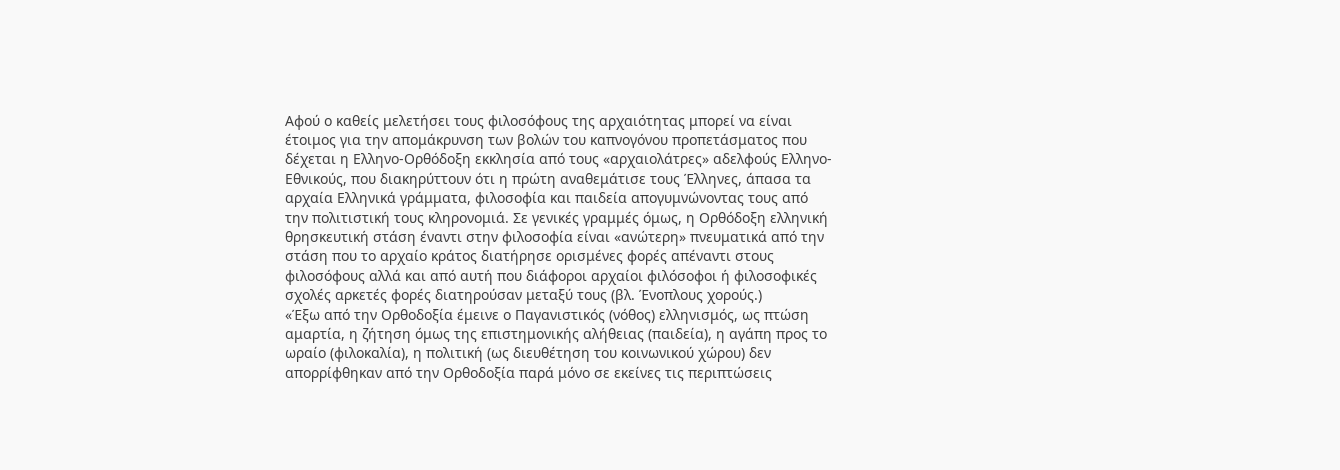Αφού ο καθείς μελετήσει τους φιλοσόφους της αρχαιότητας μπορεί να είναι έτοιμος για την απομάκρυνση των βολών του καπνογόνου προπετάσματος που δέχεται η Ελληνο-Ορθόδοξη εκκλησία από τους «αρχαιολάτρες» αδελφούς Ελληνο-Εθνικούς, που διακηρύττουν ότι η πρώτη αναθεμάτισε τους Έλληνες, άπασα τα αρχαία Ελληνικά γράμματα, φιλοσοφία και παιδεία απογυμνώνοντας τους από την πολιτιστική τους κληρονομιά. Σε γενικές γραμμές όμως, η Ορθόδοξη ελληνική θρησκευτική στάση έναντι στην φιλοσοφία είναι «ανώτερη» πνευματικά από την στάση που το αρχαίο κράτος διατήρησε ορισμένες φορές απέναντι στους φιλοσόφους αλλά και από αυτή που διάφοροι αρχαίοι φιλόσοφοι ή φιλοσοφικές σχολές αρκετές φορές διατηρούσαν μεταξύ τους (βλ. Ένοπλους χορούς.)
«Έξω από την Ορθοδοξία έμεινε ο Παγανιστικός (νόθος) ελληνισμός, ως πτώση αμαρτία, η ζήτηση όμως της επιστημονικής αλήθειας (παιδεία), η αγάπη προς το ωραίο (φιλοκαλία), η πολιτική (ως διευθέτηση του κοινωνικού χώρου) δεν απορρίφθηκαν από την Ορθοδοξία παρά μόνο σε εκείνες τις περιπτώσεις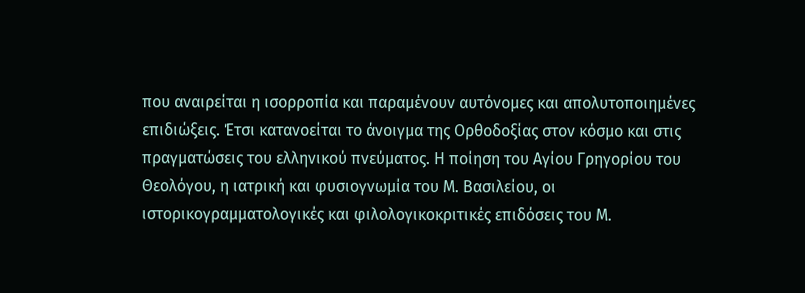που αναιρείται η ισορροπία και παραμένουν αυτόνομες και απολυτοποιημένες επιδιώξεις. Έτσι κατανοείται το άνοιγμα της Ορθοδοξίας στον κόσμο και στις πραγματώσεις του ελληνικού πνεύματος. Η ποίηση του Αγίου Γρηγορίου του Θεολόγου, η ιατρική και φυσιογνωμία του Μ. Βασιλείου, οι ιστορικογραμματολογικές και φιλολογικοκριτικές επιδόσεις του Μ.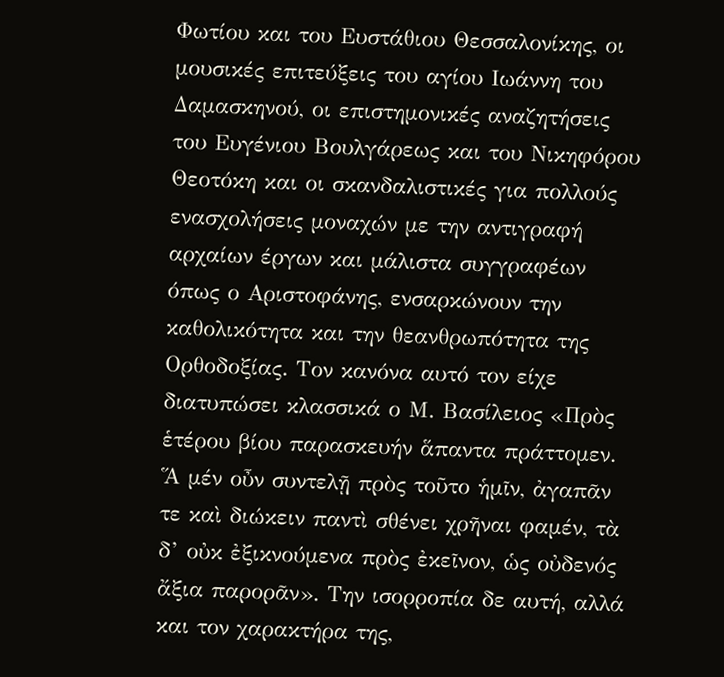Φωτίου και του Ευστάθιου Θεσσαλονίκης, οι μουσικές επιτεύξεις του αγίου Ιωάννη του Δαμασκηνού, οι επιστημονικές αναζητήσεις του Ευγένιου Βουλγάρεως και του Νικηφόρου Θεοτόκη και οι σκανδαλιστικές για πολλούς ενασχολήσεις μοναχών με την αντιγραφή αρχαίων έργων και μάλιστα συγγραφέων όπως ο Αριστοφάνης, ενσαρκώνουν την καθολικότητα και την θεανθρωπότητα της Ορθοδοξίας. Τον κανόνα αυτό τον είχε διατυπώσει κλασσικά ο Μ. Βασίλειος «Πρὸς ἑτέρου βίου παρασκευήν ἅπαντα πράττομεν. Ἅ μέν οὖν συντελῇ πρὸς τοῦτο ἡμῖν, ἀγαπᾶν τε καὶ διώκειν παντὶ σθένει χρῆναι φαμέν, τὰ δ’ οὐκ ἐξικνούμενα πρὸς ἐκεῖνον, ὡς οὐδενός ἄξια παρορᾶν». Την ισορροπία δε αυτή, αλλά και τον χαρακτήρα της,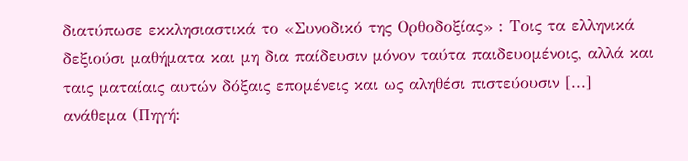διατύπωσε εκκλησιαστικά το «Συνοδικό της Ορθοδοξίας» : Τοις τα ελληνικά δεξιούσι μαθήματα και μη δια παίδευσιν μόνον ταύτα παιδευομένοις, αλλά και ταις ματαίαις αυτών δόξαις επομένεις και ως αληθέσι πιστεύουσιν [...] ανάθεμα (Πηγή: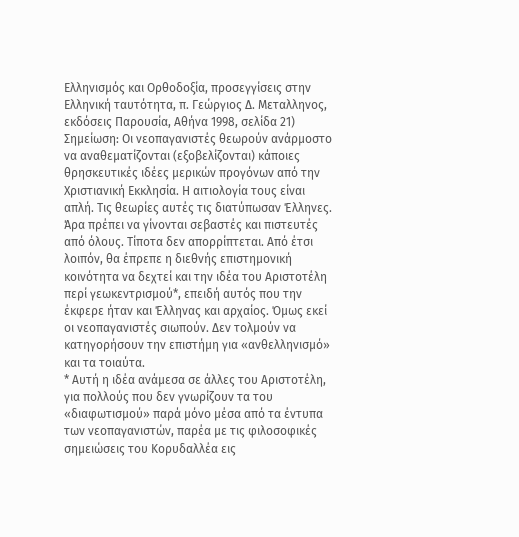Ελληνισμός και Ορθοδοξία, προσεγγίσεις στην Ελληνική ταυτότητα, π. Γεώργιος Δ. Μεταλληνος, εκδόσεις Παρουσία, Αθήνα 1998, σελίδα 21)
Σημείωση: Οι νεοπαγανιστές θεωρούν ανάρμοστο να αναθεματίζονται (εξοβελίζονται) κάποιες θρησκευτικές ιδέες μερικών προγόνων από την Χριστιανική Εκκλησία. Η αιτιολογία τους είναι απλή. Τις θεωρίες αυτές τις διατύπωσαν Έλληνες. Άρα πρέπει να γίνονται σεβαστές και πιστευτές από όλους. Τίποτα δεν απορρίπτεται. Από έτσι λοιπόν, θα έπρεπε η διεθνής επιστημονική κοινότητα να δεχτεί και την ιδέα του Αριστοτέλη περί γεωκεντρισμού*, επειδή αυτός που την έκφερε ήταν και Έλληνας και αρχαίος. Όμως εκεί οι νεοπαγανιστές σιωπούν. Δεν τολμούν να κατηγορήσουν την επιστήμη για «ανθελληνισμό» και τα τοιαύτα.
* Αυτή η ιδέα ανάμεσα σε άλλες του Αριστοτέλη, για πολλούς που δεν γνωρίζουν τα του «διαφωτισμού» παρά μόνο μέσα από τα έντυπα των νεοπαγανιστών, παρέα με τις φιλοσοφικές σημειώσεις του Κορυδαλλέα εις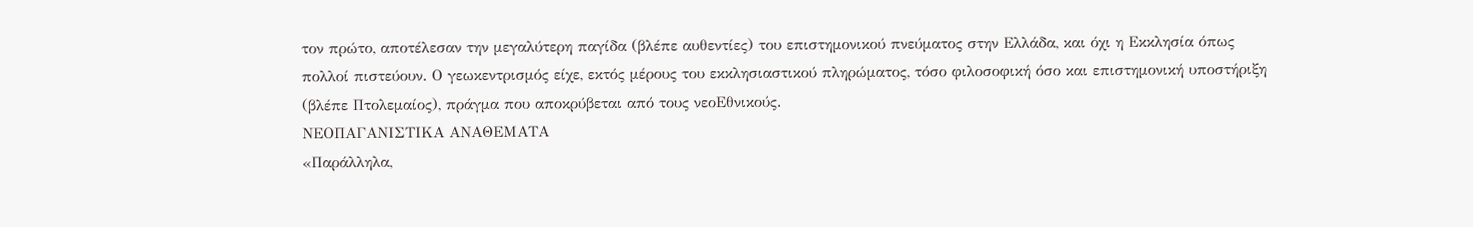τον πρώτο, αποτέλεσαν την μεγαλύτερη παγίδα (βλέπε αυθεντίες) του επιστημονικού πνεύματος στην Ελλάδα, και όχι η Εκκλησία όπως πολλοί πιστεύουν. Ο γεωκεντρισμός είχε, εκτός μέρους του εκκλησιαστικού πληρώματος, τόσο φιλοσοφική όσο και επιστημονική υποστήριξη (βλέπε Πτολεμαίος), πράγμα που αποκρύβεται από τους νεοΕθνικούς.
ΝΕΟΠΑΓΑΝΙΣΤΙΚΑ ΑΝΑΘΕΜΑΤΑ
«Παράλληλα,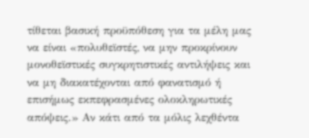τίθεται βασική προϋπόθεση για τα μέλη μας να είναι «πολυθεϊστές, να μην προκρίνουν μονοθεϊστικές συγκρητιστικές αντιλήψεις και να μη διακατέχονται από φανατισμό ή επισήμως εκπεφρασμένες ολοκληρωτικές απόψεις.» Αν κάτι από τα μόλις λεχθέντα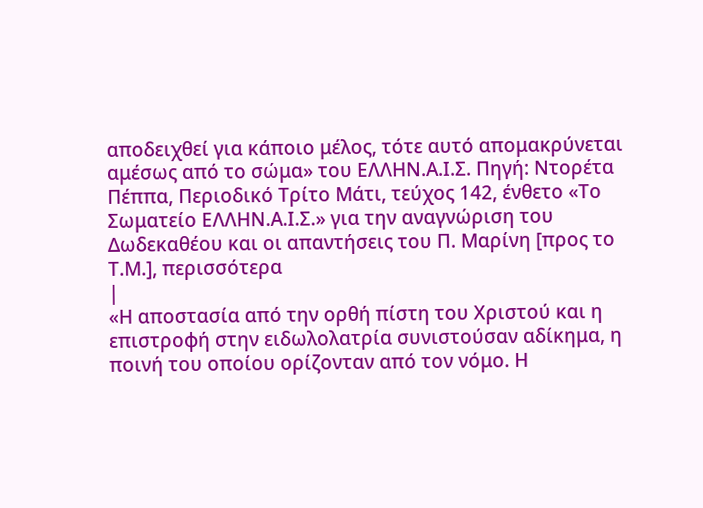αποδειχθεί για κάποιο μέλος, τότε αυτό απομακρύνεται αμέσως από το σώμα» του ΕΛΛΗΝ.Α.Ι.Σ. Πηγή: Ντορέτα Πέππα, Περιοδικό Τρίτο Μάτι, τεύχος 142, ένθετο «Το Σωματείο ΕΛΛΗΝ.Α.Ι.Σ.» για την αναγνώριση του Δωδεκαθέου και οι απαντήσεις του Π. Μαρίνη [προς το Τ.Μ.], περισσότερα
|
«Η αποστασία από την ορθή πίστη του Χριστού και η επιστροφή στην ειδωλολατρία συνιστούσαν αδίκημα, η ποινή του οποίου ορίζονταν από τον νόμο. Η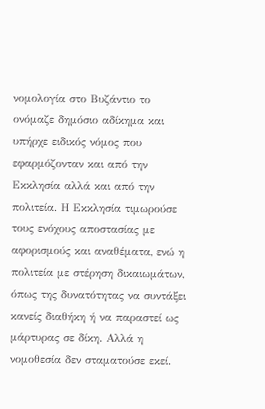νομολογία στο Βυζάντιο το ονόμαζε δημόσιο αδίκημα και υπήρχε ειδικός νόμος που εφαρμόζονταν και από την Εκκλησία αλλά και από την πολιτεία. Η Εκκλησία τιμωρούσε τους ενόχους αποστασίας με αφορισμούς και αναθέματα, ενώ η πολιτεία με στέρηση δικαιωμάτων, όπως της δυνατότητας να συντάξει κανείς διαθήκη ή να παραστεί ως μάρτυρας σε δίκη. Αλλά η νομοθεσία δεν σταματούσε εκεί.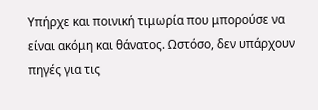Υπήρχε και ποινική τιμωρία που μπορούσε να είναι ακόμη και θάνατος. Ωστόσο, δεν υπάρχουν πηγές για τις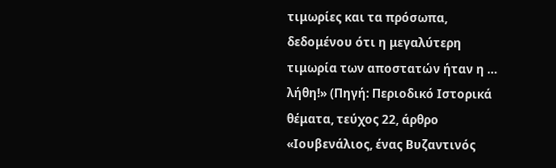τιμωρίες και τα πρόσωπα, δεδομένου ότι η μεγαλύτερη τιμωρία των αποστατών ήταν η … λήθη!» (Πηγή: Περιοδικό Ιστορικά θέματα, τεύχος 22, άρθρο «Ιουβενάλιος, ένας Βυζαντινός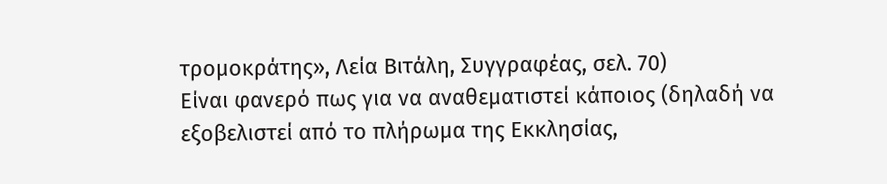τρομοκράτης», Λεία Βιτάλη, Συγγραφέας, σελ. 70)
Είναι φανερό πως για να αναθεματιστεί κάποιος (δηλαδή να εξοβελιστεί από το πλήρωμα της Εκκλησίας,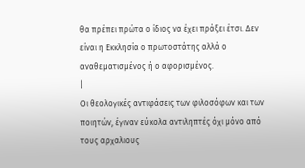θα πρέπει πρώτα ο ίδιος να έχει πράξει έτσι. Δεν είναι η Εκκλησία ο πρωτοστάτης αλλά ο αναθεματισμένος ή ο αφορισμένος.
|
Οι θεολογικές αντιφάσεις των φιλοσόφων και των ποιητών, έγιναν εύκολα αντιληπτές όχι μόνο από τους αρχαλιους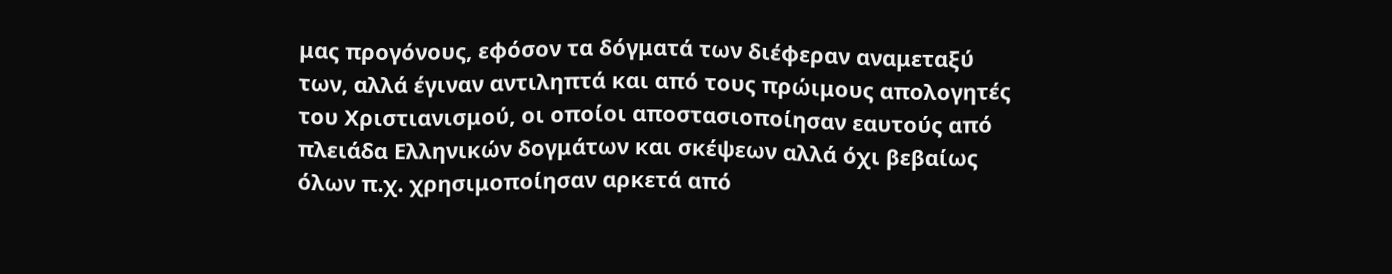μας προγόνους, εφόσον τα δόγματά των διέφεραν αναμεταξύ των, αλλά έγιναν αντιληπτά και από τους πρώιμους απολογητές του Χριστιανισμού, οι οποίοι αποστασιοποίησαν εαυτούς από πλειάδα Ελληνικών δογμάτων και σκέψεων αλλά όχι βεβαίως όλων π.χ. χρησιμοποίησαν αρκετά από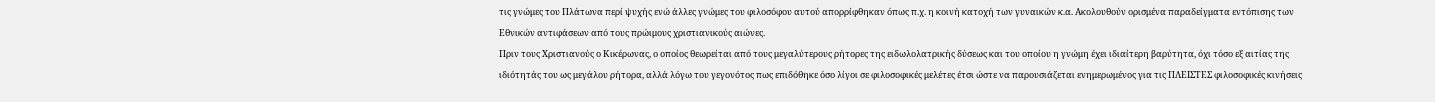τις γνώμες του Πλάτωνα περί ψυχής ενώ άλλες γνώμες του φιλοσόφου αυτού απορρίφθηκαν όπως π.χ. η κοινή κατοχή των γυναικών κ.α. Ακολουθούν ορισμένα παραδείγματα εντόπισης των Εθνικών αντιφάσεων από τους πρώιμους χριστιανικούς αιώνες.
Πριν τους Χριστιανούς ο Κικέρωνας, ο οποίος θεωρείται από τους μεγαλύτερους ρήτορες της ειδωλολατρικής δύσεως και του οποίου η γνώμη έχει ιδιαίτερη βαρύτητα, όχι τόσο εξ αιτίας της ιδιότητάς του ως μεγάλου ρήτορα, αλλά λόγω του γεγονότος πως επιδόθηκε όσο λίγοι σε φιλοσοφικές μελέτες έτσι ώστε να παρουσιάζεται ενημερωμένος για τις ΠΛΕΙΣΤΕΣ φιλοσοφικές κινήσεις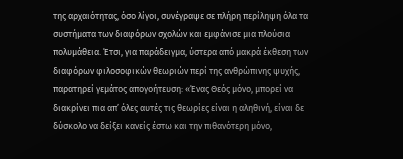της αρχαιότητας, όσο λίγοι, συνέγραψε σε πλήρη περίληψη όλα τα συστήματα των διαφόρων σχολών και εμφάνισε μια πλούσια πολυμάθεια. Έτσι, για παράδειγμα, ύστερα από μακρά έκθεση των διαφόρων φιλοσοφικών θεωριών περί της ανθρώπινης ψυχής, παρατηρεί γεμάτος απογοήτευση: «Ένας Θεός μόνο, μπορεί να διακρίνει πια απ’ όλες αυτές τις θεωρίες είναι η αληθινή, είναι δε δύσκολο να δείξει κανείς έστω και την πιθανότερη μόνο,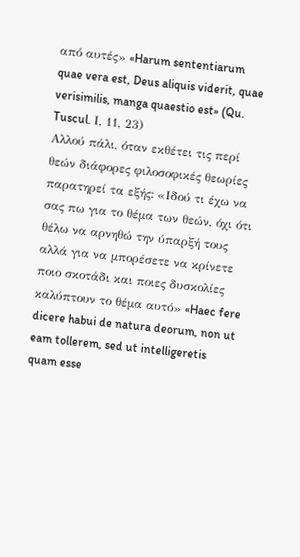από αυτές» «Harum sententiarum quae vera est, Deus aliquis viderit, quae verisimilis, manga quaestio est» (Qu. Tuscul. Ι, 11, 23)
Αλλού πάλι, όταν εκθέτει τις περί θεών διάφορες φιλοσοφικές θεωρίες παρατηρεί τα εξής: «Ιδού τι έχω να σας πω για το θέμα των θεών, όχι ότι θέλω να αρνηθώ την ύπαρξή τους αλλά για να μπορέσετε να κρίνετε ποιο σκοτάδι και ποιες δυσκολίες καλύπτουν το θέμα αυτό» «Haec fere dicere habui de natura deorum, non ut eam tollerem, sed ut intelligeretis quam esse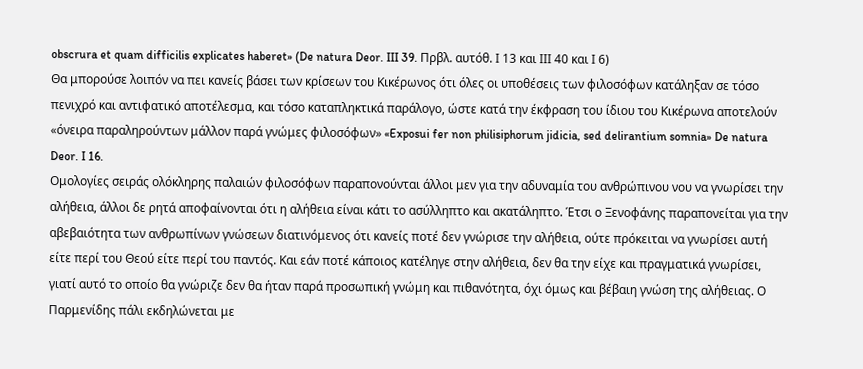obscrura et quam difficilis explicates haberet» (De natura Deor. III 39. Πρβλ. αυτόθ. Ι 13 και ΙΙΙ 40 και Ι 6)
Θα μπορούσε λοιπόν να πει κανείς βάσει των κρίσεων του Κικέρωνος ότι όλες οι υποθέσεις των φιλοσόφων κατάληξαν σε τόσο πενιχρό και αντιφατικό αποτέλεσμα, και τόσο καταπληκτικά παράλογο, ώστε κατά την έκφραση του ίδιου του Κικέρωνα αποτελούν «όνειρα παραληρούντων μάλλον παρά γνώμες φιλοσόφων» «Exposui fer non philisiphorum jidicia, sed delirantium somnia» De natura Deor. I 16.
Ομολογίες σειράς ολόκληρης παλαιών φιλοσόφων παραπονούνται άλλοι μεν για την αδυναμία του ανθρώπινου νου να γνωρίσει την αλήθεια, άλλοι δε ρητά αποφαίνονται ότι η αλήθεια είναι κάτι το ασύλληπτο και ακατάληπτο. Έτσι ο Ξενοφάνης παραπονείται για την αβεβαιότητα των ανθρωπίνων γνώσεων διατινόμενος ότι κανείς ποτέ δεν γνώρισε την αλήθεια, ούτε πρόκειται να γνωρίσει αυτή είτε περί του Θεού είτε περί του παντός. Και εάν ποτέ κάποιος κατέληγε στην αλήθεια, δεν θα την είχε και πραγματικά γνωρίσει, γιατί αυτό το οποίο θα γνώριζε δεν θα ήταν παρά προσωπική γνώμη και πιθανότητα, όχι όμως και βέβαιη γνώση της αλήθειας. Ο Παρμενίδης πάλι εκδηλώνεται με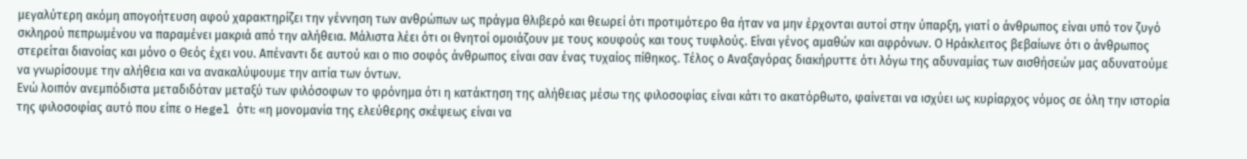μεγαλύτερη ακόμη απογοήτευση αφού χαρακτηρίζει την γέννηση των ανθρώπων ως πράγμα θλιβερό και θεωρεί ότι προτιμότερο θα ήταν να μην έρχονται αυτοί στην ύπαρξη, γιατί ο άνθρωπος είναι υπό τον ζυγό σκληρού πεπρωμένου να παραμένει μακριά από την αλήθεια. Μάλιστα λέει ότι οι θνητοί ομοιάζουν με τους κουφούς και τους τυφλούς. Είναι γένος αμαθών και αφρόνων. Ο Ηράκλειτος βεβαίωνε ότι ο άνθρωπος στερείται διανοίας και μόνο ο Θεός έχει νου. Απέναντι δε αυτού και ο πιο σοφός άνθρωπος είναι σαν ένας τυχαίος πίθηκος. Τέλος ο Αναξαγόρας διακήρυττε ότι λόγω της αδυναμίας των αισθήσεών μας αδυνατούμε να γνωρίσουμε την αλήθεια και να ανακαλύψουμε την αιτία των όντων.
Ενώ λοιπόν ανεμπόδιστα μεταδιδόταν μεταξύ των φιλόσοφων το φρόνημα ότι η κατάκτηση της αλήθειας μέσω της φιλοσοφίας είναι κάτι το ακατόρθωτο, φαίνεται να ισχύει ως κυρίαρχος νόμος σε όλη την ιστορία της φιλοσοφίας αυτό που είπε ο Hegel ότι: «η μονομανία της ελεύθερης σκέψεως είναι να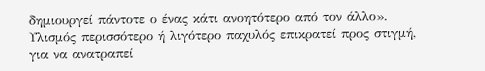δημιουργεί πάντοτε ο ένας κάτι ανοητότερο από τον άλλο». Υλισμός περισσότερο ή λιγότερο παχυλός επικρατεί προς στιγμή, για να ανατραπεί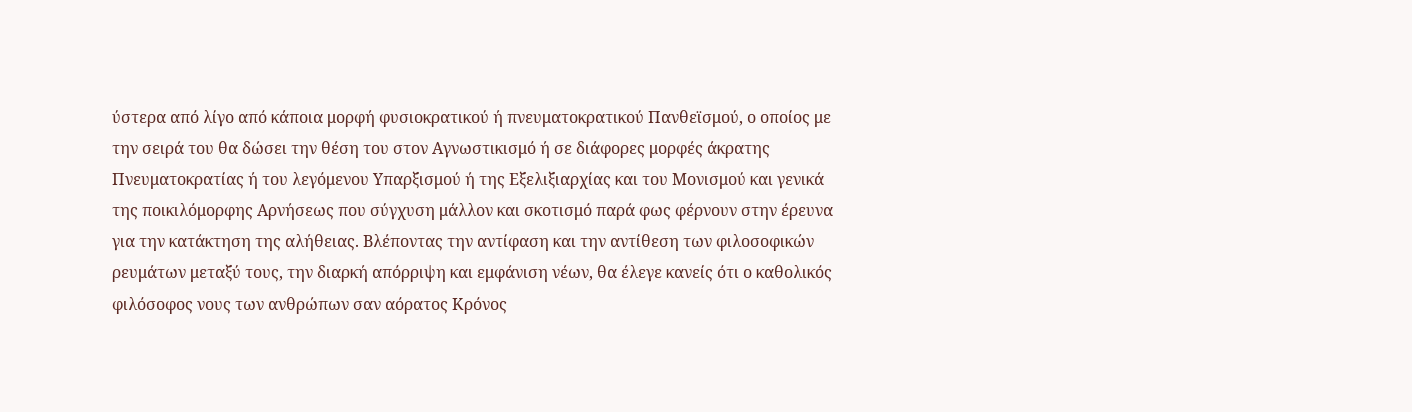ύστερα από λίγο από κάποια μορφή φυσιοκρατικού ή πνευματοκρατικού Πανθεϊσμού, ο οποίος με την σειρά του θα δώσει την θέση του στον Αγνωστικισμό ή σε διάφορες μορφές άκρατης Πνευματοκρατίας ή του λεγόμενου Υπαρξισμού ή της Εξελιξιαρχίας και του Μονισμού και γενικά της ποικιλόμορφης Αρνήσεως που σύγχυση μάλλον και σκοτισμό παρά φως φέρνουν στην έρευνα για την κατάκτηση της αλήθειας. Βλέποντας την αντίφαση και την αντίθεση των φιλοσοφικών ρευμάτων μεταξύ τους, την διαρκή απόρριψη και εμφάνιση νέων, θα έλεγε κανείς ότι ο καθολικός φιλόσοφος νους των ανθρώπων σαν αόρατος Κρόνος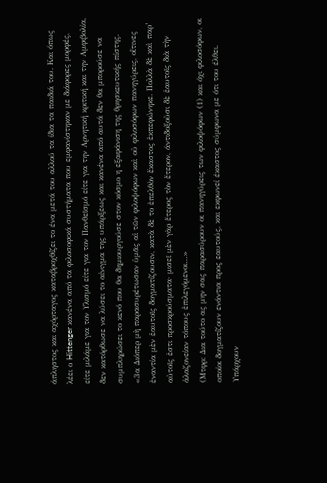άπληστος και αχόρταγος καταβροχθίζει το ένα μετά του αλλού τα ίδια τα παιδιά του. Και όπως λέει ο Hittenger κανένα από τα φιλοσοφικά συστήματα που εμφανίστηκαν με διάφορες μορφές, είτε μιλάμε για τον Υλισμό είτε για τον Πανθεϊσμό είτε για την Αρνητική κριτική και την Αμφιβολία, δεν κατόρθωσε να λύσει το αίνιγμα της υπάρξεως και κανένα από αυτά δεν θα μπορούσε να συμπληρώσει το κενό που θα δημιουργούσε στον κόσμο η εξαφάνιση της θρησκευτικής πίστης.
«3α Διόπερ μὴ παρασυρέτωσαν ὑμᾶς αἱ τῶν φιλοψόφων καὶ οὐ φιλοσόφων πανηγύρεις, οἵτινες ἐναντία μὲν ἑαυτοῖς δογματίζουσιν, κατὰ δὲ το ἐπελθὸν ἔκαστος ἐκπεφώνηκε. Πολλὰ δὲ καὶ παρ’ αὐτοῖς ἐστι προσκρούσματα· μισεῖ μὲν γὰρ ἕτερος τὸν ἕτερον, άντιδοξοῦσι δὲ ἑαυτοῖς διὰ τὴν ἀλαζονείαν τόπους ἐπιλεγόμενοι…»
(Μτφρ: Δια τούτο ας μην σας παρασύρουν οι πανηγύρεις των φιλοψόφων (1) και όχι φιλοσόφων, οι οποίοι δογματίζουν ενάντια προς εαυτούς, και εκφωνεί έκαστος σύμφωνα με ότι του έλθει. Υπάρχουν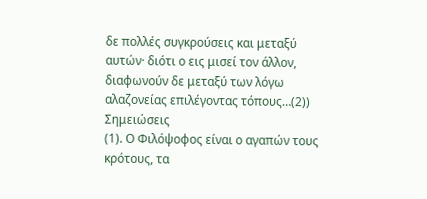δε πολλές συγκρούσεις και μεταξύ αυτών· διότι ο εις μισεί τον άλλον, διαφωνούν δε μεταξύ των λόγω αλαζονείας επιλέγοντας τόπους…(2))
Σημειώσεις
(1). Ο Φιλόψοφος είναι ο αγαπών τους κρότους, τα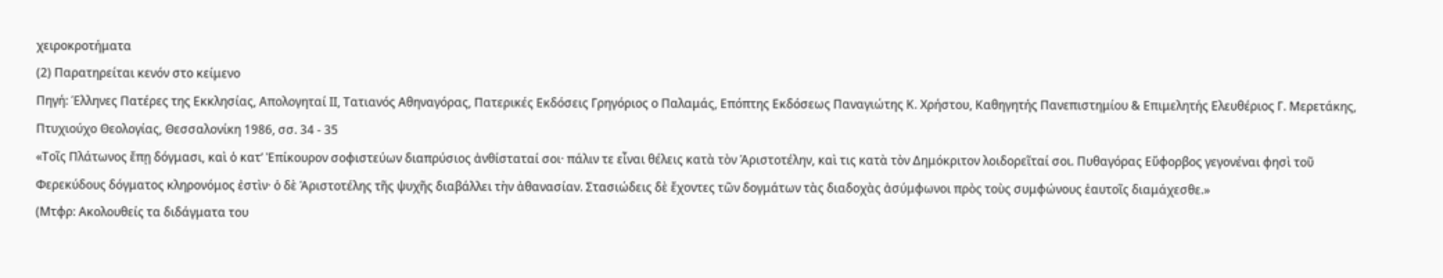χειροκροτήματα
(2) Παρατηρείται κενόν στο κείμενο
Πηγή: Έλληνες Πατέρες της Εκκλησίας, Απολογηταί ΙΙ, Τατιανός Αθηναγόρας, Πατερικές Εκδόσεις Γρηγόριος ο Παλαμάς, Επόπτης Εκδόσεως Παναγιώτης Κ. Χρήστου, Καθηγητής Πανεπιστημίου & Επιμελητής Ελευθέριος Γ. Μερετάκης, Πτυχιούχο Θεολογίας, Θεσσαλονίκη 1986, σσ. 34 - 35
«Τοῖς Πλάτωνος ἔπῃ δόγμασι, καὶ ὁ κατ’ Ἐπίκουρον σοφιστεύων διαπρύσιος ἀνθίσταταί σοι· πάλιν τε εἶναι θέλεις κατὰ τὸν Άριστοτέλην, καὶ τις κατὰ τὸν Δημόκριτον λοιδορεῖταί σοι. Πυθαγόρας Εὔφορβος γεγονέναι φησὶ τοῦ Φερεκύδους δόγματος κληρονόμος ἐστὶν· ὁ δὲ Άριστοτέλης τῆς ψυχῆς διαβάλλει τὴν ἀθανασίαν. Στασιώδεις δὲ ἔχοντες τῶν δογμάτων τὰς διαδοχὰς ἀσύμφωνοι πρὸς τοὺς συμφώνους ἑαυτοῖς διαμάχεσθε.»
(Μτφρ: Ακολουθείς τα διδάγματα του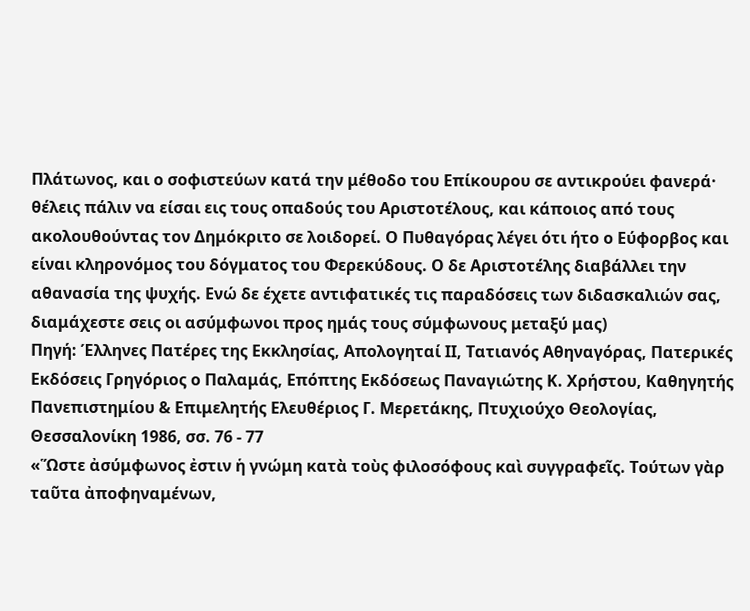Πλάτωνος, και ο σοφιστεύων κατά την μέθοδο του Επίκουρου σε αντικρούει φανερά· θέλεις πάλιν να είσαι εις τους οπαδούς του Αριστοτέλους, και κάποιος από τους ακολουθούντας τον Δημόκριτο σε λοιδορεί. Ο Πυθαγόρας λέγει ότι ήτο ο Εύφορβος και είναι κληρονόμος του δόγματος του Φερεκύδους. Ο δε Αριστοτέλης διαβάλλει την αθανασία της ψυχής. Ενώ δε έχετε αντιφατικές τις παραδόσεις των διδασκαλιών σας, διαμάχεστε σεις οι ασύμφωνοι προς ημάς τους σύμφωνους μεταξύ μας)
Πηγή: Έλληνες Πατέρες της Εκκλησίας, Απολογηταί ΙΙ, Τατιανός Αθηναγόρας, Πατερικές Εκδόσεις Γρηγόριος ο Παλαμάς, Επόπτης Εκδόσεως Παναγιώτης Κ. Χρήστου, Καθηγητής Πανεπιστημίου & Επιμελητής Ελευθέριος Γ. Μερετάκης, Πτυχιούχο Θεολογίας, Θεσσαλονίκη 1986, σσ. 76 - 77
«Ὥστε ἀσύμφωνος ἐστιν ἡ γνώμη κατὰ τοὺς φιλοσόφους καὶ συγγραφεῖς. Τούτων γὰρ ταῦτα ἀποφηναμένων,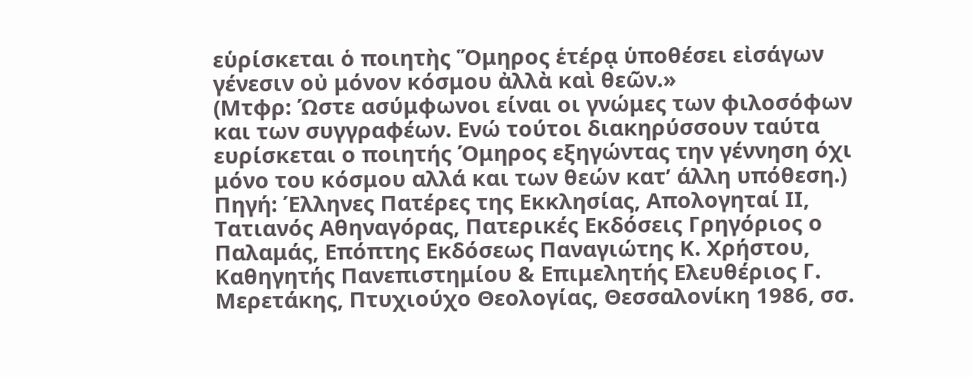εὑρίσκεται ὁ ποιητὴς Ὅμηρος ἑτέρᾳ ὑποθέσει εἰσάγων γένεσιν οὐ μόνον κόσμου ἀλλὰ καὶ θεῶν.»
(Μτφρ: Ώστε ασύμφωνοι είναι οι γνώμες των φιλοσόφων και των συγγραφέων. Ενώ τούτοι διακηρύσσουν ταύτα ευρίσκεται ο ποιητής Όμηρος εξηγώντας την γέννηση όχι μόνο του κόσμου αλλά και των θεών κατ’ άλλη υπόθεση.)
Πηγή: Έλληνες Πατέρες της Εκκλησίας, Απολογηταί ΙΙ, Τατιανός Αθηναγόρας, Πατερικές Εκδόσεις Γρηγόριος ο Παλαμάς, Επόπτης Εκδόσεως Παναγιώτης Κ. Χρήστου, Καθηγητής Πανεπιστημίου & Επιμελητής Ελευθέριος Γ. Μερετάκης, Πτυχιούχο Θεολογίας, Θεσσαλονίκη 1986, σσ.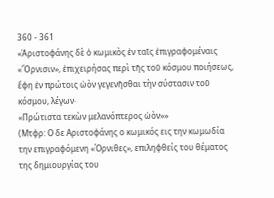360 - 361
«Ἀριστοφάνης δὲ ὁ κωμικὸς ἐν ταῖς ἐπιγραφομέναις «Ὄρνισιν», ἐπιχειρήσας περὶ τῆς τοῦ κόσμου ποιήσεως, ἔφη ἐν πρώτοις ὠὸν γεγενῆσθαι τὴν σύστασιν τοῦ κόσμου, λέγων·
«Πρώτιστα τεκὼν μελανόπτερος ὠὸν»»
(Μτφρ: Ο δε Αριστοφάνης ο κωμικός εις την κωμωδία την επιγραφόμενη «Όρνιθες», επιληφθείς του θέματος της δημιουργίας του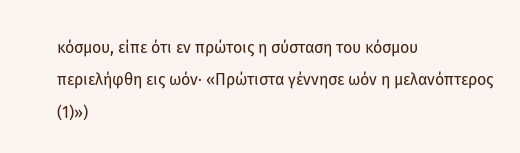κόσμου, είπε ότι εν πρώτοις η σύσταση του κόσμου περιελήφθη εις ωόν· «Πρώτιστα γέννησε ωόν η μελανόπτερος (1)»)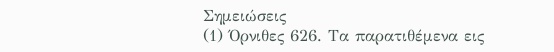Σημειώσεις
(1) Όρνιθες 626. Τα παρατιθέμενα εις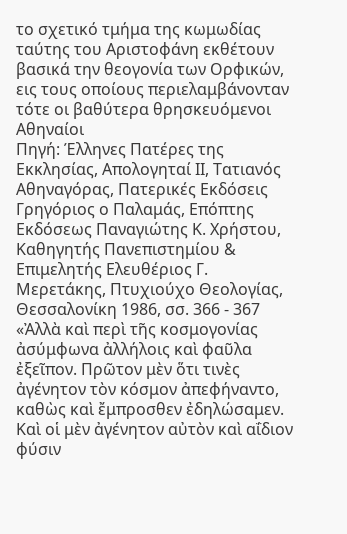το σχετικό τμήμα της κωμωδίας ταύτης του Αριστοφάνη εκθέτουν βασικά την θεογονία των Ορφικών, εις τους οποίους περιελαμβάνονταν τότε οι βαθύτερα θρησκευόμενοι Αθηναίοι
Πηγή: Έλληνες Πατέρες της Εκκλησίας, Απολογηταί ΙΙ, Τατιανός Αθηναγόρας, Πατερικές Εκδόσεις Γρηγόριος ο Παλαμάς, Επόπτης Εκδόσεως Παναγιώτης Κ. Χρήστου, Καθηγητής Πανεπιστημίου & Επιμελητής Ελευθέριος Γ. Μερετάκης, Πτυχιούχο Θεολογίας, Θεσσαλονίκη 1986, σσ. 366 - 367
«Ἀλλὰ καὶ περὶ τῆς κοσμογονίας ἀσύμφωνα ἀλλήλοις καὶ φαῦλα ἐξεῖπον. Πρῶτον μὲν ὅτι τινὲς ἀγένητον τὸν κόσμον ἀπεφήναντο, καθὼς καὶ ἔμπροσθεν ἐδηλώσαμεν. Καὶ οἱ μὲν ἀγένητον αὐτὸν καὶ αΐδιον φύσιν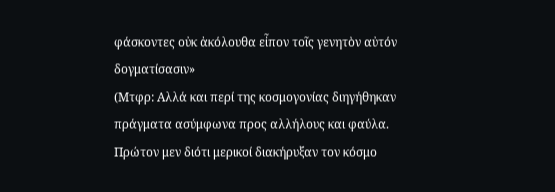φάσκοντες οὐκ ἀκόλουθα εἶπον τοῖς γενητὸν αὐτόν δογματίσασιν»
(Μτφρ: Αλλά και περί της κοσμογονίας διηγήθηκαν πράγματα ασύμφωνα προς αλλήλους και φαύλα. Πρώτον μεν διότι μερικοί διακήρυξαν τον κόσμο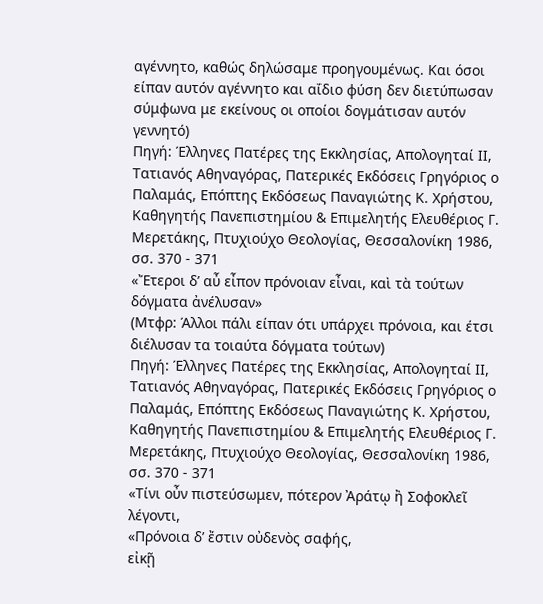αγέννητο, καθώς δηλώσαμε προηγουμένως. Και όσοι είπαν αυτόν αγέννητο και αΐδιο φύση δεν διετύπωσαν σύμφωνα με εκείνους οι οποίοι δογμάτισαν αυτόν γεννητό)
Πηγή: Έλληνες Πατέρες της Εκκλησίας, Απολογηταί ΙΙ, Τατιανός Αθηναγόρας, Πατερικές Εκδόσεις Γρηγόριος ο Παλαμάς, Επόπτης Εκδόσεως Παναγιώτης Κ. Χρήστου, Καθηγητής Πανεπιστημίου & Επιμελητής Ελευθέριος Γ. Μερετάκης, Πτυχιούχο Θεολογίας, Θεσσαλονίκη 1986, σσ. 370 - 371
«Ἔτεροι δ’ αὖ εἶπον πρόνοιαν εἶναι, καὶ τὰ τούτων δόγματα ἀνέλυσαν»
(Μτφρ: Άλλοι πάλι είπαν ότι υπάρχει πρόνοια, και έτσι διέλυσαν τα τοιαύτα δόγματα τούτων)
Πηγή: Έλληνες Πατέρες της Εκκλησίας, Απολογηταί ΙΙ, Τατιανός Αθηναγόρας, Πατερικές Εκδόσεις Γρηγόριος ο Παλαμάς, Επόπτης Εκδόσεως Παναγιώτης Κ. Χρήστου, Καθηγητής Πανεπιστημίου & Επιμελητής Ελευθέριος Γ. Μερετάκης, Πτυχιούχο Θεολογίας, Θεσσαλονίκη 1986, σσ. 370 - 371
«Τίνι οὖν πιστεύσωμεν, πότερον Ἀράτῳ ἢ Σοφοκλεῖ λέγοντι,
«Πρόνοια δ’ ἔστιν οὐδενὸς σαφής,
εἰκῇ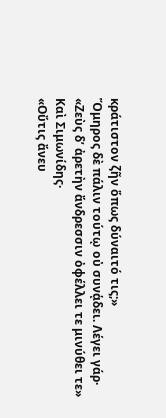κράτιστον ζῆν ὅπως δύναιτό τις;»
Ὅμηρος δὲ πάλιν τούτῳ οὐ συνᾁδει. Λέγει γάρ·
«Ζεὺς δ’ ἀρετὴν ἄνδρεσσιν ὀφέλλει τε μινύθει τε»
Καὶ Σιμωνίδης·
«Οὔτις ἄνευ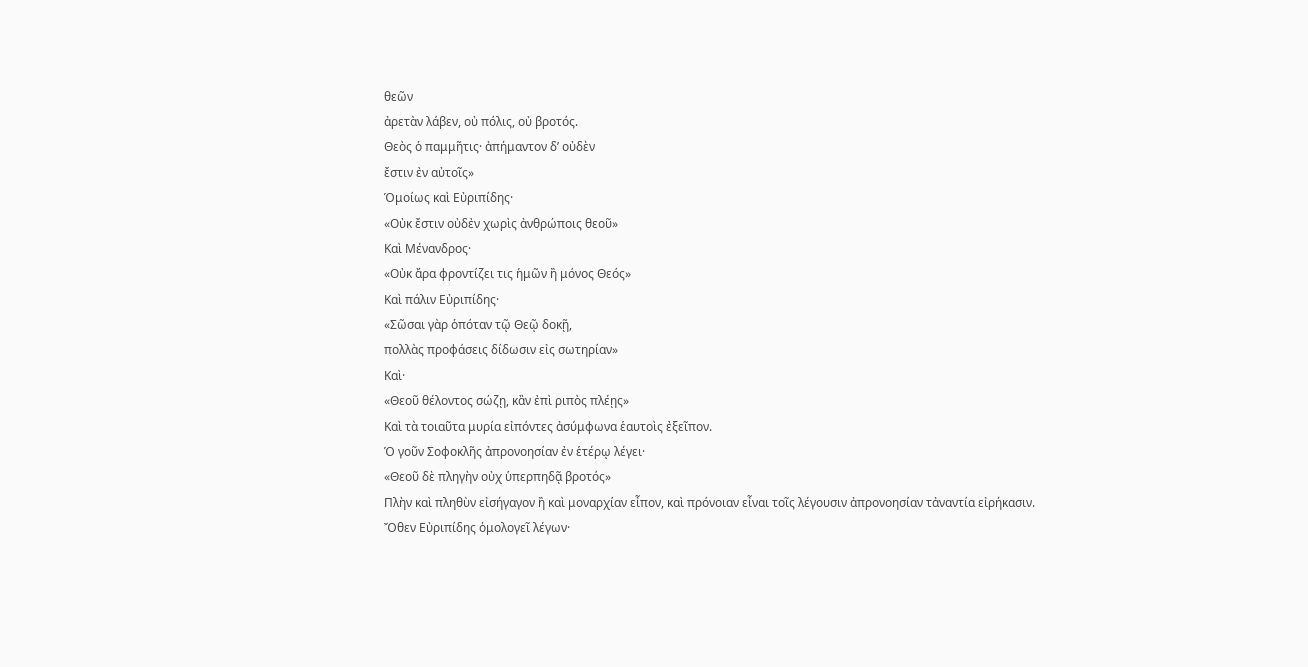θεῶν
ἀρετὰν λάβεν, οὐ πόλις, οὐ βροτός.
Θεὸς ὁ παμμῆτις· ἀπήμαντον δ’ οὐδὲν
ἔστιν ἐν αὐτοῖς»
Ὁμοίως καὶ Εὐριπίδης·
«Οὐκ ἔστιν οὐδἐν χωρὶς ἀνθρώποις θεοῦ»
Καὶ Μένανδρος·
«Οὐκ ἄρα φροντίζει τις ἡμῶν ἢ μόνος Θεός»
Καὶ πάλιν Εὐριπίδης·
«Σῶσαι γὰρ ὁπόταν τῷ Θεῷ δοκῇ,
πολλὰς προφάσεις δίδωσιν εἰς σωτηρίαν»
Καὶ·
«Θεοῦ θέλοντος σώζῃ, κἂν ἐπὶ ριπὸς πλέῃς»
Καὶ τὰ τοιαῦτα μυρία εἰπόντες ἀσύμφωνα ἑαυτοὶς ἐξεῖπον.
Ὁ γοῦν Σοφοκλῆς ἀπρονοησίαν ἐν ἑτέρῳ λέγει·
«Θεοῦ δὲ πληγὴν οὐχ ὑπερπηδᾷ βροτός»
Πλὴν καὶ πληθὺν εἰσήγαγον ἢ καὶ μοναρχίαν εἶπον, καὶ πρόνοιαν εἶναι τοῖς λέγουσιν ἀπρονοησίαν τἀναντία εἰρήκασιν.
Ὄθεν Εὐριπίδης ὁμολογεῖ λέγων·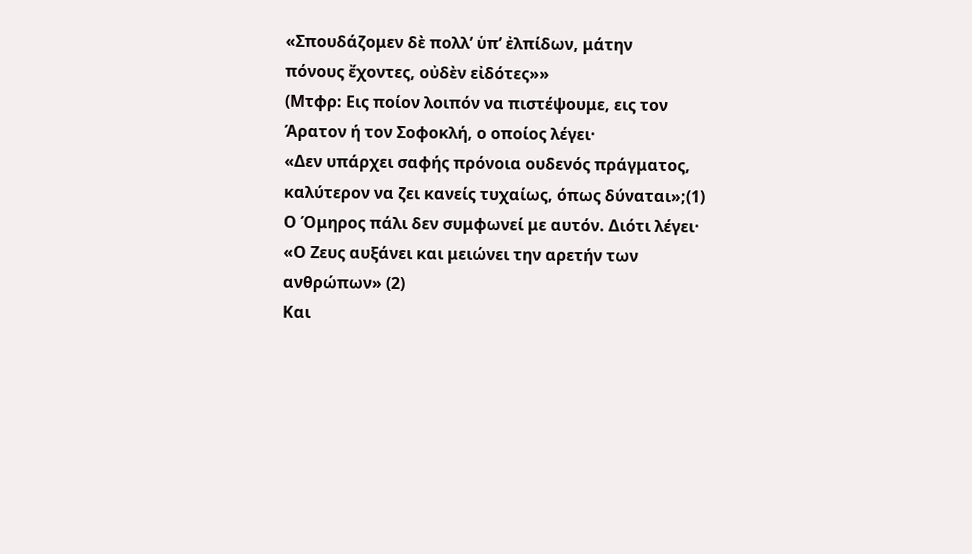«Σπουδάζομεν δὲ πολλ’ ὑπ’ ἐλπίδων, μάτην
πόνους ἔχοντες, οὐδὲν εἰδότες»»
(Μτφρ: Εις ποίον λοιπόν να πιστέψουμε, εις τον Άρατον ή τον Σοφοκλή, ο οποίος λέγει·
«Δεν υπάρχει σαφής πρόνοια ουδενός πράγματος,
καλύτερον να ζει κανείς τυχαίως, όπως δύναται»;(1)
Ο Όμηρος πάλι δεν συμφωνεί με αυτόν. Διότι λέγει·
«Ο Ζευς αυξάνει και μειώνει την αρετήν των ανθρώπων» (2)
Και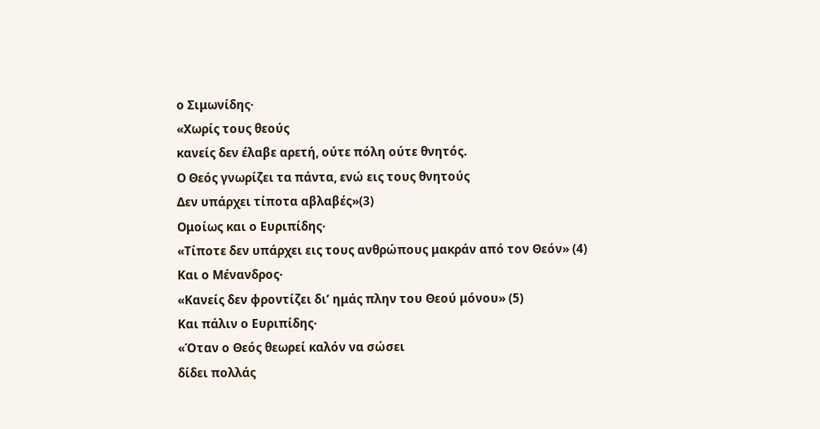ο Σιμωνίδης·
«Χωρίς τους θεούς
κανείς δεν έλαβε αρετή, ούτε πόλη ούτε θνητός.
Ο Θεός γνωρίζει τα πάντα, ενώ εις τους θνητούς
Δεν υπάρχει τίποτα αβλαβές»(3)
Ομοίως και ο Ευριπίδης·
«Τίποτε δεν υπάρχει εις τους ανθρώπους μακράν από τον Θεόν» (4)
Και ο Μένανδρος·
«Κανείς δεν φροντίζει δι’ ημάς πλην του Θεού μόνου» (5)
Και πάλιν ο Ευριπίδης·
«Όταν ο Θεός θεωρεί καλόν να σώσει
δίδει πολλάς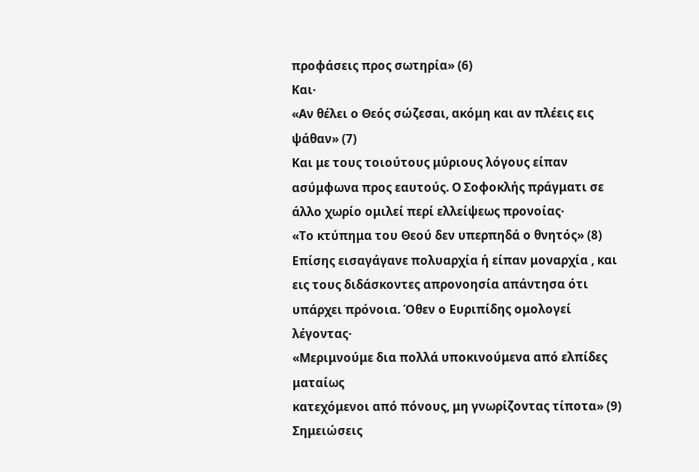προφάσεις προς σωτηρία» (6)
Και·
«Αν θέλει ο Θεός σώζεσαι, ακόμη και αν πλέεις εις ψάθαν» (7)
Και με τους τοιούτους μύριους λόγους είπαν ασύμφωνα προς εαυτούς. Ο Σοφοκλής πράγματι σε άλλο χωρίο ομιλεί περί ελλείψεως προνοίας·
«Το κτύπημα του Θεού δεν υπερπηδά ο θνητός» (8)
Επίσης εισαγάγανε πολυαρχία ή είπαν μοναρχία , και εις τους διδάσκοντες απρονοησία απάντησα ότι υπάρχει πρόνοια. Όθεν ο Ευριπίδης ομολογεί λέγοντας·
«Μεριμνούμε δια πολλά υποκινούμενα από ελπίδες ματαίως
κατεχόμενοι από πόνους, μη γνωρίζοντας τίποτα» (9)
Σημειώσεις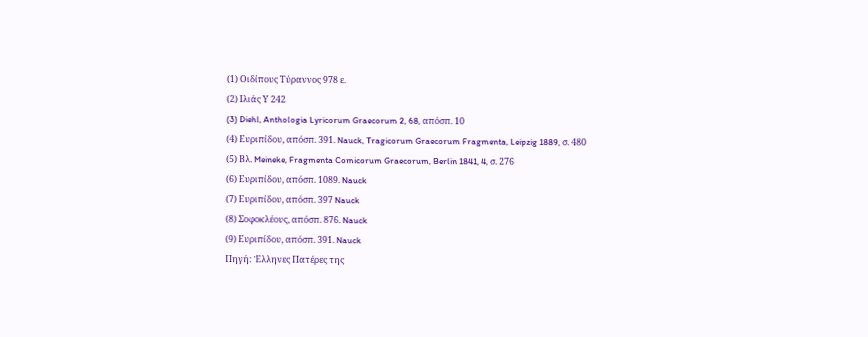(1) Οιδίπους Τύραννος 978 ε.
(2) Ιλιάς Υ 242
(3) Diehl, Anthologia Lyricorum Graecorum 2, 68, απόσπ. 10
(4) Ευριπίδου, απόσπ. 391. Nauck, Tragicorum Graecorum Fragmenta, Leipzig 1889, σ. 480
(5) Βλ. Meineke, Fragmenta Comicorum Graecorum, Berlin 1841, 4, σ. 276
(6) Ευριπίδου, απόσπ. 1089. Nauck
(7) Ευριπίδου, απόσπ. 397 Nauck
(8) Σοφοκλέους, απόσπ. 876. Nauck
(9) Ευριπίδου, απόσπ. 391. Nauck
Πηγή: Έλληνες Πατέρες της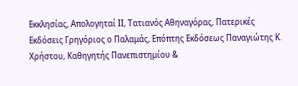Εκκλησίας, Απολογηταί ΙΙ, Τατιανός Αθηναγόρας, Πατερικές Εκδόσεις Γρηγόριος ο Παλαμάς, Επόπτης Εκδόσεως Παναγιώτης Κ. Χρήστου, Καθηγητής Πανεπιστημίου &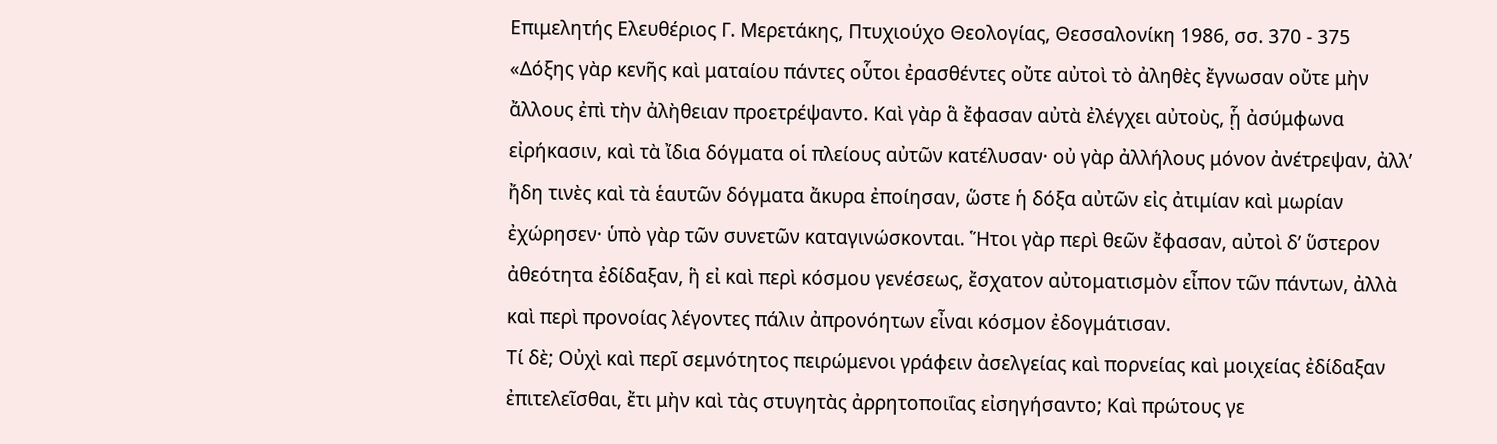Επιμελητής Ελευθέριος Γ. Μερετάκης, Πτυχιούχο Θεολογίας, Θεσσαλονίκη 1986, σσ. 370 - 375
«Δόξης γὰρ κενῆς καὶ ματαίου πάντες οὗτοι ἐρασθέντες οὔτε αὐτοὶ τὸ ἀληθὲς ἔγνωσαν οὔτε μὴν ἄλλους ἐπὶ τὴν ἀλὴθειαν προετρέψαντο. Καὶ γὰρ ἃ ἔφασαν αὐτὰ ἐλέγχει αὐτοὺς, ᾗ ἀσύμφωνα εἰρήκασιν, καὶ τὰ ἴδια δόγματα οἱ πλείους αὐτῶν κατέλυσαν· οὐ γὰρ ἀλλήλους μόνον ἀνέτρεψαν, ἀλλ’ ἤδη τινὲς καὶ τὰ ἑαυτῶν δόγματα ἄκυρα ἐποίησαν, ὥστε ἡ δόξα αὐτῶν εἰς ἀτιμίαν καὶ μωρίαν ἐχώρησεν· ὑπὸ γὰρ τῶν συνετῶν καταγινώσκονται. Ἥτοι γὰρ περὶ θεῶν ἔφασαν, αὐτοὶ δ’ ὕστερον ἀθεότητα ἐδίδαξαν, ἣ εἰ καὶ περὶ κόσμου γενέσεως, ἔσχατον αὐτοματισμὸν εἶπον τῶν πάντων, ἀλλὰ καὶ περὶ προνοίας λέγοντες πάλιν ἀπρονόητων εἶναι κόσμον ἐδογμάτισαν.
Τί δὲ; Οὐχὶ καὶ περῖ σεμνότητος πειρώμενοι γράφειν ἀσελγείας καὶ πορνείας καὶ μοιχείας ἐδίδαξαν ἐπιτελεῖσθαι, ἔτι μὴν καὶ τὰς στυγητὰς ἀρρητοποιΐας εἰσηγήσαντο; Καὶ πρώτους γε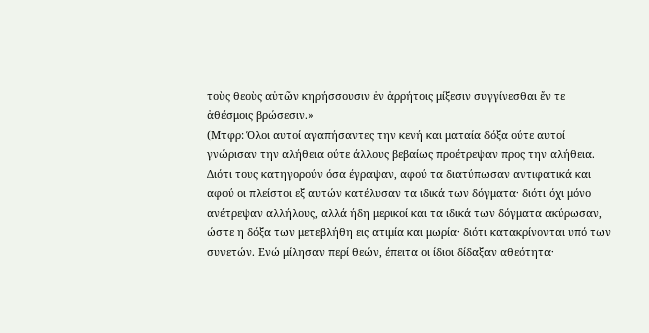τοὺς θεοὺς αὐτῶν κηρήσσουσιν ἐν ἀρρήτοις μίξεσιν συγγίνεσθαι ἔν τε ἀθέσμοις βρώσεσιν.»
(Μτφρ: Όλοι αυτοί αγαπήσαντες την κενή και ματαία δόξα ούτε αυτοί γνώρισαν την αλήθεια ούτε άλλους βεβαίως προέτρεψαν προς την αλήθεια. Διότι τους κατηγορούν όσα έγραψαν, αφού τα διατύπωσαν αντιφατικά και αφού οι πλείστοι εξ αυτών κατέλυσαν τα ιδικά των δόγματα· διότι όχι μόνο ανέτρεψαν αλλήλους, αλλά ήδη μερικοί και τα ιδικά των δόγματα ακύρωσαν, ώστε η δόξα των μετεβλήθη εις ατιμία και μωρία· διότι κατακρίνονται υπό των συνετών. Ενώ μίλησαν περί θεών, έπειτα οι ίδιοι δίδαξαν αθεότητα·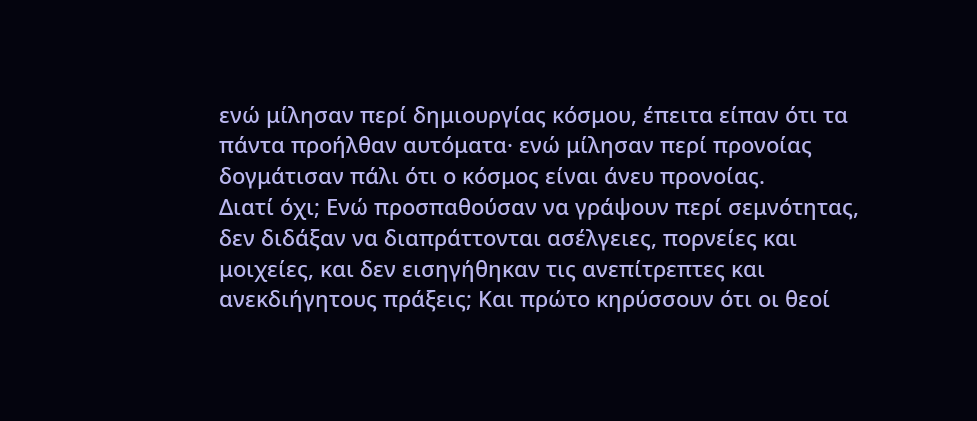ενώ μίλησαν περί δημιουργίας κόσμου, έπειτα είπαν ότι τα πάντα προήλθαν αυτόματα· ενώ μίλησαν περί προνοίας δογμάτισαν πάλι ότι ο κόσμος είναι άνευ προνοίας.
Διατί όχι; Ενώ προσπαθούσαν να γράψουν περί σεμνότητας, δεν διδάξαν να διαπράττονται ασέλγειες, πορνείες και μοιχείες, και δεν εισηγήθηκαν τις ανεπίτρεπτες και ανεκδιήγητους πράξεις; Και πρώτο κηρύσσουν ότι οι θεοί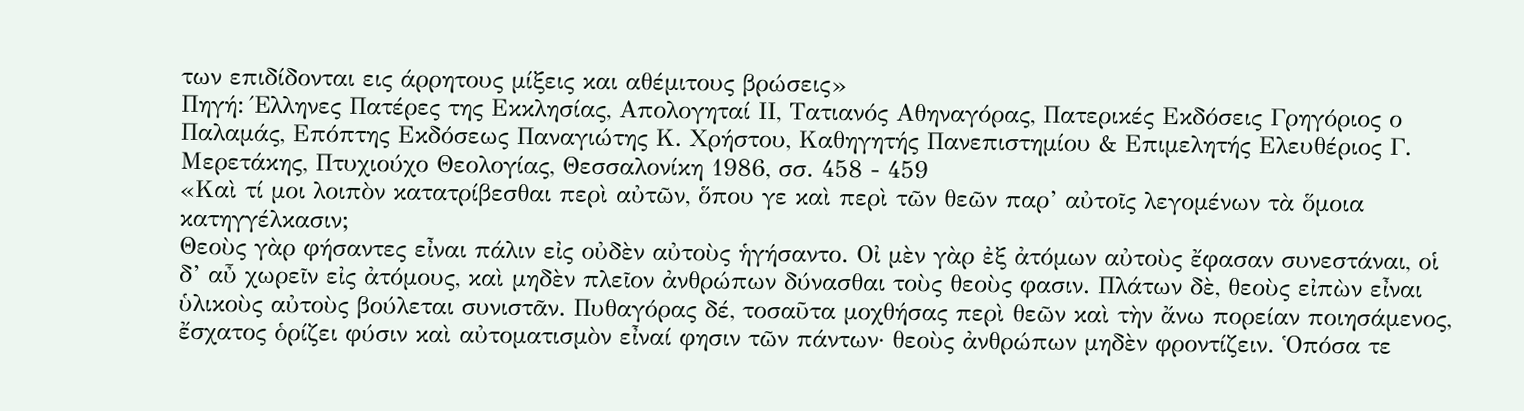των επιδίδονται εις άρρητους μίξεις και αθέμιτους βρώσεις»
Πηγή: Έλληνες Πατέρες της Εκκλησίας, Απολογηταί ΙΙ, Τατιανός Αθηναγόρας, Πατερικές Εκδόσεις Γρηγόριος ο Παλαμάς, Επόπτης Εκδόσεως Παναγιώτης Κ. Χρήστου, Καθηγητής Πανεπιστημίου & Επιμελητής Ελευθέριος Γ. Μερετάκης, Πτυχιούχο Θεολογίας, Θεσσαλονίκη 1986, σσ. 458 - 459
«Καὶ τί μοι λοιπὸν κατατρίβεσθαι περὶ αὐτῶν, ὅπου γε καὶ περὶ τῶν θεῶν παρ’ αὐτοῖς λεγομένων τὰ ὅμοια κατηγγέλκασιν;
Θεοὺς γὰρ φήσαντες εἶναι πάλιν εἰς οὐδὲν αὐτοὺς ἡγήσαντο. Οἰ μὲν γὰρ ἐξ ἀτόμων αὐτοὺς ἔφασαν συνεστάναι, οἱ δ’ αὖ χωρεῖν εἰς ἀτόμους, καὶ μηδὲν πλεῖον ἀνθρώπων δύνασθαι τοὺς θεοὺς φασιν. Πλάτων δὲ, θεοὺς εἰπὼν εἶναι ὑλικοὺς αὐτοὺς βούλεται συνιστᾶν. Πυθαγόρας δέ, τοσαῦτα μοχθήσας περὶ θεῶν καὶ τὴν ἄνω πορείαν ποιησάμενος, ἔσχατος ὁρίζει φύσιν καὶ αὐτοματισμὸν εἶναί φησιν τῶν πάντων· θεοὺς ἀνθρώπων μηδὲν φροντίζειν. Ὁπόσα τε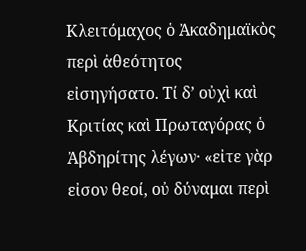Κλειτόμαχος ὁ Ἀκαδημαϊκὸς περὶ ἀθεότητος εἰσηγήσατο. Τί δ’ οὐχὶ καὶ Κριτίας καὶ Πρωταγόρας ὁ Ἀβδηρίτης λέγων· «εἰτε γὰρ εἰσον θεοί, οὐ δύναμαι περὶ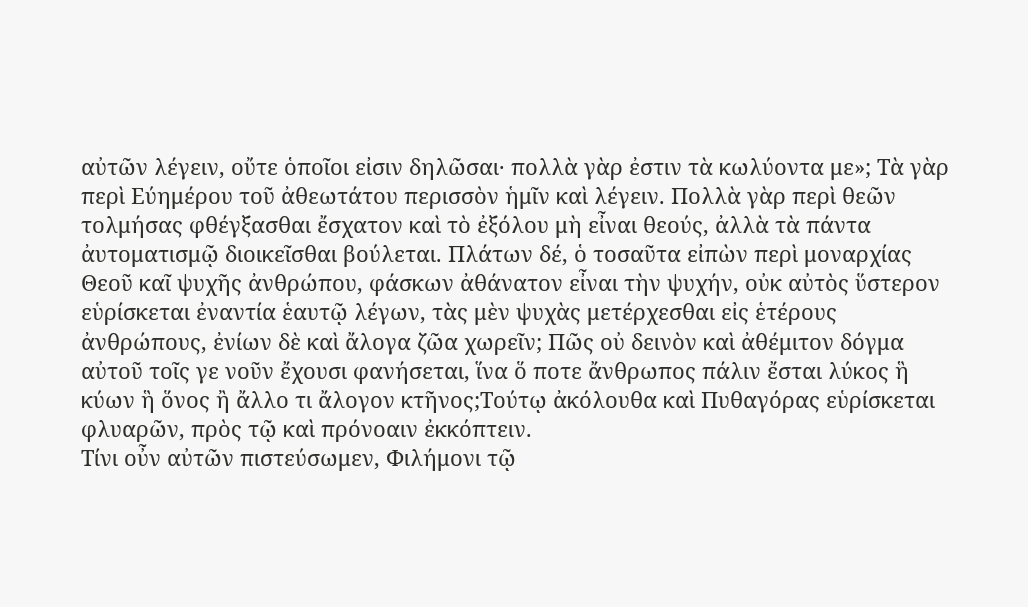αὐτῶν λέγειν, οὔτε ὁποῖοι εἰσιν δηλῶσαι· πολλὰ γὰρ ἐστιν τὰ κωλύοντα με»; Τὰ γὰρ περὶ Εύημέρου τοῦ ἀθεωτάτου περισσὸν ἡμῖν καὶ λέγειν. Πολλὰ γὰρ περὶ θεῶν τολμήσας φθέγξασθαι ἔσχατον καὶ τὸ ἐξόλου μὴ εἶναι θεούς, ἀλλὰ τὰ πάντα ἀυτοματισμῷ διοικεῖσθαι βούλεται. Πλάτων δέ, ὁ τοσαῦτα εἰπὼν περὶ μοναρχίας Θεοῦ καῖ ψυχῆς ἀνθρώπου, φάσκων ἀθάνατον εἶναι τὴν ψυχήν, οὐκ αὐτὸς ὕστερον εὑρίσκεται ἐναντία ἑαυτῷ λέγων, τὰς μὲν ψυχὰς μετέρχεσθαι εἰς ἑτέρους ἀνθρώπους, ἐνίων δὲ καὶ ἄλογα ζῶα χωρεῖν; Πῶς οὐ δεινὸν καὶ ἀθέμιτον δόγμα αὐτοῦ τοῖς γε νοῦν ἔχουσι φανήσεται, ἵνα ὅ ποτε ἄνθρωπος πάλιν ἔσται λύκος ἣ κύων ἣ ὅνος ἢ ἄλλο τι ἄλογον κτῆνος;Τούτῳ ἀκόλουθα καὶ Πυθαγόρας εὑρίσκεται φλυαρῶν, πρὸς τῷ καὶ πρόνοαιν ἐκκόπτειν.
Τίνι οὖν αὐτῶν πιστεύσωμεν, Φιλήμονι τῷ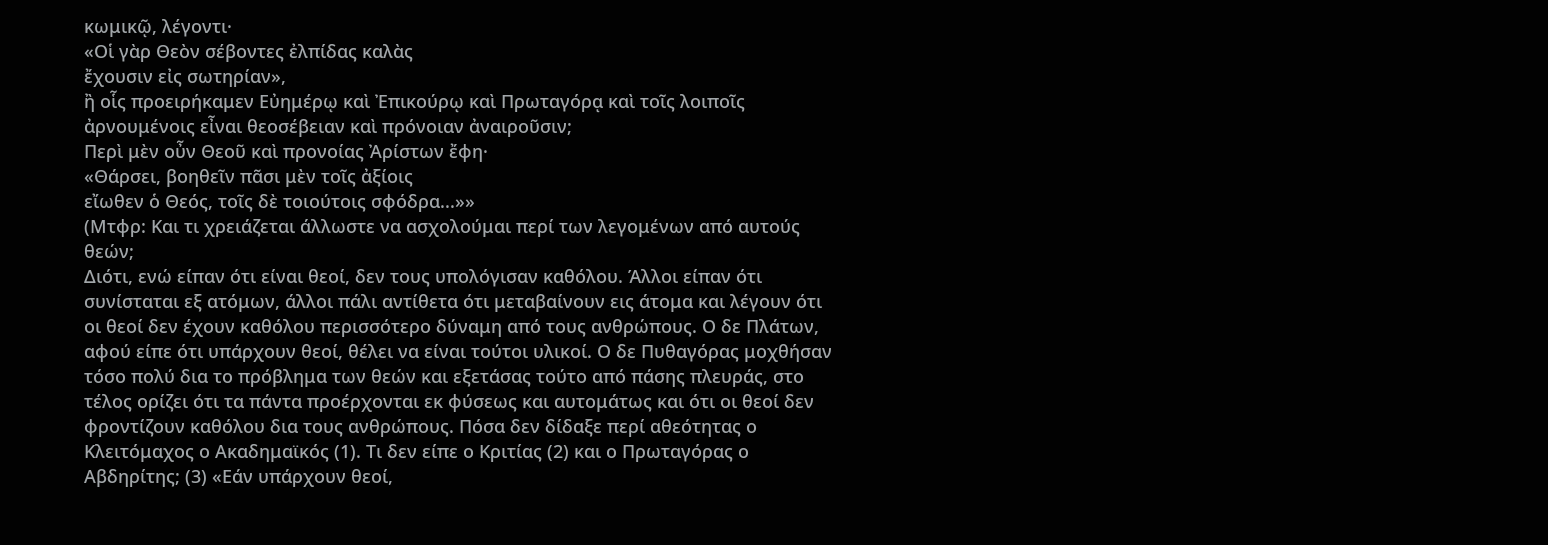κωμικῷ, λέγοντι·
«Οἱ γὰρ Θεὸν σέβοντες ἐλπίδας καλὰς
ἔχουσιν εἰς σωτηρίαν»,
ἢ οἷς προειρήκαμεν Εὐημέρῳ καὶ Ἐπικούρῳ καὶ Πρωταγόρᾳ καὶ τοῖς λοιποῖς ἀρνουμένοις εἶναι θεοσέβειαν καὶ πρόνοιαν ἀναιροῦσιν;
Περὶ μὲν οὖν Θεοῦ καὶ προνοίας Ἀρίστων ἔφη·
«Θάρσει, βοηθεῖν πᾶσι μὲν τοῖς ἀξίοις
εἴωθεν ὁ Θεός, τοῖς δὲ τοιούτοις σφόδρα...»»
(Μτφρ: Και τι χρειάζεται άλλωστε να ασχολούμαι περί των λεγομένων από αυτούς θεών;
Διότι, ενώ είπαν ότι είναι θεοί, δεν τους υπολόγισαν καθόλου. Άλλοι είπαν ότι συνίσταται εξ ατόμων, άλλοι πάλι αντίθετα ότι μεταβαίνουν εις άτομα και λέγουν ότι οι θεοί δεν έχουν καθόλου περισσότερο δύναμη από τους ανθρώπους. Ο δε Πλάτων, αφού είπε ότι υπάρχουν θεοί, θέλει να είναι τούτοι υλικοί. Ο δε Πυθαγόρας μοχθήσαν τόσο πολύ δια το πρόβλημα των θεών και εξετάσας τούτο από πάσης πλευράς, στο τέλος ορίζει ότι τα πάντα προέρχονται εκ φύσεως και αυτομάτως και ότι οι θεοί δεν φροντίζουν καθόλου δια τους ανθρώπους. Πόσα δεν δίδαξε περί αθεότητας ο Κλειτόμαχος ο Ακαδημαϊκός (1). Τι δεν είπε ο Κριτίας (2) και ο Πρωταγόρας ο Αβδηρίτης; (3) «Εάν υπάρχουν θεοί,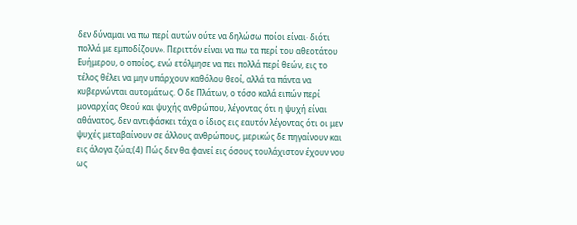δεν δύναμαι να πω περί αυτών ούτε να δηλώσω ποίοι είναι· διότι πολλά με εμποδίζουν». Περιττόν είναι να πω τα περί του αθεοτάτου Ευήμερου, ο οποίος, ενώ ετόλμησε να πει πολλά περί θεών, εις το τέλος θέλει να μην υπάρχουν καθόλου θεοί, αλλά τα πάντα να κυβερνώνται αυτομάτως. Ο δε Πλάτων, ο τόσο καλά ειπών περί μοναρχίας Θεού και ψυχής ανθρώπου, λέγοντας ότι η ψυχή είναι αθάνατος, δεν αντιφάσκει τάχα ο ίδιος εις εαυτόν λέγοντας ότι οι μεν ψυχές μεταβαίνουν σε άλλους ανθρώπους, μερικώς δε πηγαίνουν και εις άλογα ζώα;(4) Πώς δεν θα φανεί εις όσους τουλάχιστον έχουν νου ως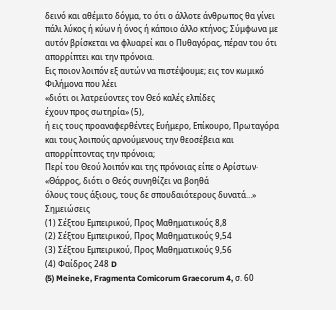δεινό και αθέμιτο δόγμα, το ότι ο άλλοτε άνθρωπος θα γίνει πάλι λύκος ή κύων ή όνος ή κάποιο άλλο κτήνος; Σύμφωνα με αυτόν βρίσκεται να φλυαρεί και ο Πυθαγόρας, πέραν του ότι απορρίπτει και την πρόνοια.
Εις ποιον λοιπόν εξ αυτών να πιστέψουμε; εις τον κωμικό Φιλήμονα που λέει
«διότι οι λατρεύοντες τον Θεό καλές ελπίδες
έχουν προς σωτηρία» (5),
ή εις τους προαναφερθέντες Ευήμερο, Επίκουρο, Πρωταγόρα και τους λοιπούς αρνούμενους την θεοσέβεια και απορρίπτοντας την πρόνοια;
Περί του Θεού λοιπόν και της πρόνοιας είπε ο Αρίστων·
«Θάρρος, διότι ο Θεός συνηθίζει να βοηθά
όλους τους άξιους, τους δε σπουδαιότερους δυνατά…»
Σημειώσεις
(1) Σέξτου Εμπειρικού, Προς Μαθηματικούς 8,8
(2) Σέξτου Εμπειρικού, Προς Μαθηματικούς 9,54
(3) Σέξτου Εμπειρικού, Προς Μαθηματικούς 9,56
(4) Φαίδρος 248 D
(5) Meineke, Fragmenta Comicorum Graecorum 4, σ. 60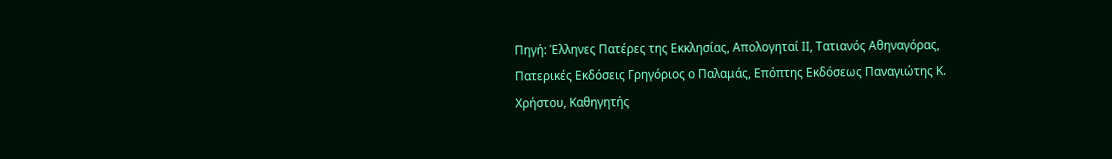Πηγή: Έλληνες Πατέρες της Εκκλησίας, Απολογηταί ΙΙ, Τατιανός Αθηναγόρας, Πατερικές Εκδόσεις Γρηγόριος ο Παλαμάς, Επόπτης Εκδόσεως Παναγιώτης Κ. Χρήστου, Καθηγητής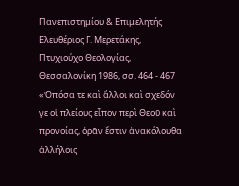Πανεπιστημίου & Επιμελητής Ελευθέριος Γ. Μερετάκης, Πτυχιούχο Θεολογίας, Θεσσαλονίκη 1986, σσ. 464 - 467
«Ὁπόσα τε καὶ ἄλλοι καὶ σχεδόν γε οἱ πλείους εἶπον περὶ Θεοῦ καὶ προνοίας, ὁρᾶν ἔστιν ἀνακόλουθα ἀλλήλοις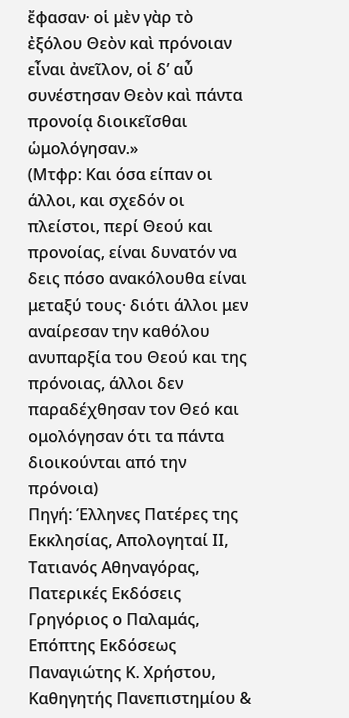ἔφασαν· οἱ μὲν γὰρ τὸ ἐξόλου Θεὸν καὶ πρόνοιαν εἶναι ἀνεῖλον, οἱ δ’ αὖ συνέστησαν Θεὸν καὶ πάντα προνοίᾳ διοικεῖσθαι ὡμολόγησαν.»
(Μτφρ: Και όσα είπαν οι άλλοι, και σχεδόν οι πλείστοι, περί Θεού και προνοίας, είναι δυνατόν να δεις πόσο ανακόλουθα είναι μεταξύ τους· διότι άλλοι μεν αναίρεσαν την καθόλου ανυπαρξία του Θεού και της πρόνοιας, άλλοι δεν παραδέχθησαν τον Θεό και ομολόγησαν ότι τα πάντα διοικούνται από την πρόνοια)
Πηγή: Έλληνες Πατέρες της Εκκλησίας, Απολογηταί ΙΙ, Τατιανός Αθηναγόρας, Πατερικές Εκδόσεις Γρηγόριος ο Παλαμάς, Επόπτης Εκδόσεως Παναγιώτης Κ. Χρήστου, Καθηγητής Πανεπιστημίου &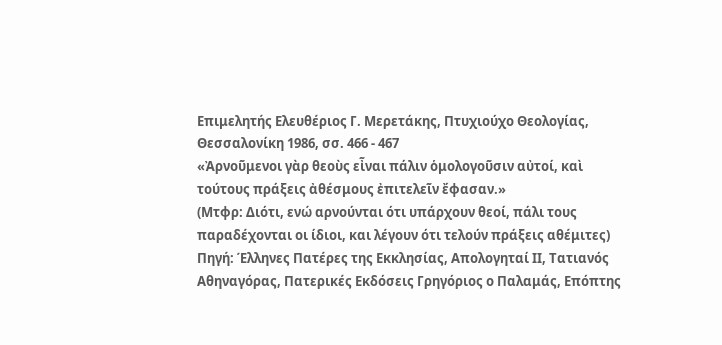Επιμελητής Ελευθέριος Γ. Μερετάκης, Πτυχιούχο Θεολογίας, Θεσσαλονίκη 1986, σσ. 466 - 467
«Ἀρνοῦμενοι γὰρ θεοὺς εἶναι πάλιν ὁμολογοῦσιν αὐτοί, καὶ τούτους πράξεις ἀθέσμους ἐπιτελεῖν ἔφασαν.»
(Μτφρ: Διότι, ενώ αρνούνται ότι υπάρχουν θεοί, πάλι τους παραδέχονται οι ίδιοι, και λέγουν ότι τελούν πράξεις αθέμιτες)
Πηγή: Έλληνες Πατέρες της Εκκλησίας, Απολογηταί ΙΙ, Τατιανός Αθηναγόρας, Πατερικές Εκδόσεις Γρηγόριος ο Παλαμάς, Επόπτης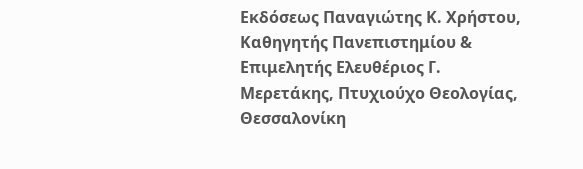Εκδόσεως Παναγιώτης Κ. Χρήστου, Καθηγητής Πανεπιστημίου & Επιμελητής Ελευθέριος Γ. Μερετάκης, Πτυχιούχο Θεολογίας, Θεσσαλονίκη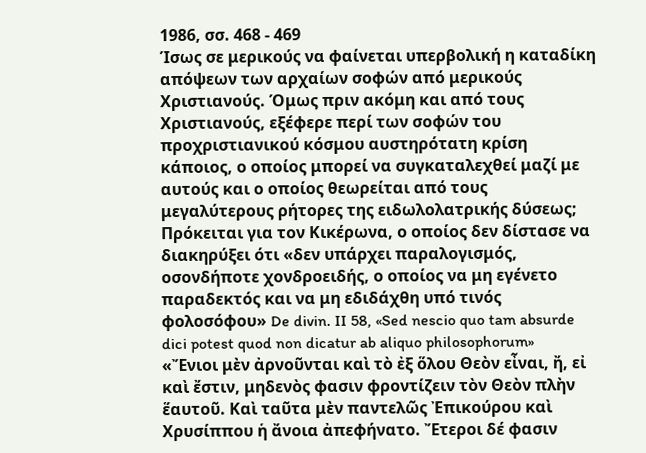1986, σσ. 468 - 469
Ίσως σε μερικούς να φαίνεται υπερβολική η καταδίκη απόψεων των αρχαίων σοφών από μερικούς Χριστιανούς. Όμως πριν ακόμη και από τους Χριστιανούς, εξέφερε περί των σοφών του προχριστιανικού κόσμου αυστηρότατη κρίση κάποιος, ο οποίος μπορεί να συγκαταλεχθεί μαζί με αυτούς και ο οποίος θεωρείται από τους μεγαλύτερους ρήτορες της ειδωλολατρικής δύσεως; Πρόκειται για τον Κικέρωνα, ο οποίος δεν δίστασε να διακηρύξει ότι «δεν υπάρχει παραλογισμός, οσονδήποτε χονδροειδής, ο οποίος να μη εγένετο παραδεκτός και να μη εδιδάχθη υπό τινός φολοσόφου» De divin. II 58, «Sed nescio quo tam absurde dici potest quod non dicatur ab aliquo philosophorum»
«Ἔνιοι μὲν ἀρνοῦνται καὶ τὸ ἐξ ὅλου Θεὸν εἶναι, ἤ, εἰ καὶ ἔστιν, μηδενὸς φασιν φροντίζειν τὸν Θεὸν πλὴν ἕαυτοῦ. Καὶ ταῦτα μὲν παντελῶς Ἐπικούρου καὶ Χρυσίππου ἡ ἄνοια ἀπεφήνατο. Ἔτεροι δέ φασιν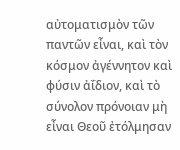αὐτοματισμὸν τῶν παντῶν εἶναι, καὶ τὸν κόσμον ἀγέννητον καὶ φύσιν ἀΐδιον, καὶ τὸ σύνολον πρόνοιαν μὴ εἶναι Θεοῦ ἐτόλμησαν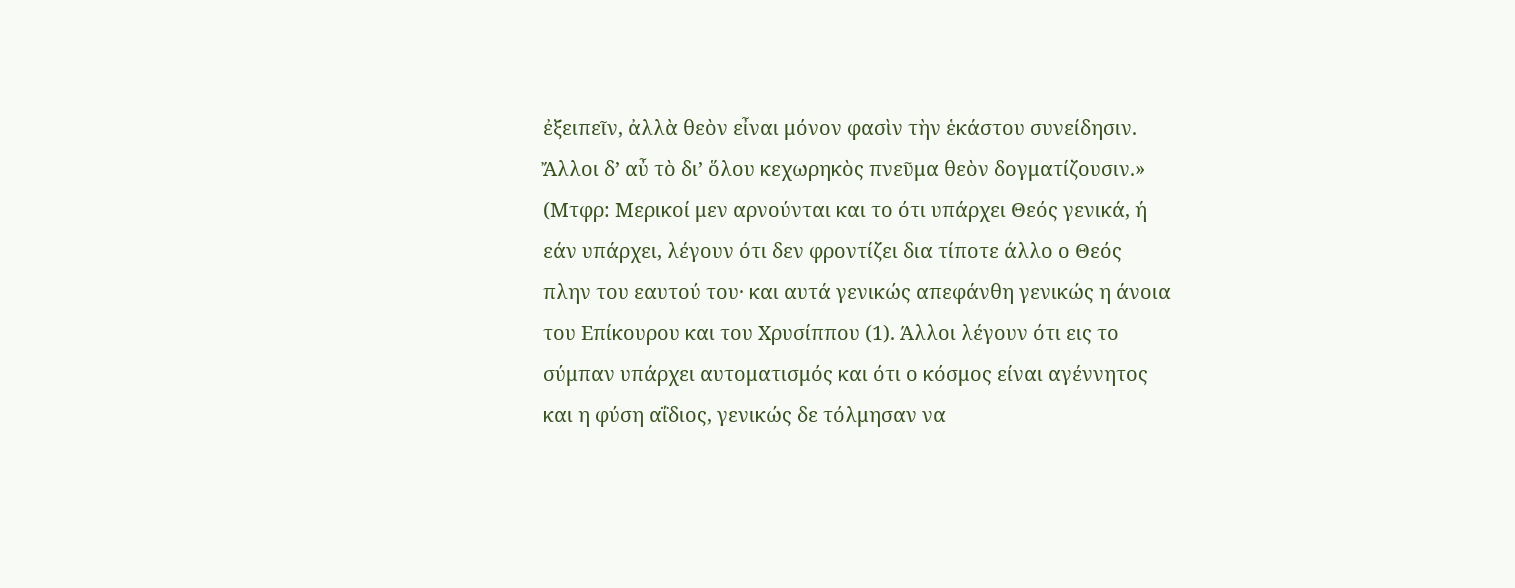ἐξειπεῖν, ἀλλὰ θεὸν εἶναι μόνον φασὶν τὴν ἑκάστου συνείδησιν. Ἄλλοι δ’ αὖ τὸ δι’ ὅλου κεχωρηκὸς πνεῦμα θεὸν δογματίζουσιν.»
(Μτφρ: Μερικοί μεν αρνούνται και το ότι υπάρχει Θεός γενικά, ή εάν υπάρχει, λέγουν ότι δεν φροντίζει δια τίποτε άλλο ο Θεός πλην του εαυτού του· και αυτά γενικώς απεφάνθη γενικώς η άνοια του Επίκουρου και του Χρυσίππου (1). Άλλοι λέγουν ότι εις το σύμπαν υπάρχει αυτοματισμός και ότι ο κόσμος είναι αγέννητος και η φύση αΐδιος, γενικώς δε τόλμησαν να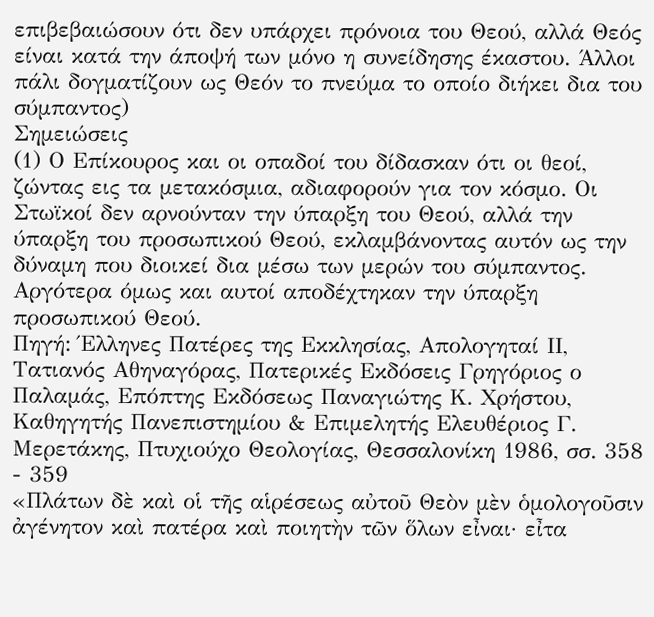επιβεβαιώσουν ότι δεν υπάρχει πρόνοια του Θεού, αλλά Θεός είναι κατά την άποψή των μόνο η συνείδησης έκαστου. Άλλοι πάλι δογματίζουν ως Θεόν το πνεύμα το οποίο διήκει δια του σύμπαντος)
Σημειώσεις
(1) Ο Επίκουρος και οι οπαδοί του δίδασκαν ότι οι θεοί, ζώντας εις τα μετακόσμια, αδιαφορούν για τον κόσμο. Οι Στωϊκοί δεν αρνούνταν την ύπαρξη του Θεού, αλλά την ύπαρξη του προσωπικού Θεού, εκλαμβάνοντας αυτόν ως την δύναμη που διοικεί δια μέσω των μερών του σύμπαντος. Αργότερα όμως και αυτοί αποδέχτηκαν την ύπαρξη προσωπικού Θεού.
Πηγή: Έλληνες Πατέρες της Εκκλησίας, Απολογηταί ΙΙ, Τατιανός Αθηναγόρας, Πατερικές Εκδόσεις Γρηγόριος ο Παλαμάς, Επόπτης Εκδόσεως Παναγιώτης Κ. Χρήστου, Καθηγητής Πανεπιστημίου & Επιμελητής Ελευθέριος Γ. Μερετάκης, Πτυχιούχο Θεολογίας, Θεσσαλονίκη 1986, σσ. 358 - 359
«Πλάτων δὲ καὶ οἱ τῆς αἱρέσεως αὐτοῦ Θεὸν μὲν ὁμολογοῦσιν ἀγένητον καὶ πατέρα καὶ ποιητὴν τῶν ὅλων εἶναι· εἶτα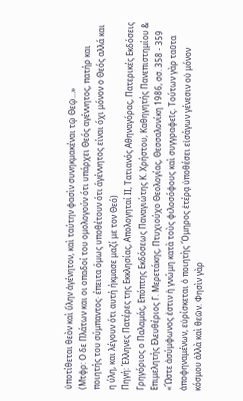ὑποτίθεται θεὸν καὶ ὕλην ἀγένητον, καὶ ταύτην φασὶν συνηκμακέναι τῷ Θεῷ…»
(Μτφρ: Ο δε Πλάτων και οι οπαδοί του ομολογούν ότι υπάρχει Θεός αγέννητος, πατήρ και ποιητής του σύμπαντος· έπειτα όμως υποθέτουν ότι άγέννητος είναι όχι μόνον ο Θεός αλλά και η ύλη, και λέγουν ότι αυτή ήκμασε μαζί με τον Θεό)
Πηγή: Έλληνες Πατέρες της Εκκλησίας, Απολογηταί ΙΙ, Τατιανός Αθηναγόρας, Πατερικές Εκδόσεις Γρηγόριος ο Παλαμάς, Επόπτης Εκδόσεως Παναγιώτης Κ. Χρήστου, Καθηγητής Πανεπιστημίου & Επιμελητής Ελευθέριος Γ. Μερετάκης, Πτυχιούχο Θεολογίας, Θεσσαλονίκη 1986, σσ. 358 - 359
«Ὥστε ἀσύμφωνος ἐστιν ἡ γνώμη κατὰ τοὺς φιλοσόφους καὶ συγγραφεῖς. Τούτων γὰρ ταῦτα ἀποφηναμένων, εὑρίσκεται ὁ ποιητὴς Ὅμηρος ἑτέρᾳ ὑποθέσει εἰσάγων γένεσιν οὐ μόνον κόσμου ἀλλὰ καὶ θεῶν. Φησὶν γὰρ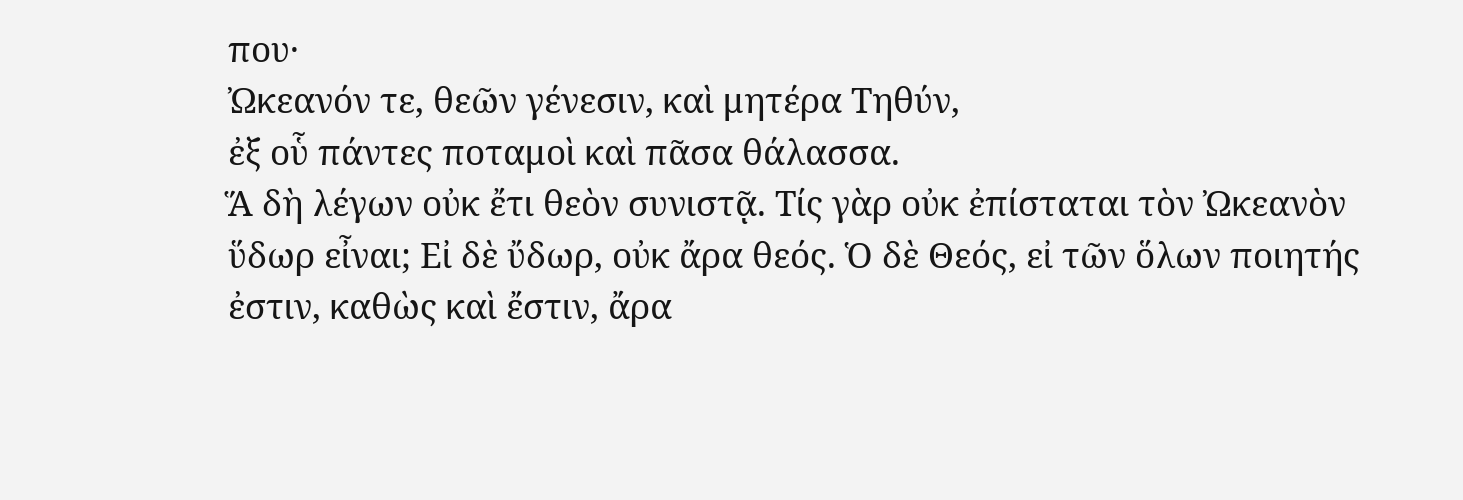που·
Ὠκεανόν τε, θεῶν γένεσιν, καὶ μητέρα Τηθύν,
ἐξ οὗ πάντες ποταμοὶ καὶ πᾶσα θάλασσα.
Ἅ δὴ λέγων οὐκ ἔτι θεὸν συνιστᾷ. Τίς γὰρ οὐκ ἐπίσταται τὸν Ὠκεανὸν ὕδωρ εἶναι; Εἰ δὲ ὔδωρ, οὐκ ἄρα θεός. Ὁ δὲ Θεός, εἰ τῶν ὅλων ποιητής ἐστιν, καθὼς καὶ ἔστιν, ἄρα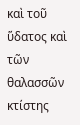καὶ τοῦ ὕδατος καὶ τῶν θαλασσῶν κτίστης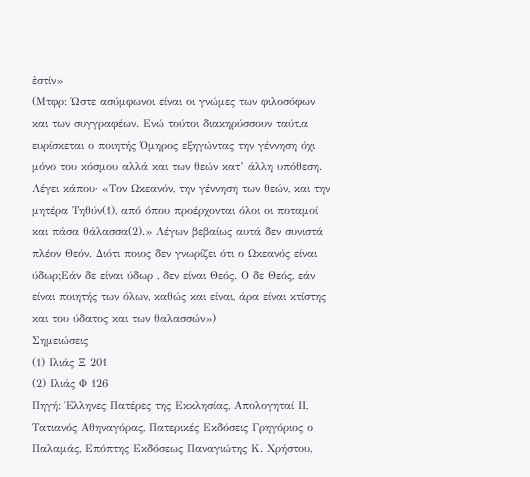ἐστίν»
(Μτφρ: Ώστε ασύμφωνοι είναι οι γνώμες των φιλοσόφων και των συγγραφέων. Ενώ τούτοι διακηρύσσουν ταύτ,α ευρίσκεται ο ποιητής Όμηρος εξηγώντας την γέννηση όχι μόνο του κόσμου αλλά και των θεών κατ’ άλλη υπόθεση. Λέγει κάπου· «Τον Ωκεανόν, την γέννηση των θεών, και την μητέρα Τηθύν(1), από όπου προέρχονται όλοι οι ποταμοί και πάσα θάλασσα(2).» Λέγων βεβαίως αυτά δεν συνιστά πλέον Θεόν. Διότι ποιος δεν γνωρίζει ότι ο Ωκεανός είναι ύδωρ;Εάν δε είναι ύδωρ , δεν είναι Θεός. Ο δε Θεός, εάν είναι ποιητής των όλων, καθώς και είναι, άρα είναι κτίστης και του ύδατος και των θαλασσών»)
Σημειώσεις
(1) Ιλιάς Ξ 201
(2) Ιλιάς Φ 126
Πηγή: Έλληνες Πατέρες της Εκκλησίας, Απολογηταί ΙΙ, Τατιανός Αθηναγόρας, Πατερικές Εκδόσεις Γρηγόριος ο Παλαμάς, Επόπτης Εκδόσεως Παναγιώτης Κ. Χρήστου,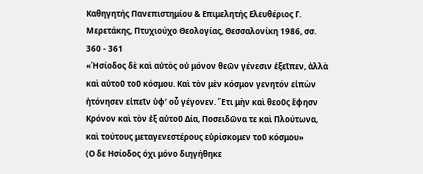Καθηγητής Πανεπιστημίου & Επιμελητής Ελευθέριος Γ. Μερετάκης, Πτυχιούχο Θεολογίας, Θεσσαλονίκη 1986, σσ. 360 - 361
«Ἡσίοδος δὲ καὶ αὐτὸς οὐ μόνον θεῶν γένεσιν ἐξεῖπεν, ἀλλὰ καὶ αὐτοῦ τοῦ κόσμου. Καὶ τὸν μὲν κόσμον γενητόν εἰπὼν ἠτόνησεν εἰπεῖν ὑφ’ οὗ γέγονεν. Ἔτι μὴν καὶ θεοῦς ἔφησν Κρόνον καὶ τὸν ἐξ αὐτοῦ Δία, Ποσειδῶνα τε καὶ Πλούτωνα, καὶ τούτους μεταγενεστέρους εὑρίσκομεν τοῦ κόσμου»
(Ο δε Ησίοδος όχι μόνο διηγήθηκε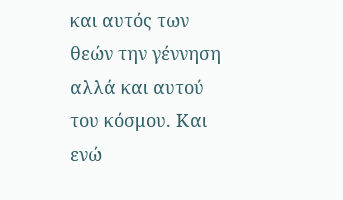και αυτός των θεών την γέννηση αλλά και αυτού του κόσμου. Και ενώ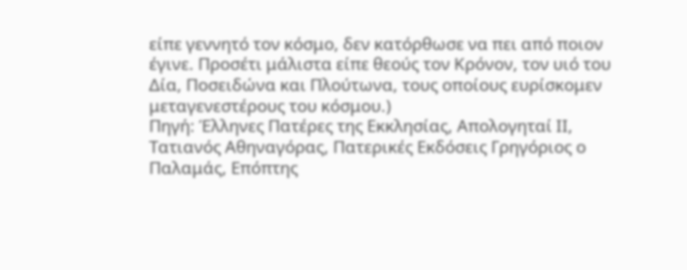είπε γεννητό τον κόσμο, δεν κατόρθωσε να πει από ποιον έγινε. Προσέτι μάλιστα είπε θεούς τον Κρόνον, τον υιό του Δία, Ποσειδώνα και Πλούτωνα, τους οποίους ευρίσκομεν μεταγενεστέρους του κόσμου.)
Πηγή: Έλληνες Πατέρες της Εκκλησίας, Απολογηταί ΙΙ, Τατιανός Αθηναγόρας, Πατερικές Εκδόσεις Γρηγόριος ο Παλαμάς, Επόπτης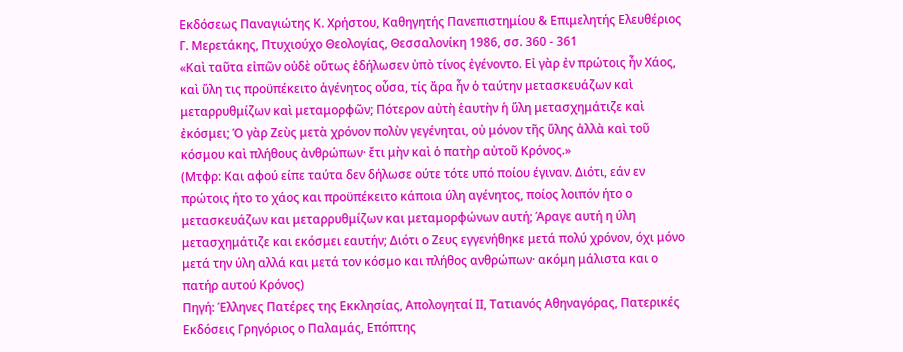Εκδόσεως Παναγιώτης Κ. Χρήστου, Καθηγητής Πανεπιστημίου & Επιμελητής Ελευθέριος Γ. Μερετάκης, Πτυχιούχο Θεολογίας, Θεσσαλονίκη 1986, σσ. 360 - 361
«Καὶ ταῦτα εἰπῶν οὐδὲ οὕτως ἐδήλωσεν ὑπὸ τίνος ἐγένοντο. Εἰ γὰρ ἐν πρώτοις ἦν Χάος, καὶ ὕλη τις προϋπέκειτο ἀγένητος οὖσα, τίς ἄρα ἦν ὁ ταύτην μετασκευάζων καὶ μεταρρυθμίζων καὶ μεταμορφῶν; Πότερον αὐτὴ ἑαυτὴν ἡ ὕλη μετασχημάτιζε καὶ ἐκόσμει; Ὁ γὰρ Ζεὺς μετὰ χρόνον πολὺν γεγένηται, οὐ μόνον τῆς ὕλης ἀλλὰ καὶ τοῦ κόσμου καὶ πλήθους ἀνθρώπων· ἔτι μὴν καὶ ὁ πατὴρ αὐτοῦ Κρόνος.»
(Μτφρ: Και αφού είπε ταύτα δεν δήλωσε ούτε τότε υπό ποίου έγιναν. Διότι, εάν εν πρώτοις ήτο το χάος και προϋπέκειτο κάποια ύλη αγένητος, ποίος λοιπόν ήτο ο μετασκευάζων και μεταρρυθμίζων και μεταμορφώνων αυτή; Άραγε αυτή η ύλη μετασχημάτιζε και εκόσμει εαυτήν; Διότι ο Ζευς εγγενήθηκε μετά πολύ χρόνον, όχι μόνο μετά την ύλη αλλά και μετά τον κόσμο και πλήθος ανθρώπων· ακόμη μάλιστα και ο πατήρ αυτού Κρόνος)
Πηγή: Έλληνες Πατέρες της Εκκλησίας, Απολογηταί ΙΙ, Τατιανός Αθηναγόρας, Πατερικές Εκδόσεις Γρηγόριος ο Παλαμάς, Επόπτης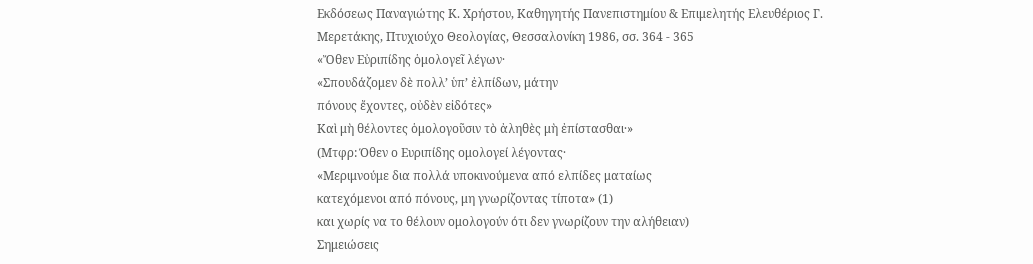Εκδόσεως Παναγιώτης Κ. Χρήστου, Καθηγητής Πανεπιστημίου & Επιμελητής Ελευθέριος Γ. Μερετάκης, Πτυχιούχο Θεολογίας, Θεσσαλονίκη 1986, σσ. 364 - 365
«Ὄθεν Εὐριπίδης ὁμολογεῖ λέγων·
«Σπουδάζομεν δὲ πολλ’ ὑπ’ ἐλπίδων, μάτην
πόνους ἔχοντες, οὐδὲν εἰδότες»
Καὶ μὴ θέλοντες ὁμολογοῦσιν τὸ ἀληθὲς μὴ ἐπίστασθαι·»
(Μτφρ: Όθεν ο Ευριπίδης ομολογεί λέγοντας·
«Μεριμνούμε δια πολλά υποκινούμενα από ελπίδες ματαίως
κατεχόμενοι από πόνους, μη γνωρίζοντας τίποτα» (1)
και χωρίς να το θέλουν ομολογούν ότι δεν γνωρίζουν την αλήθειαν)
Σημειώσεις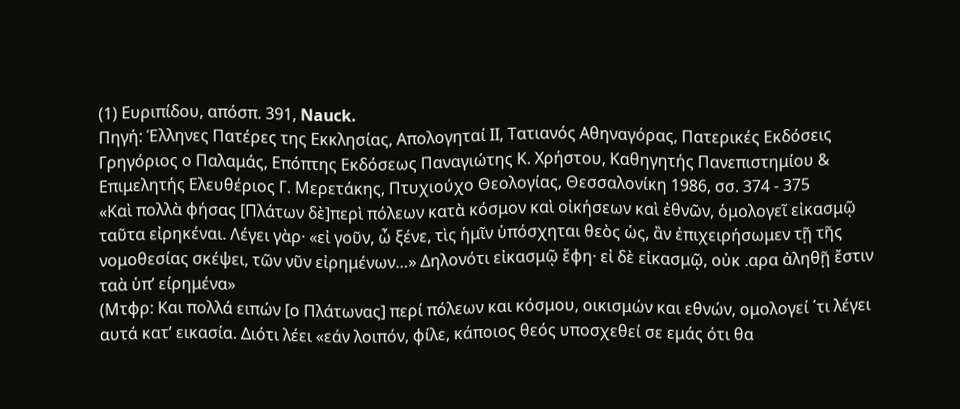(1) Ευριπίδου, απόσπ. 391, Nauck.
Πηγή: Έλληνες Πατέρες της Εκκλησίας, Απολογηταί ΙΙ, Τατιανός Αθηναγόρας, Πατερικές Εκδόσεις Γρηγόριος ο Παλαμάς, Επόπτης Εκδόσεως Παναγιώτης Κ. Χρήστου, Καθηγητής Πανεπιστημίου & Επιμελητής Ελευθέριος Γ. Μερετάκης, Πτυχιούχο Θεολογίας, Θεσσαλονίκη 1986, σσ. 374 - 375
«Καὶ πολλὰ φήσας [Πλάτων δὲ]περὶ πόλεων κατὰ κόσμον καὶ οἰκήσεων καὶ ἐθνῶν, ὁμολογεῖ εἰκασμῷ ταῦτα εἰρηκέναι. Λέγει γὰρ· «εἰ γοῦν, ὦ ξένε, τὶς ἡμῖν ὑπόσχηται θεὸς ὡς, ἂν ἐπιχειρήσωμεν τῇ τῆς νομοθεσίας σκέψει, τῶν νῦν εἰρημένων…» Δηλονότι εἰκασμῷ ἔφη· εἰ δὲ εἰκασμῷ, οὐκ .αρα ἀληθῇ ἔστιν ταὰ ὑπ’ είρημένα»
(Μτφρ: Και πολλά ειπών [ο Πλάτωνας] περί πόλεων και κόσμου, οικισμών και εθνών, ομολογεί ΄τι λέγει αυτά κατ’ εικασία. Διότι λέει «εάν λοιπόν, φίλε, κάποιος θεός υποσχεθεί σε εμάς ότι θα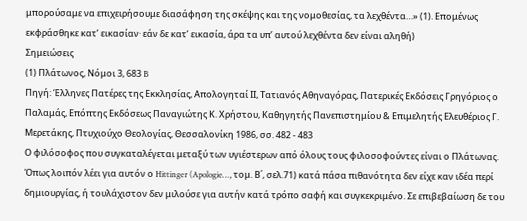μπορούσαμε να επιχειρήσουμε διασάφηση της σκέψης και της νομοθεσίας, τα λεχθέντα…» (1). Επομένως εκφράσθηκε κατ’ εικασίαν· εάν δε κατ’ εικασία, άρα τα υπ’ αυτού λεχθέντα δεν είναι αληθή)
Σημειώσεις
(1) Πλάτωνος, Νόμοι 3, 683 B
Πηγή: Έλληνες Πατέρες της Εκκλησίας, Απολογηταί ΙΙ, Τατιανός Αθηναγόρας, Πατερικές Εκδόσεις Γρηγόριος ο Παλαμάς, Επόπτης Εκδόσεως Παναγιώτης Κ. Χρήστου, Καθηγητής Πανεπιστημίου & Επιμελητής Ελευθέριος Γ. Μερετάκης, Πτυχιούχο Θεολογίας, Θεσσαλονίκη 1986, σσ. 482 - 483
Ο φιλόσοφος που συγκαταλέγεται μεταξύ των υγιέστερων από όλους τους φιλοσοφούντες είναι ο Πλάτωνας. Όπως λοιπόν λέει για αυτόν ο Hittinger (Apologie…, τομ. Β΄, σελ.71) κατά πάσα πιθανότητα δεν είχε καν ιδέα περί δημιουργίας, ή τουλάχιστον δεν μιλούσε για αυτήν κατά τρόπο σαφή και συγκεκριμένο. Σε επιβεβαίωση δε του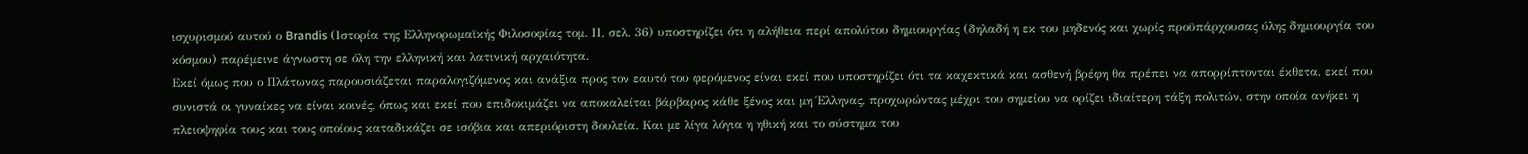ισχυρισμού αυτού ο Brandis (Ιστορία της Ελληνορωμαϊκής Φιλοσοφίας τομ. ΙΙ, σελ. 36) υποστηρίζει ότι η αλήθεια περί απολύτου δημιουργίας (δηλαδή η εκ του μηδενός και χωρίς προϋπάρχουσας ύλης δημιουργία του κόσμου) παρέμεινε άγνωστη σε όλη την ελληνική και λατινική αρχαιότητα.
Εκεί όμως που ο Πλάτωνας παρουσιάζεται παραλογιζόμενος και ανάξια προς τον εαυτό του φερόμενος είναι εκεί που υποστηρίζει ότι τα καχεκτικά και ασθενή βρέφη θα πρέπει να απορρίπτονται έκθετα, εκεί που συνιστά οι γυναίκες να είναι κοινές, όπως και εκεί που επιδοκιμάζει να αποκαλείται βάρβαρος κάθε ξένος και μη Έλληνας, προχωρώντας μέχρι του σημείου να ορίζει ιδιαίτερη τάξη πολιτών, στην οποία ανήκει η πλειοψηφία τους και τους οποίους καταδικάζει σε ισόβια και απεριόριστη δουλεία. Και με λίγα λόγια η ηθική και το σύστημα του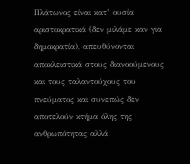Πλάτωνος είναι κατ’ ουσία αριστοκρατικά (δεν μιλάμε καν για δημοκρατία), απευθύνονται αποκλειστικά στους διανοούμενους και τους ταλαντούχους του πνεύματος και συνεπώς δεν αποτελούν κτήμα όλης της ανθρωπότητας αλλά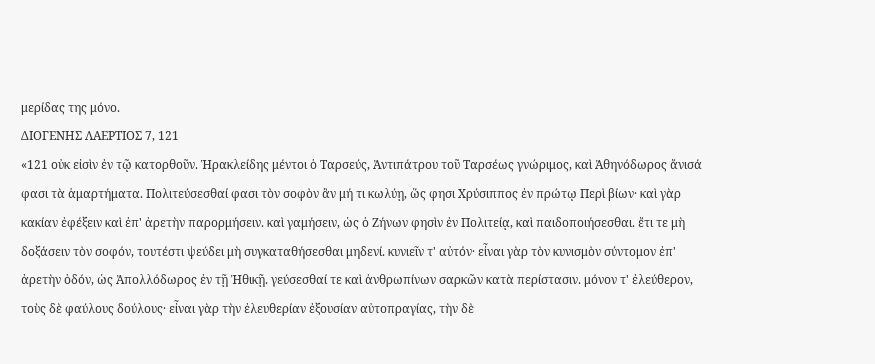μερίδας της μόνο.
ΔΙΟΓΕΝΗΣ ΛΑΕΡΤΙΟΣ 7, 121
«121 οὐκ εἰσὶν ἐν τῷ κατορθοῦν. Ἡρακλείδης μέντοι ὁ Ταρσεύς, Ἀντιπάτρου τοῦ Ταρσέως γνώριμος, καὶ Ἀθηνόδωρος ἄνισά φασι τὰ ἁμαρτήματα. Πολιτεύσεσθαί φασι τὸν σοφὸν ἂν μή τι κωλύῃ, ὥς φησι Χρύσιππος ἐν πρώτῳ Περὶ βίων· καὶ γὰρ κακίαν ἐφέξειν καὶ ἐπ' ἀρετὴν παρορμήσειν. καὶ γαμήσειν, ὡς ὁ Ζήνων φησὶν ἐν Πολιτείᾳ, καὶ παιδοποιήσεσθαι. ἔτι τε μὴ δοξάσειν τὸν σοφόν, τουτέστι ψεύδει μὴ συγκαταθήσεσθαι μηδενί. κυνιεῖν τ' αὐτόν· εἶναι γὰρ τὸν κυνισμὸν σύντομον ἐπ' ἀρετὴν ὁδόν, ὡς Ἀπολλόδωρος ἐν τῇ Ἠθικῇ. γεύσεσθαί τε καὶ ἀνθρωπίνων σαρκῶν κατὰ περίστασιν. μόνον τ' ἐλεύθερον, τοὺς δὲ φαύλους δούλους· εἶναι γὰρ τὴν ἐλευθερίαν ἐξουσίαν αὐτοπραγίας, τὴν δὲ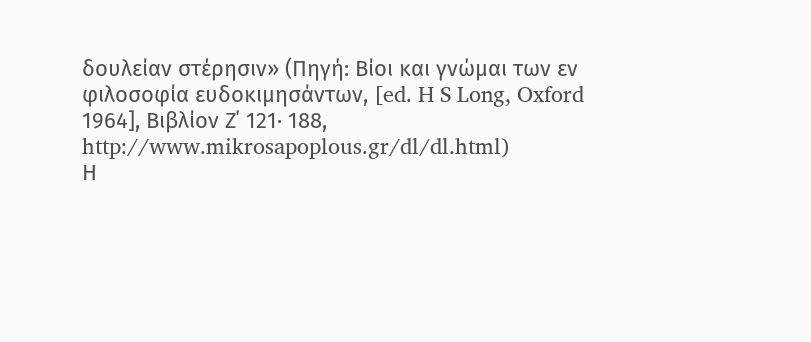δουλείαν στέρησιν» (Πηγή: Βίοι και γνώμαι των εν φιλοσοφία ευδοκιμησάντων, [ed. H S Long, Oxford 1964], Βιβλίον Ζ΄ 121· 188, http://www.mikrosapoplous.gr/dl/dl.html)
Η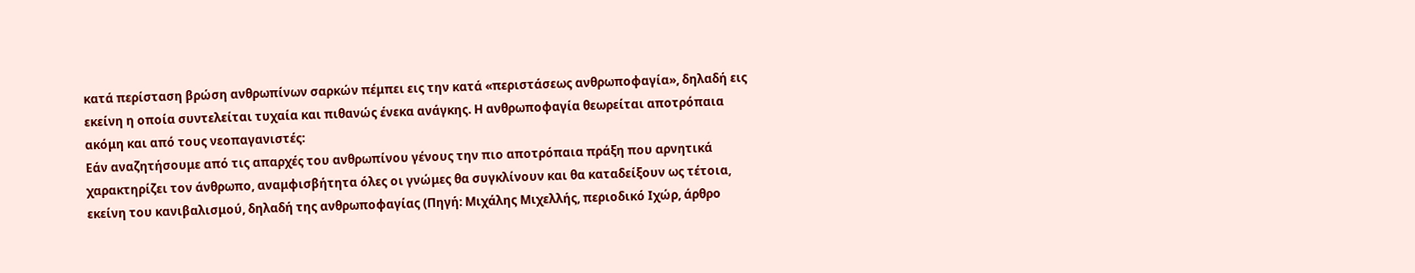κατά περίσταση βρώση ανθρωπίνων σαρκών πέμπει εις την κατά «περιστάσεως ανθρωποφαγία», δηλαδή εις εκείνη η οποία συντελείται τυχαία και πιθανώς ένεκα ανάγκης. Η ανθρωποφαγία θεωρείται αποτρόπαια ακόμη και από τους νεοπαγανιστές:
Εάν αναζητήσουμε από τις απαρχές του ανθρωπίνου γένους την πιο αποτρόπαια πράξη που αρνητικά χαρακτηρίζει τον άνθρωπο, αναμφισβήτητα όλες οι γνώμες θα συγκλίνουν και θα καταδείξουν ως τέτοια, εκείνη του κανιβαλισμού, δηλαδή της ανθρωποφαγίας (Πηγή: Μιχάλης Μιχελλής, περιοδικό Ιχώρ, άρθρο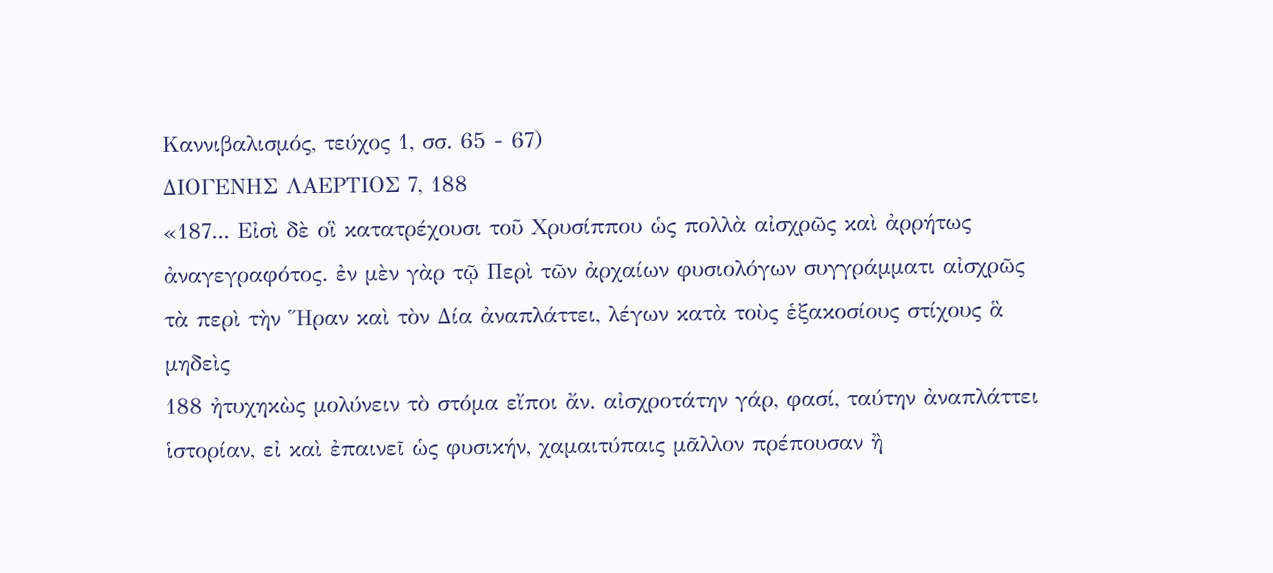Καννιβαλισμός, τεύχος 1, σσ. 65 - 67)
ΔΙΟΓΕΝΗΣ ΛΑΕΡΤΙΟΣ 7, 188
«187... Εἰσὶ δὲ οἳ κατατρέχουσι τοῦ Χρυσίππου ὡς πολλὰ αἰσχρῶς καὶ ἀρρήτως ἀναγεγραφότος. ἐν μὲν γὰρ τῷ Περὶ τῶν ἀρχαίων φυσιολόγων συγγράμματι αἰσχρῶς τὰ περὶ τὴν Ἥραν καὶ τὸν Δία ἀναπλάττει, λέγων κατὰ τοὺς ἑξακοσίους στίχους ἃ μηδεὶς
188 ἠτυχηκὼς μολύνειν τὸ στόμα εἴποι ἄν. αἰσχροτάτην γάρ, φασί, ταύτην ἀναπλάττει ἱστορίαν, εἰ καὶ ἐπαινεῖ ὡς φυσικήν, χαμαιτύπαις μᾶλλον πρέπουσαν ἢ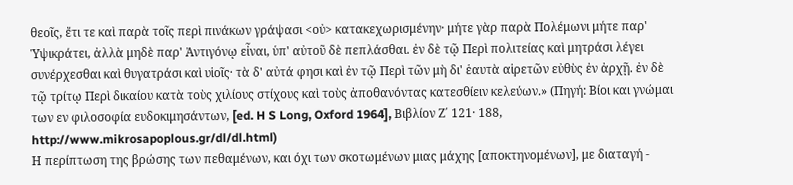θεοῖς, ἔτι τε καὶ παρὰ τοῖς περὶ πινάκων γράψασι <οὐ> κατακεχωρισμένην· μήτε γὰρ παρὰ Πολέμωνι μήτε παρ' Ὑψικράτει, ἀλλὰ μηδὲ παρ' Ἀντιγόνῳ εἶναι, ὑπ' αὐτοῦ δὲ πεπλάσθαι. ἐν δὲ τῷ Περὶ πολιτείας καὶ μητράσι λέγει συνέρχεσθαι καὶ θυγατράσι καὶ υἱοῖς· τὰ δ' αὐτά φησι καὶ ἐν τῷ Περὶ τῶν μὴ δι' ἑαυτὰ αἱρετῶν εὐθὺς ἐν ἀρχῇ. ἐν δὲ τῷ τρίτῳ Περὶ δικαίου κατὰ τοὺς χιλίους στίχους καὶ τοὺς ἀποθανόντας κατεσθίειν κελεύων.» (Πηγή: Βίοι και γνώμαι των εν φιλοσοφία ευδοκιμησάντων, [ed. H S Long, Oxford 1964], Βιβλίον Ζ΄ 121· 188, http://www.mikrosapoplous.gr/dl/dl.html)
Η περίπτωση της βρώσης των πεθαμένων, και όχι των σκοτωμένων μιας μάχης [αποκτηνομένων], με διαταγή -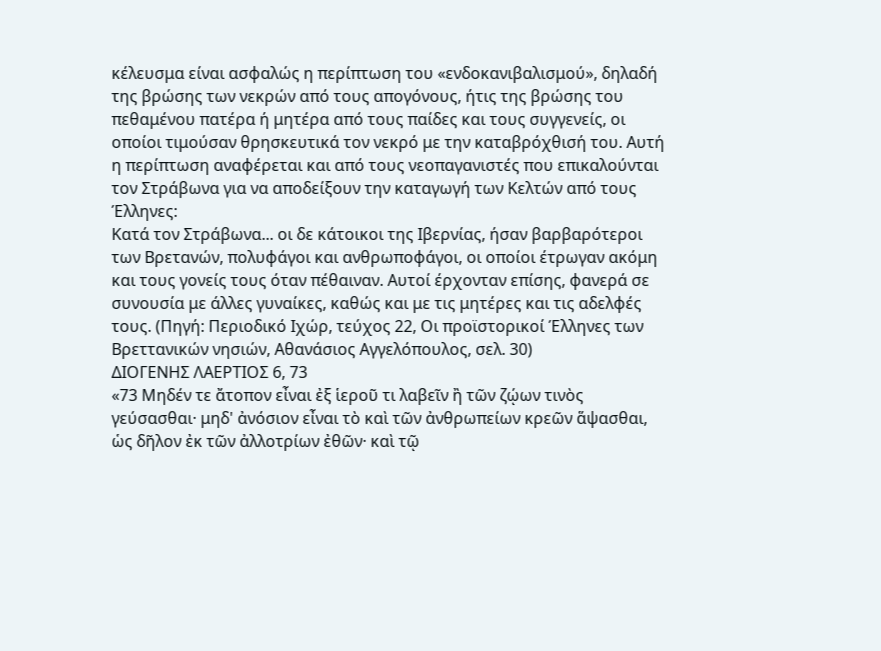κέλευσμα είναι ασφαλώς η περίπτωση του «ενδοκανιβαλισμού», δηλαδή της βρώσης των νεκρών από τους απογόνους, ήτις της βρώσης του πεθαμένου πατέρα ή μητέρα από τους παίδες και τους συγγενείς, οι οποίοι τιμούσαν θρησκευτικά τον νεκρό με την καταβρόχθισή του. Αυτή η περίπτωση αναφέρεται και από τους νεοπαγανιστές που επικαλούνται τον Στράβωνα για να αποδείξουν την καταγωγή των Κελτών από τους Έλληνες:
Κατά τον Στράβωνα... οι δε κάτοικοι της Ιβερνίας, ήσαν βαρβαρότεροι των Βρετανών, πολυφάγοι και ανθρωποφάγοι, οι οποίοι έτρωγαν ακόμη και τους γονείς τους όταν πέθαιναν. Αυτοί έρχονταν επίσης, φανερά σε συνουσία με άλλες γυναίκες, καθώς και με τις μητέρες και τις αδελφές τους. (Πηγή: Περιοδικό Ιχώρ, τεύχος 22, Οι προϊστορικοί Έλληνες των Βρεττανικών νησιών, Αθανάσιος Αγγελόπουλος, σελ. 30)
ΔΙΟΓΕΝΗΣ ΛΑΕΡΤΙΟΣ 6, 73
«73 Μηδέν τε ἄτοπον εἶναι ἐξ ἱεροῦ τι λαβεῖν ἢ τῶν ζῴων τινὸς γεύσασθαι· μηδ' ἀνόσιον εἶναι τὸ καὶ τῶν ἀνθρωπείων κρεῶν ἅψασθαι, ὡς δῆλον ἐκ τῶν ἀλλοτρίων ἐθῶν· καὶ τῷ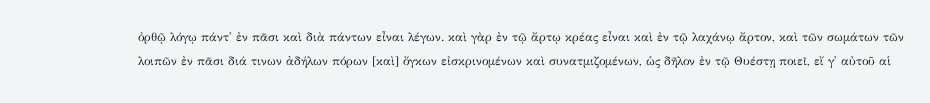ὀρθῷ λόγῳ πάντ' ἐν πᾶσι καὶ διὰ πάντων εἶναι λέγων. καὶ γὰρ ἐν τῷ ἄρτῳ κρέας εἶναι καὶ ἐν τῷ λαχάνῳ ἄρτον, καὶ τῶν σωμάτων τῶν λοιπῶν ἐν πᾶσι διά τινων ἀδήλων πόρων [καὶ] ὄγκων εἰσκρινομένων καὶ συνατμιζομένων, ὡς δῆλον ἐν τῷ Θυέστῃ ποιεῖ, εἴ γ' αὐτοῦ αἱ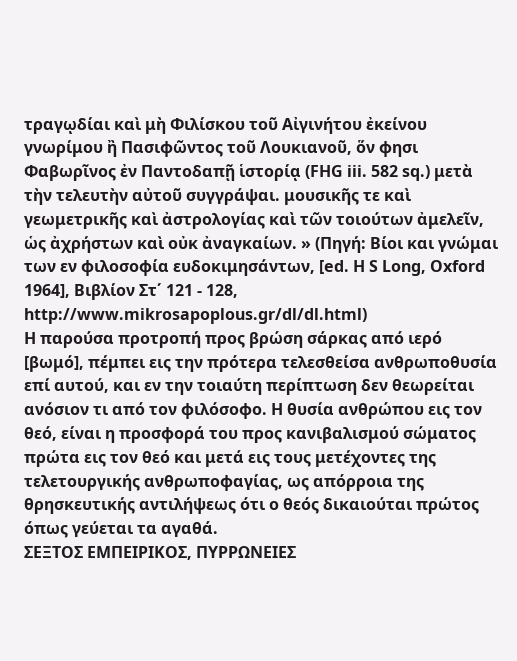τραγῳδίαι καὶ μὴ Φιλίσκου τοῦ Αἰγινήτου ἐκείνου γνωρίμου ἢ Πασιφῶντος τοῦ Λουκιανοῦ, ὅν φησι Φαβωρῖνος ἐν Παντοδαπῇ ἱστορίᾳ (FHG iii. 582 sq.) μετὰ τὴν τελευτὴν αὐτοῦ συγγράψαι. μουσικῆς τε καὶ γεωμετρικῆς καὶ ἀστρολογίας καὶ τῶν τοιούτων ἀμελεῖν, ὡς ἀχρήστων καὶ οὐκ ἀναγκαίων. » (Πηγή: Βίοι και γνώμαι των εν φιλοσοφία ευδοκιμησάντων, [ed. H S Long, Oxford 1964], Βιβλίον Στ΄ 121 - 128, http://www.mikrosapoplous.gr/dl/dl.html)
Η παρούσα προτροπή προς βρώση σάρκας από ιερό [βωμό], πέμπει εις την πρότερα τελεσθείσα ανθρωποθυσία επί αυτού, και εν την τοιαύτη περίπτωση δεν θεωρείται ανόσιον τι από τον φιλόσοφο. Η θυσία ανθρώπου εις τον θεό, είναι η προσφορά του προς κανιβαλισμού σώματος πρώτα εις τον θεό και μετά εις τους μετέχοντες της τελετουργικής ανθρωποφαγίας, ως απόρροια της θρησκευτικής αντιλήψεως ότι ο θεός δικαιούται πρώτος όπως γεύεται τα αγαθά.
ΣΕΞΤΟΣ ΕΜΠΕΙΡΙΚΟΣ, ΠΥΡΡΩΝΕΙΕΣ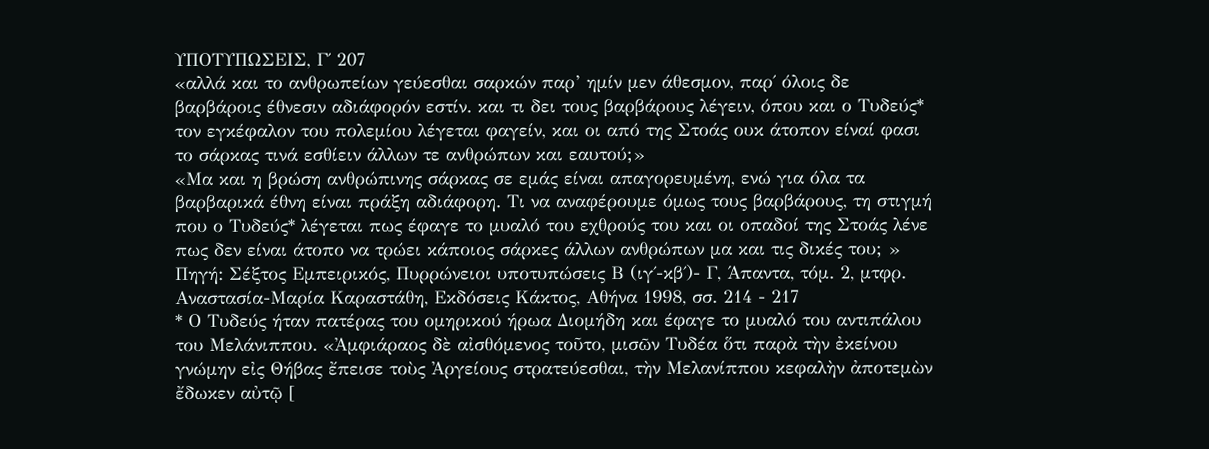ΥΠΟΤΥΠΩΣΕΙΣ, Γ΄ 207
«αλλά και το ανθρωπείων γεύεσθαι σαρκών παρ’ ημίν μεν άθεσμον, παρ΄ όλοις δε βαρβάροις έθνεσιν αδιάφορόν εστίν. και τι δει τους βαρβάρους λέγειν, όπου και ο Τυδεύς* τον εγκέφαλον του πολεμίου λέγεται φαγείν, και οι από της Στοάς ουκ άτοπον είναί φασι το σάρκας τινά εσθίειν άλλων τε ανθρώπων και εαυτού;»
«Μα και η βρώση ανθρώπινης σάρκας σε εμάς είναι απαγορευμένη, ενώ για όλα τα βαρβαρικά έθνη είναι πράξη αδιάφορη. Τι να αναφέρουμε όμως τους βαρβάρους, τη στιγμή που ο Τυδεύς* λέγεται πως έφαγε το μυαλό του εχθρούς του και οι οπαδοί της Στοάς λένε πως δεν είναι άτοπο να τρώει κάποιος σάρκες άλλων ανθρώπων μα και τις δικές του; »
Πηγή: Σέξτος Εμπειρικός, Πυρρώνειοι υποτυπώσεις Β (ιγ΄-κβ΄)- Γ, Άπαντα, τόμ. 2, μτφρ. Αναστασία-Μαρία Καραστάθη, Εκδόσεις Κάκτος, Αθήνα 1998, σσ. 214 - 217
* Ο Τυδεύς ήταν πατέρας του ομηρικού ήρωα Διομήδη και έφαγε το μυαλό του αντιπάλου του Μελάνιππου. «Ἀμφιάραος δὲ αἰσθόμενος τοῦτο, μισῶν Τυδέα ὅτι παρὰ τὴν ἐκείνου γνώμην εἰς Θήβας ἔπεισε τοὺς Ἀργείους στρατεύεσθαι, τὴν Μελανίππου κεφαλὴν ἀποτεμὼν ἔδωκεν αὐτῷ [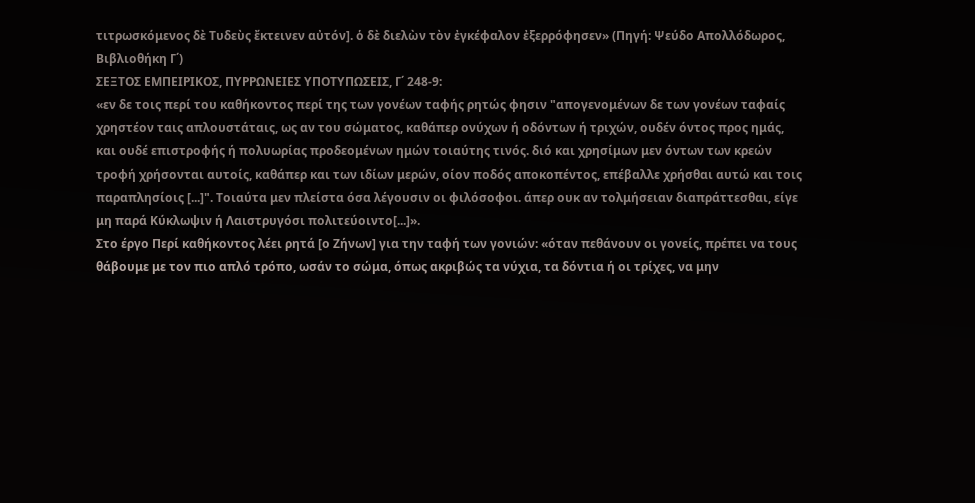τιτρωσκόμενος δὲ Τυδεὺς ἔκτεινεν αὐτόν]. ὁ δὲ διελὼν τὸν ἐγκέφαλον ἐξερρόφησεν» (Πηγή: Ψεύδο Απολλόδωρος, Βιβλιοθήκη Γ΄)
ΣΕΞΤΟΣ ΕΜΠΕΙΡΙΚΟΣ, ΠΥΡΡΩΝΕΙΕΣ ΥΠΟΤΥΠΩΣΕΙΣ, Γ΄ 248-9:
«εν δε τοις περί του καθήκοντος περί της των γονέων ταφής ρητώς φησιν "απογενομένων δε των γονέων ταφαίς χρηστέον ταις απλουστάταις, ως αν του σώματος, καθάπερ ονύχων ή οδόντων ή τριχών, ουδέν όντος προς ημάς, και ουδέ επιστροφής ή πολυωρίας προδεομένων ημών τοιαύτης τινός. διό και χρησίμων μεν όντων των κρεών τροφή χρήσονται αυτοίς, καθάπερ και των ιδίων μερών, οίον ποδός αποκοπέντος, επέβαλλε χρήσθαι αυτώ και τοις παραπλησίοις [...]". Τοιαύτα μεν πλείστα όσα λέγουσιν οι φιλόσοφοι. άπερ ουκ αν τολμήσειαν διαπράττεσθαι, είγε μη παρά Κύκλωψιν ή Λαιστρυγόσι πολιτεύοιντο[...]».
Στο έργο Περί καθήκοντος λέει ρητά [ο Ζήνων] για την ταφή των γονιών: «όταν πεθάνουν οι γονείς, πρέπει να τους θάβουμε με τον πιο απλό τρόπο, ωσάν το σώμα, όπως ακριβώς τα νύχια, τα δόντια ή οι τρίχες, να μην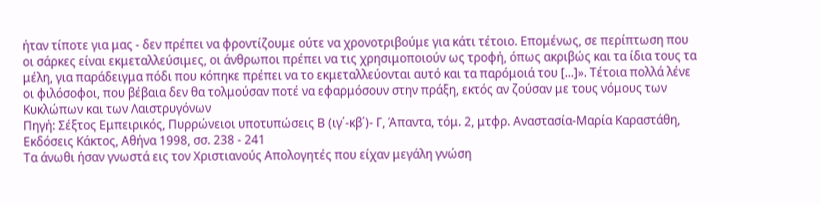ήταν τίποτε για μας - δεν πρέπει να φροντίζουμε ούτε να χρονοτριβούμε για κάτι τέτοιο. Επομένως, σε περίπτωση που οι σάρκες είναι εκμεταλλεύσιμες, οι άνθρωποι πρέπει να τις χρησιμοποιούν ως τροφή, όπως ακριβώς και τα ίδια τους τα μέλη, για παράδειγμα πόδι που κόπηκε πρέπει να το εκμεταλλεύονται αυτό και τα παρόμοιά του [...]». Τέτοια πολλά λένε οι φιλόσοφοι, που βέβαια δεν θα τολμούσαν ποτέ να εφαρμόσουν στην πράξη, εκτός αν ζούσαν με τους νόμους των Κυκλώπων και των Λαιστρυγόνων
Πηγή: Σέξτος Εμπειρικός, Πυρρώνειοι υποτυπώσεις Β (ιγ΄-κβ΄)- Γ, Άπαντα, τόμ. 2, μτφρ. Αναστασία-Μαρία Καραστάθη, Εκδόσεις Κάκτος, Αθήνα 1998, σσ. 238 - 241
Τα άνωθι ήσαν γνωστά εις τον Χριστιανούς Απολογητές που είχαν μεγάλη γνώση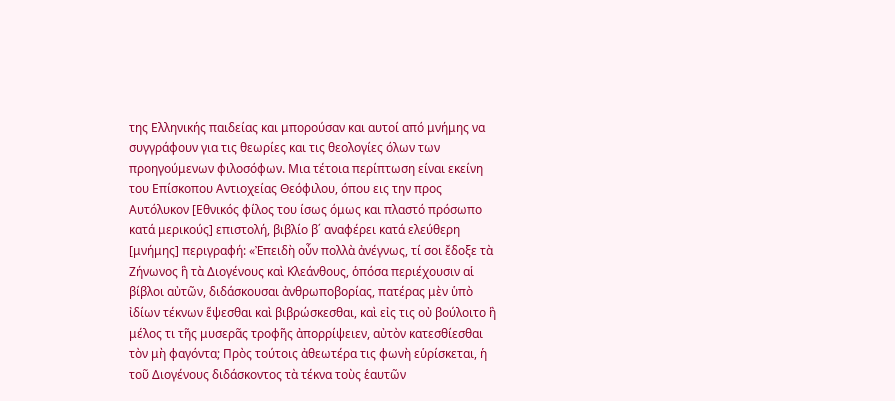της Ελληνικής παιδείας και μπορούσαν και αυτοί από μνήμης να συγγράφουν για τις θεωρίες και τις θεολογίες όλων των προηγούμενων φιλοσόφων. Μια τέτοια περίπτωση είναι εκείνη του Επίσκοπου Αντιοχείας Θεόφιλου, όπου εις την προς Αυτόλυκον [Εθνικός φίλος του ίσως όμως και πλαστό πρόσωπο κατά μερικούς] επιστολή, βιβλίο β΄ αναφέρει κατά ελεύθερη [μνήμης] περιγραφή: «Ἐπειδὴ οὖν πολλὰ ἀνέγνως, τί σοι ἔδοξε τὰ Ζήνωνος ἣ τὰ Διογένους καὶ Κλεάνθους, ὁπόσα περιέχουσιν αἱ βίβλοι αὐτῶν, διδάσκουσαι ἀνθρωποβορίας, πατέρας μὲν ὑπὸ ἰδίων τέκνων ἕψεσθαι καὶ βιβρώσκεσθαι, καὶ εἰς τις οὐ βούλοιτο ἣ μέλος τι τῆς μυσερᾶς τροφῆς ἀπορρίψειεν, αὐτὸν κατεσθίεσθαι τὸν μὴ φαγόντα; Πρὸς τούτοις ἀθεωτέρα τις φωνὴ εὑρίσκεται, ἡ τοῦ Διογένους διδάσκοντος τὰ τέκνα τοὺς ἑαυτῶν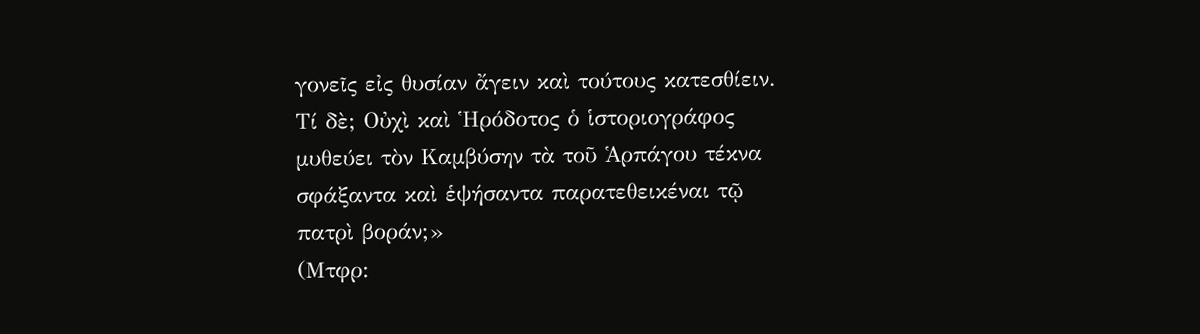γονεῖς εἰς θυσίαν ἄγειν καὶ τούτους κατεσθίειν. Τί δὲ; Οὐχὶ καὶ Ἡρόδοτος ὁ ἱστοριογράφος μυθεύει τὸν Καμβύσην τὰ τοῦ Ἁρπάγου τέκνα σφάξαντα καὶ ἑψήσαντα παρατεθεικέναι τῷ πατρὶ βοράν;»
(Μτφρ: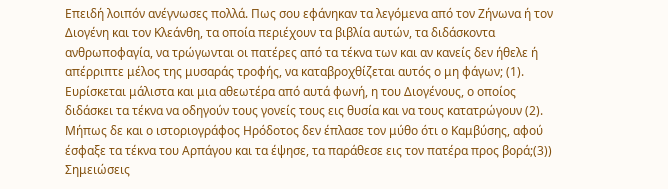Επειδή λοιπόν ανέγνωσες πολλά. Πως σου εφάνηκαν τα λεγόμενα από τον Ζήνωνα ή τον Διογένη και τον Κλεάνθη, τα οποία περιέχουν τα βιβλία αυτών, τα διδάσκοντα ανθρωποφαγία, να τρώγωνται οι πατέρες από τα τέκνα των και αν κανείς δεν ήθελε ή απέρριπτε μέλος της μυσαράς τροφής, να καταβροχθίζεται αυτός ο μη φάγων; (1). Ευρίσκεται μάλιστα και μια αθεωτέρα από αυτά φωνή, η του Διογένους, ο οποίος διδάσκει τα τέκνα να οδηγούν τους γονείς τους εις θυσία και να τους κατατρώγουν (2). Μήπως δε και ο ιστοριογράφος Ηρόδοτος δεν έπλασε τον μύθο ότι ο Καμβύσης, αφού έσφαξε τα τέκνα του Αρπάγου και τα έψησε, τα παράθεσε εις τον πατέρα προς βορά;(3))
Σημειώσεις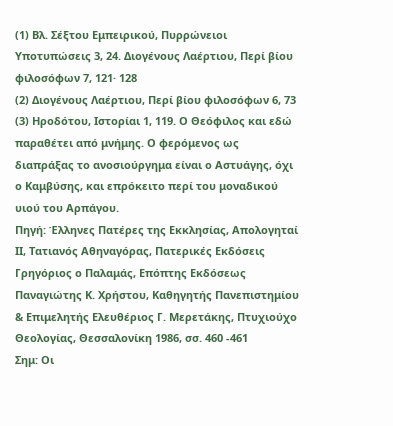(1) Βλ. Σέξτου Εμπειρικού, Πυρρώνειοι Υποτυπώσεις 3, 24. Διογένους Λαέρτιου, Περί βίου φιλοσόφων 7, 121· 128
(2) Διογένους Λαέρτιου, Περί βίου φιλοσόφων 6, 73
(3) Ηροδότου, Ιστορίαι 1, 119. Ο Θεόφιλος και εδώ παραθέτει από μνήμης. Ο φερόμενος ως διαπράξας το ανοσιούργημα είναι ο Αστυάγης, όχι ο Καμβύσης, και επρόκειτο περί του μοναδικού υιού του Αρπάγου.
Πηγή: Έλληνες Πατέρες της Εκκλησίας, Απολογηταί ΙΙ, Τατιανός Αθηναγόρας, Πατερικές Εκδόσεις Γρηγόριος ο Παλαμάς, Επόπτης Εκδόσεως Παναγιώτης Κ. Χρήστου, Καθηγητής Πανεπιστημίου & Επιμελητής Ελευθέριος Γ. Μερετάκης, Πτυχιούχο Θεολογίας, Θεσσαλονίκη 1986, σσ. 460 -461
Σημ: Οι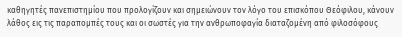καθηγητές πανεπιστημίου που προλογίζουν και σημειώνουν τον λόγο του επισκόπου Θεόφιλου, κάνουν λάθος εις τις παραπομπές τους και οι σωστές για την ανθρωποφαγία διαταζομένη από φιλοσόφους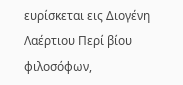ευρίσκεται εις Διογένη Λαέρτιου Περί βίου φιλοσόφων,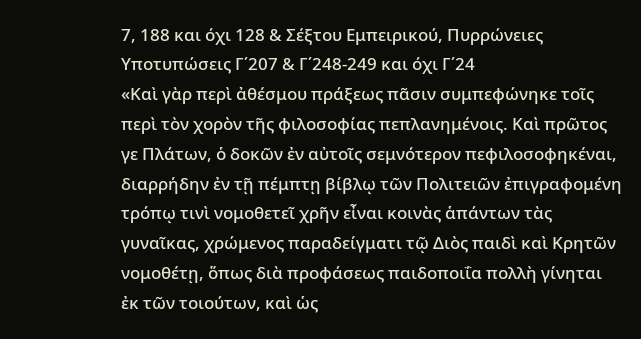7, 188 και όχι 128 & Σέξτου Εμπειρικού, Πυρρώνειες Υποτυπώσεις Γ΄207 & Γ΄248-249 και όχι Γ΄24
«Καὶ γὰρ περὶ ἀθέσμου πράξεως πᾶσιν συμπεφώνηκε τοῖς περὶ τὸν χορὸν τῆς φιλοσοφίας πεπλανημένοις. Καὶ πρῶτος γε Πλάτων, ὁ δοκῶν ἐν αὐτοῖς σεμνότερον πεφιλοσοφηκέναι, διαρρήδην ἐν τῇ πέμπτῃ βίβλῳ τῶν Πολιτειῶν ἐπιγραφομένη τρόπῳ τινὶ νομοθετεῖ χρῆν εἶναι κοινὰς ἁπάντων τὰς γυναῖκας, χρώμενος παραδείγματι τῷ Διὸς παιδὶ καὶ Κρητῶν νομοθέτῃ, ὅπως διὰ προφάσεως παιδοποιΐα πολλὴ γίνηται ἐκ τῶν τοιούτων, καὶ ὡς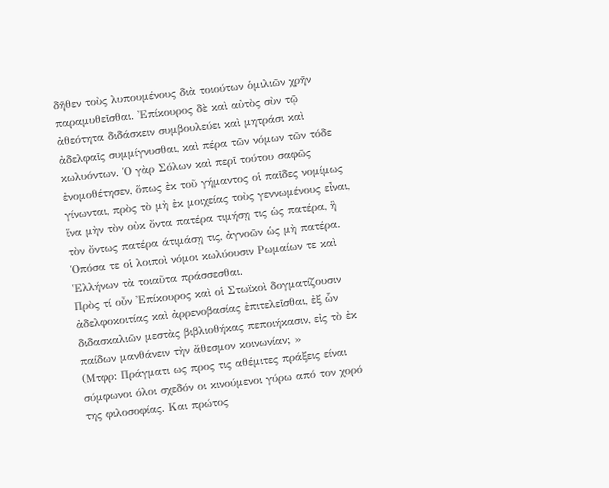δῆθεν τοὺς λυπουμένους διὰ τοιούτων ὁμιλιῶν χρῆν παραμυθεῖσθαι. Ἐπίκουρος δὲ καὶ αὐτὸς σὺν τῷ ἀθεότητα διδάσκειν συμβουλεύει καὶ μητράσι καὶ ἀδελφαῖς συμμίγνυσθαι, καὶ πέρα τῶν νόμων τῶν τόδε κωλυόντων. Ὁ γὰρ Σόλων καὶ περῖ τούτου σαφῶς ἐνομοθέτησεν, ὅπως ἐκ τοῦ γήμαντος οἱ παῖδες νομίμως γίνωνται, πρὸς τὸ μὴ ἐκ μοιχείας τοὺς γεννωμένους εἶναι, ἵνα μὴν τὸν οὐκ ὄντα πατέρα τιμήσῃ τις ὡς πατέρα, ἣ τὸν ὄντως πατέρα άτιμάσῃ τις, ἀγνοῶν ὡς μὴ πατέρα. Ὁπόσα τε οἱ λοιποὶ νόμοι κωλύουσιν Ρωμαίων τε καὶ Ἑλλήνων τὰ τοιαῦτα πράσσεσθαι.
Πρὸς τί οὖν Ἐπίκουρος καὶ οἱ Στωϊκοὶ δογματίζουσιν ἀδελφοκοιτίας καὶ ἀρρενοβασίας ἐπιτελεῖσθαι, ἐξ ὧν διδασκαλιῶν μεστὰς βιβλιοθήκας πεποιήκασιν, εἰς τὸ ἐκ παίδων μανθάνειν τὴν ἄθεσμον κοινωνίαν; »
(Μτφρ: Πράγματι ως προς τις αθέμιτες πράξεις είναι σύμφωνοι όλοι σχεδόν οι κινούμενοι γύρω από τον χορό της φιλοσοφίας. Και πρώτος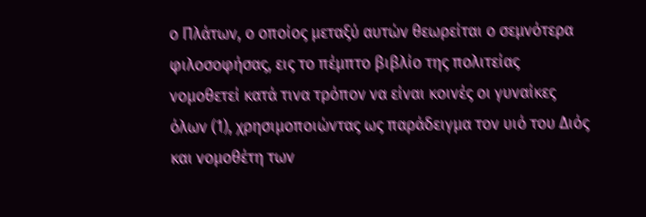ο Πλάτων, ο οποίος μεταξύ αυτών θεωρείται ο σεμνότερα φιλοσοφήσας, εις το πέμπτο βιβλίο της πολιτείας νομοθετεί κατά τινα τρόπον να είναι κοινές οι γυναίκες όλων (1), χρησιμοποιώντας ως παράδειγμα τον υιό του Διός και νομοθέτη των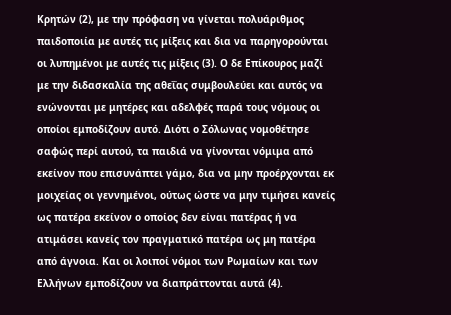Κρητών (2), με την πρόφαση να γίνεται πολυάριθμος παιδοποιία με αυτές τις μίξεις και δια να παρηγορούνται οι λυπημένοι με αυτές τις μίξεις (3). Ο δε Επίκουρος μαζί με την διδασκαλία της αθεΐας συμβουλεύει και αυτός να ενώνονται με μητέρες και αδελφές παρά τους νόμους οι οποίοι εμποδίζουν αυτό. Διότι ο Σόλωνας νομοθέτησε σαφώς περί αυτού, τα παιδιά να γίνονται νόμιμα από εκείνον που επισυνάπτει γάμο, δια να μην προέρχονται εκ μοιχείας οι γεννημένοι, ούτως ώστε να μην τιμήσει κανείς ως πατέρα εκείνον ο οποίος δεν είναι πατέρας ή να ατιμάσει κανείς τον πραγματικό πατέρα ως μη πατέρα από άγνοια. Και οι λοιποί νόμοι των Ρωμαίων και των Ελλήνων εμποδίζουν να διαπράττονται αυτά (4).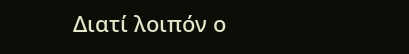Διατί λοιπόν ο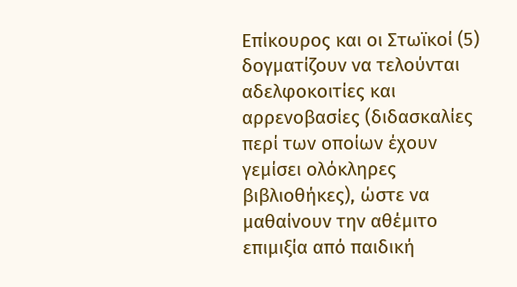Επίκουρος και οι Στωϊκοί (5) δογματίζουν να τελούνται αδελφοκοιτίες και αρρενοβασίες (διδασκαλίες περί των οποίων έχουν γεμίσει ολόκληρες βιβλιοθήκες), ώστε να μαθαίνουν την αθέμιτο επιμιξία από παιδική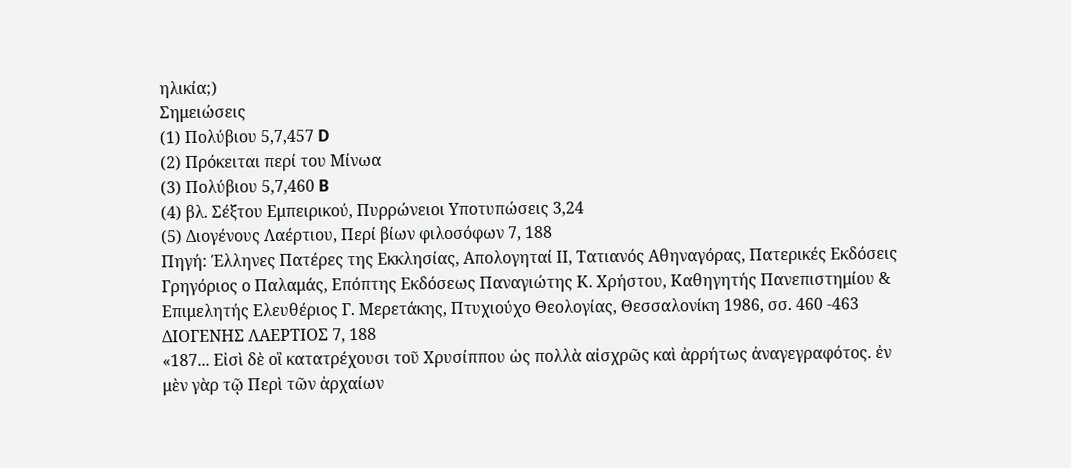ηλικία;)
Σημειώσεις
(1) Πολύβιου 5,7,457 D
(2) Πρόκειται περί του Μίνωα
(3) Πολύβιου 5,7,460 B
(4) βλ. Σέξτου Εμπειρικού, Πυρρώνειοι Υποτυπώσεις 3,24
(5) Διογένους Λαέρτιου, Περί βίων φιλοσόφων 7, 188
Πηγή: Έλληνες Πατέρες της Εκκλησίας, Απολογηταί ΙΙ, Τατιανός Αθηναγόρας, Πατερικές Εκδόσεις Γρηγόριος ο Παλαμάς, Επόπτης Εκδόσεως Παναγιώτης Κ. Χρήστου, Καθηγητής Πανεπιστημίου & Επιμελητής Ελευθέριος Γ. Μερετάκης, Πτυχιούχο Θεολογίας, Θεσσαλονίκη 1986, σσ. 460 -463
ΔΙΟΓΕΝΗΣ ΛΑΕΡΤΙΟΣ 7, 188
«187... Εἰσὶ δὲ οἳ κατατρέχουσι τοῦ Χρυσίππου ὡς πολλὰ αἰσχρῶς καὶ ἀρρήτως ἀναγεγραφότος. ἐν μὲν γὰρ τῷ Περὶ τῶν ἀρχαίων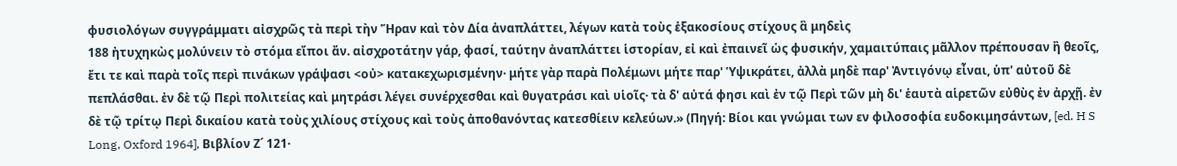φυσιολόγων συγγράμματι αἰσχρῶς τὰ περὶ τὴν Ἥραν καὶ τὸν Δία ἀναπλάττει, λέγων κατὰ τοὺς ἑξακοσίους στίχους ἃ μηδεὶς
188 ἠτυχηκὼς μολύνειν τὸ στόμα εἴποι ἄν. αἰσχροτάτην γάρ, φασί, ταύτην ἀναπλάττει ἱστορίαν, εἰ καὶ ἐπαινεῖ ὡς φυσικήν, χαμαιτύπαις μᾶλλον πρέπουσαν ἢ θεοῖς, ἔτι τε καὶ παρὰ τοῖς περὶ πινάκων γράψασι <οὐ> κατακεχωρισμένην· μήτε γὰρ παρὰ Πολέμωνι μήτε παρ' Ὑψικράτει, ἀλλὰ μηδὲ παρ' Ἀντιγόνῳ εἶναι, ὑπ' αὐτοῦ δὲ πεπλάσθαι. ἐν δὲ τῷ Περὶ πολιτείας καὶ μητράσι λέγει συνέρχεσθαι καὶ θυγατράσι καὶ υἱοῖς· τὰ δ' αὐτά φησι καὶ ἐν τῷ Περὶ τῶν μὴ δι' ἑαυτὰ αἱρετῶν εὐθὺς ἐν ἀρχῇ. ἐν δὲ τῷ τρίτῳ Περὶ δικαίου κατὰ τοὺς χιλίους στίχους καὶ τοὺς ἀποθανόντας κατεσθίειν κελεύων.» (Πηγή: Βίοι και γνώμαι των εν φιλοσοφία ευδοκιμησάντων, [ed. H S Long, Oxford 1964], Βιβλίον Ζ΄ 121·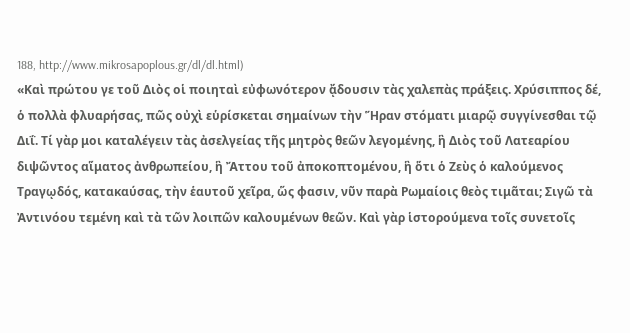188, http://www.mikrosapoplous.gr/dl/dl.html)
«Καὶ πρώτου γε τοῦ Διὸς οἱ ποιηταὶ εὐφωνότερον ᾄδουσιν τὰς χαλεπὰς πράξεις. Χρύσιππος δέ, ὁ πολλὰ φλυαρήσας, πῶς οὐχὶ εὑρίσκεται σημαίνων τὴν Ἥραν στόματι μιαρῷ συγγίνεσθαι τῷ Διΐ. Τί γὰρ μοι καταλέγειν τὰς ἀσελγείας τῆς μητρὸς θεῶν λεγομένης, ἣ Διὸς τοῦ Λατεαρίου διψῶντος αἵματος ἀνθρωπείου, ἣ Ἄττου τοῦ ἀποκοπτομένου, ἣ ὅτι ὁ Ζεὺς ὁ καλούμενος Τραγῳδός, κατακαύσας, τὴν ἑαυτοῦ χεῖρα, ὥς φασιν, νῦν παρὰ Ρωμαίοις θεὸς τιμᾶται; Σιγῶ τὰ Ἀντινόου τεμένη καὶ τὰ τῶν λοιπῶν καλουμένων θεῶν. Καὶ γὰρ ἱστορούμενα τοῖς συνετοῖς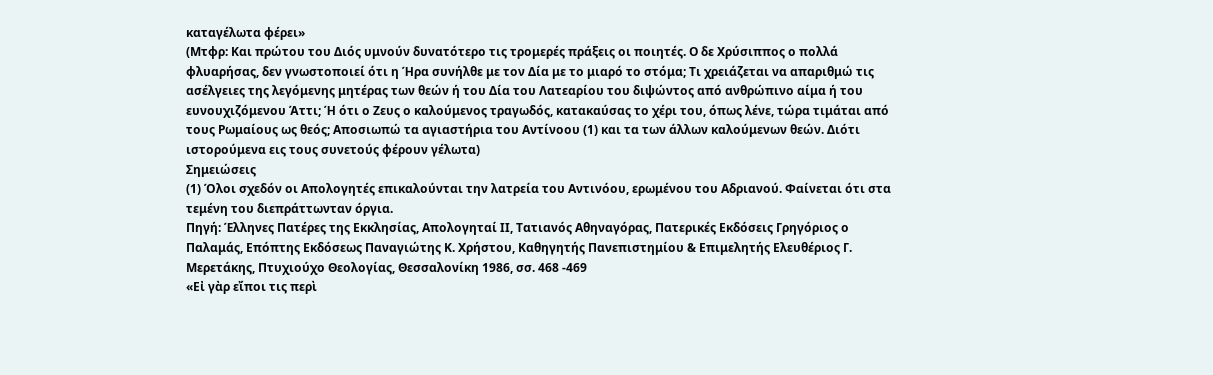καταγέλωτα φέρει»
(Μτφρ: Και πρώτου του Διός υμνούν δυνατότερο τις τρομερές πράξεις οι ποιητές. Ο δε Χρύσιππος ο πολλά φλυαρήσας, δεν γνωστοποιεί ότι η Ήρα συνήλθε με τον Δία με το μιαρό το στόμα; Τι χρειάζεται να απαριθμώ τις ασέλγειες της λεγόμενης μητέρας των θεών ή του Δία του Λατεαρίου του διψώντος από ανθρώπινο αίμα ή του ευνουχιζόμενου Άττι; Ή ότι ο Ζευς ο καλούμενος τραγωδός, κατακαύσας το χέρι του, όπως λένε, τώρα τιμάται από τους Ρωμαίους ως θεός; Αποσιωπώ τα αγιαστήρια του Αντίνοου (1) και τα των άλλων καλούμενων θεών. Διότι ιστορούμενα εις τους συνετούς φέρουν γέλωτα)
Σημειώσεις
(1) Όλοι σχεδόν οι Απολογητές επικαλούνται την λατρεία του Αντινόου, ερωμένου του Αδριανού. Φαίνεται ότι στα τεμένη του διεπράττωνταν όργια.
Πηγή: Έλληνες Πατέρες της Εκκλησίας, Απολογηταί ΙΙ, Τατιανός Αθηναγόρας, Πατερικές Εκδόσεις Γρηγόριος ο Παλαμάς, Επόπτης Εκδόσεως Παναγιώτης Κ. Χρήστου, Καθηγητής Πανεπιστημίου & Επιμελητής Ελευθέριος Γ. Μερετάκης, Πτυχιούχο Θεολογίας, Θεσσαλονίκη 1986, σσ. 468 -469
«Εἰ γὰρ εἴποι τις περὶ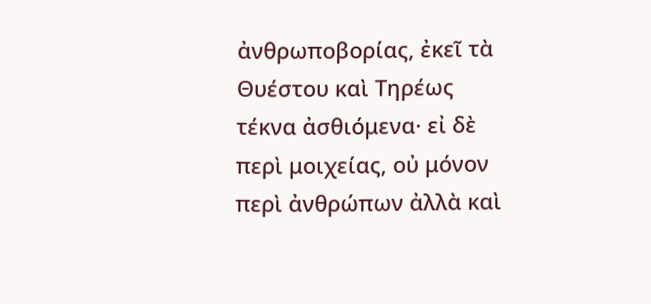ἀνθρωποβορίας, ἐκεῖ τὰ Θυέστου καὶ Τηρέως τέκνα ἀσθιόμενα· εἰ δὲ περὶ μοιχείας, οὐ μόνον περὶ ἀνθρώπων ἀλλὰ καὶ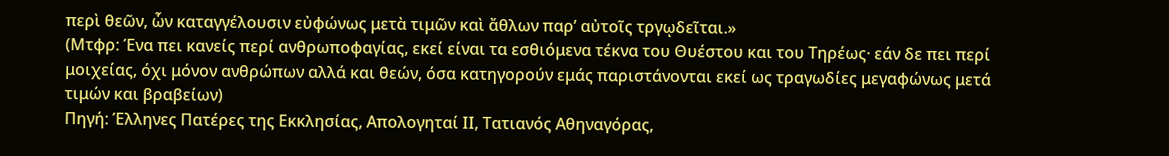περὶ θεῶν, ὧν καταγγέλουσιν εὐφώνως μετὰ τιμῶν καὶ ἄθλων παρ’ αὐτοῖς τργῳδεῖται.»
(Μτφρ: Ένα πει κανείς περί ανθρωποφαγίας, εκεί είναι τα εσθιόμενα τέκνα του Θυέστου και του Τηρέως· εάν δε πει περί μοιχείας, όχι μόνον ανθρώπων αλλά και θεών, όσα κατηγορούν εμάς παριστάνονται εκεί ως τραγωδίες μεγαφώνως μετά τιμών και βραβείων)
Πηγή: Έλληνες Πατέρες της Εκκλησίας, Απολογηταί ΙΙ, Τατιανός Αθηναγόρας,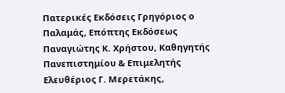Πατερικές Εκδόσεις Γρηγόριος ο Παλαμάς, Επόπτης Εκδόσεως Παναγιώτης Κ. Χρήστου, Καθηγητής Πανεπιστημίου & Επιμελητής Ελευθέριος Γ. Μερετάκης,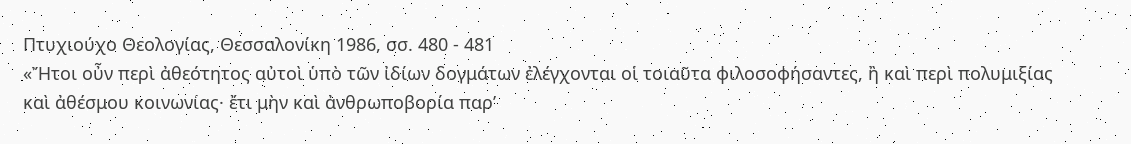Πτυχιούχο Θεολογίας, Θεσσαλονίκη 1986, σσ. 480 - 481
«Ἤτοι οὖν περὶ ἀθεότητος αὐτοὶ ὑπὸ τῶν ἰδίων δογμάτων ἐλέγχονται οἱ τοιαῦτα φιλοσοφήσαντες, ἢ καὶ περὶ πολυμιξίας καὶ ἀθέσμου κοινωνίας· ἔτι μὴν καὶ ἀνθρωποβορία παρ’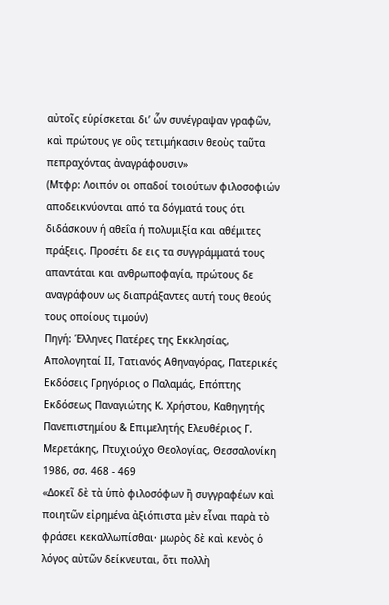αὐτοῖς εὑρίσκεται δι’ ὧν συνέγραψαν γραφῶν, καὶ πρώτους γε οὓς τετιμήκασιν θεοὺς ταῦτα πεπραχόντας ἀναγράφουσιν»
(Μτφρ: Λοιπόν οι οπαδοί τοιούτων φιλοσοφιών αποδεικνύονται από τα δόγματά τους ότι διδάσκουν ή αθεΐα ή πολυμιξία και αθέμιτες πράξεις. Προσέτι δε εις τα συγγράμματά τους απαντάται και ανθρωποφαγία, πρώτους δε αναγράφουν ως διαπράξαντες αυτή τους θεούς τους οποίους τιμούν)
Πηγή: Έλληνες Πατέρες της Εκκλησίας, Απολογηταί ΙΙ, Τατιανός Αθηναγόρας, Πατερικές Εκδόσεις Γρηγόριος ο Παλαμάς, Επόπτης Εκδόσεως Παναγιώτης Κ. Χρήστου, Καθηγητής Πανεπιστημίου & Επιμελητής Ελευθέριος Γ. Μερετάκης, Πτυχιούχο Θεολογίας, Θεσσαλονίκη 1986, σσ. 468 - 469
«Δοκεῖ δὲ τὰ ὑπὸ φιλοσόφων ἢ συγγραφέων καὶ ποιητῶν εἰρημένα ἀξιόπιστα μὲν εἶναι παρὰ τὸ φράσει κεκαλλωπίσθαι· μωρὸς δὲ καὶ κενὸς ὁ λόγος αὐτῶν δείκνευται, ὅτι πολλὴ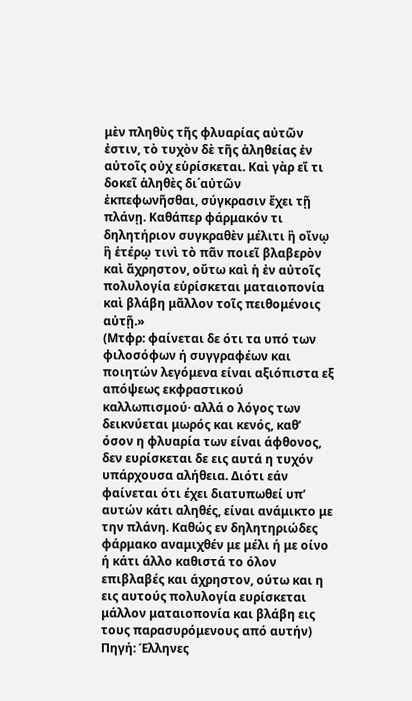μὲν πληθὺς τῆς φλυαρίας αὐτῶν ἐστιν, τὸ τυχὸν δὲ τῆς ἀληθείας ἐν αὐτοῖς οὐχ εὑρίσκεται. Καὶ γὰρ εἴ τι δοκεῖ ἀληθὲς δι΄αὐτῶν ἐκπεφωνῆσθαι, σύγκρασιν ἔχει τῇ πλάνῃ. Καθάπερ φάρμακόν τι δηλητήριον συγκραθὲν μέλιτι ἣ οἴνῳ ἣ ἑτέρῳ τινὶ τὸ πᾶν ποιεῖ βλαβερὸν καὶ ἄχρηστον, οὔτω καὶ ἡ ἐν αὐτοῖς πολυλογία εὑρίσκεται ματαιοπονία καὶ βλάβη μᾶλλον τοῖς πειθομένοις αὐτῇ.»
(Μτφρ: φαίνεται δε ότι τα υπό των φιλοσόφων ή συγγραφέων και ποιητών λεγόμενα είναι αξιόπιστα εξ απόψεως εκφραστικού καλλωπισμού· αλλά ο λόγος των δεικνύεται μωρός και κενός, καθ’ όσον η φλυαρία των είναι άφθονος, δεν ευρίσκεται δε εις αυτά η τυχόν υπάρχουσα αλήθεια. Διότι εάν φαίνεται ότι έχει διατυπωθεί υπ’ αυτών κάτι αληθές, είναι ανάμικτο με την πλάνη. Καθώς εν δηλητηριώδες φάρμακο αναμιχθέν με μέλι ή με οίνο ή κάτι άλλο καθιστά το όλον επιβλαβές και άχρηστον, ούτω και η εις αυτούς πολυλογία ευρίσκεται μάλλον ματαιοπονία και βλάβη εις τους παρασυρόμενους από αυτήν)
Πηγή: Έλληνες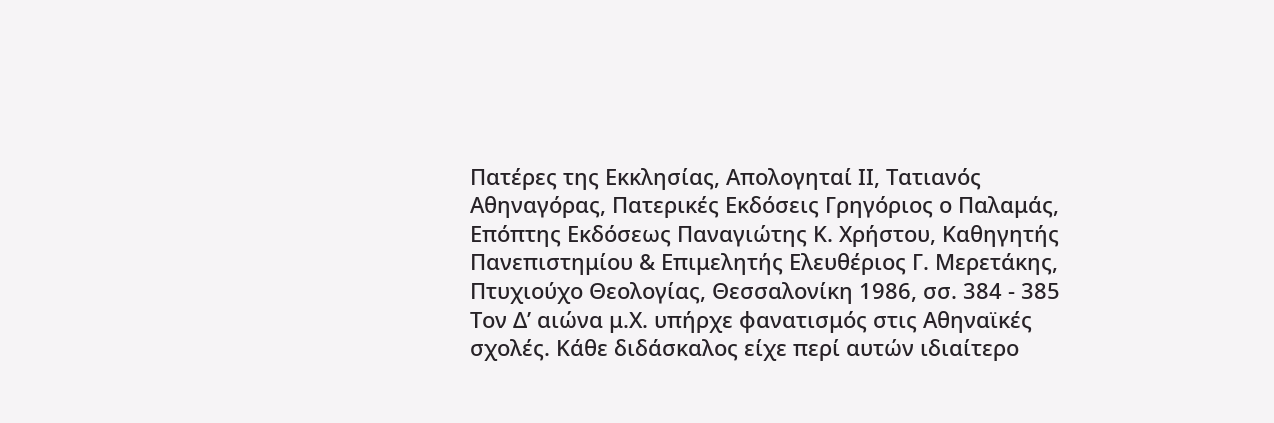Πατέρες της Εκκλησίας, Απολογηταί ΙΙ, Τατιανός Αθηναγόρας, Πατερικές Εκδόσεις Γρηγόριος ο Παλαμάς, Επόπτης Εκδόσεως Παναγιώτης Κ. Χρήστου, Καθηγητής Πανεπιστημίου & Επιμελητής Ελευθέριος Γ. Μερετάκης, Πτυχιούχο Θεολογίας, Θεσσαλονίκη 1986, σσ. 384 - 385
Τον Δ’ αιώνα μ.Χ. υπήρχε φανατισμός στις Αθηναϊκές σχολές. Κάθε διδάσκαλος είχε περί αυτών ιδιαίτερο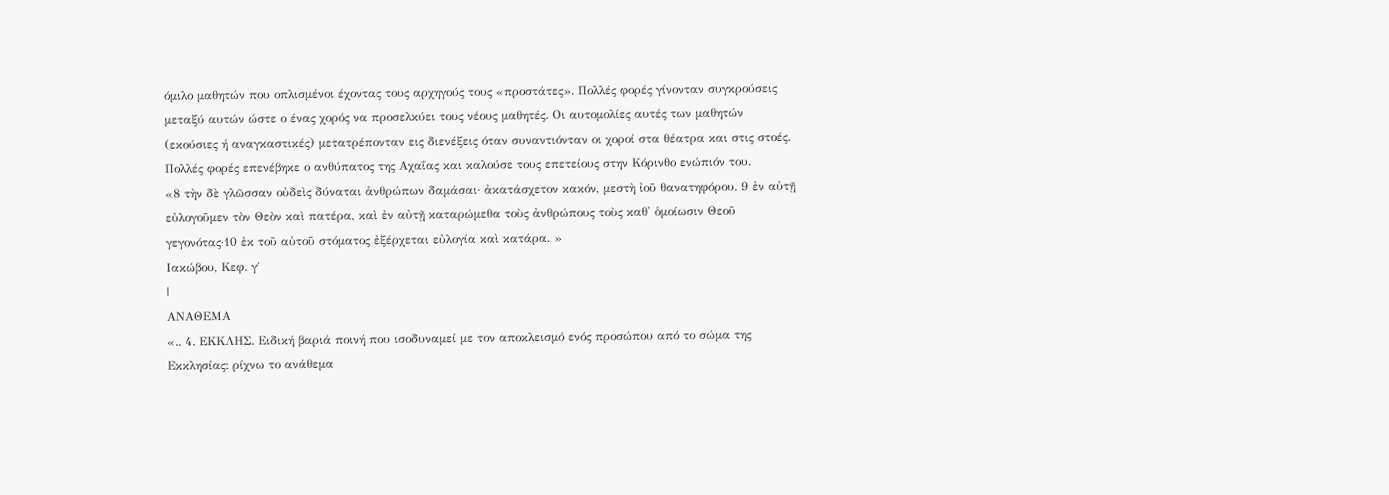όμιλο μαθητών που οπλισμένοι έχοντας τους αρχηγούς τους «προστάτες». Πολλές φορές γίνονταν συγκρούσεις μεταξύ αυτών ώστε ο ένας χορός να προσελκύει τους νέους μαθητές. Οι αυτομολίες αυτές των μαθητών (εκούσιες ή αναγκαστικές) μετατρέπονταν εις διενέξεις όταν συναντιόνταν οι χοροί στα θέατρα και στις στοές. Πολλές φορές επενέβηκε ο ανθύπατος της Αχαΐας και καλούσε τους επετείους στην Κόρινθο ενώπιόν του.
«8 τὴν δὲ γλῶσσαν οὐδεὶς δύναται ἀνθρώπων δαμάσαι· ἀκατάσχετον κακόν, μεστὴ ἰοῦ θανατηφόρου. 9 ἐν αὐτῇ εὐλογοῦμεν τὸν Θεὸν καὶ πατέρα, καὶ ἐν αὐτῇ καταρώμεθα τοὺς ἀνθρώπους τοὺς καθ' ὁμοίωσιν Θεοῦ γεγονότας·10 ἐκ τοῦ αὐτοῦ στόματος ἐξέρχεται εὐλογία καὶ κατάρα. »
Ιακώβου, Κεφ. γ΄
|
ΑΝΑΘΕΜΑ
«.. 4. ΕΚΚΛΗΣ. Ειδική βαριά ποινή που ισοδυναμεί με τον αποκλεισμό ενός προσώπου από το σώμα της Εκκλησίας: ρίχνω το ανάθεμα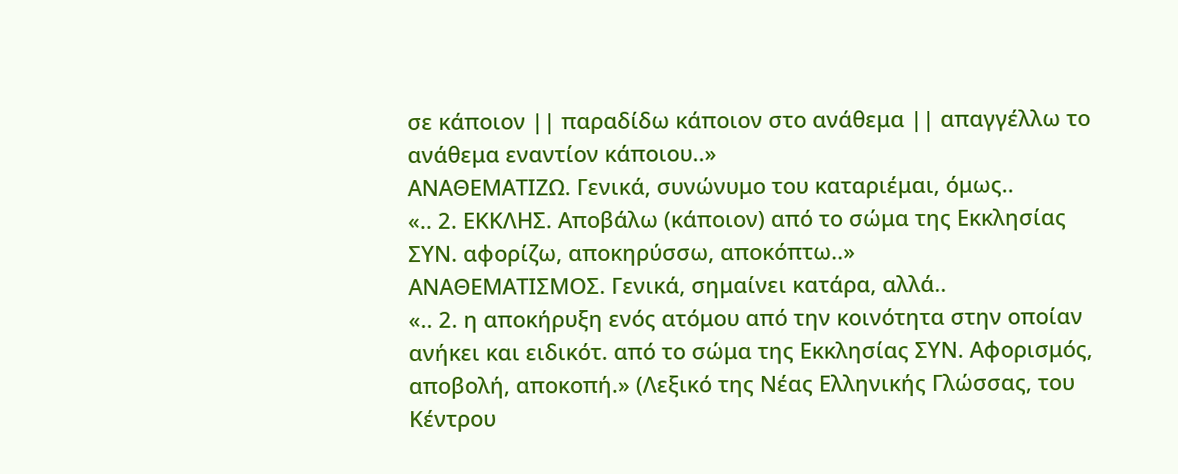σε κάποιον || παραδίδω κάποιον στο ανάθεμα || απαγγέλλω το ανάθεμα εναντίον κάποιου..»
ΑΝΑΘΕΜΑΤΙΖΩ. Γενικά, συνώνυμο του καταριέμαι, όμως..
«.. 2. ΕΚΚΛΗΣ. Αποβάλω (κάποιον) από το σώμα της Εκκλησίας ΣΥΝ. αφορίζω, αποκηρύσσω, αποκόπτω..»
ΑΝΑΘΕΜΑΤΙΣΜΟΣ. Γενικά, σημαίνει κατάρα, αλλά..
«.. 2. η αποκήρυξη ενός ατόμου από την κοινότητα στην οποίαν ανήκει και ειδικότ. από το σώμα της Εκκλησίας ΣΥΝ. Αφορισμός, αποβολή, αποκοπή.» (Λεξικό της Νέας Ελληνικής Γλώσσας, του Κέντρου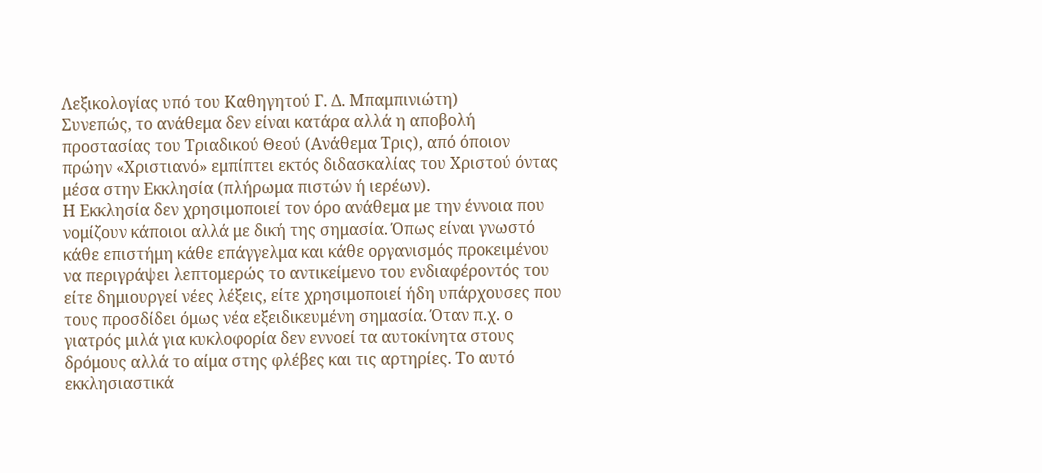Λεξικολογίας υπό του Καθηγητού Γ. Δ. Μπαμπινιώτη)
Συνεπώς, το ανάθεμα δεν είναι κατάρα αλλά η αποβολή προστασίας του Τριαδικού Θεού (Ανάθεμα Τρις), από όποιον πρώην «Χριστιανό» εμπίπτει εκτός διδασκαλίας του Χριστού όντας μέσα στην Εκκλησία (πλήρωμα πιστών ή ιερέων).
Η Εκκλησία δεν χρησιμοποιεί τον όρο ανάθεμα με την έννοια που νομίζουν κάποιοι αλλά με δική της σημασία. Όπως είναι γνωστό κάθε επιστήμη κάθε επάγγελμα και κάθε οργανισμός προκειμένου να περιγράψει λεπτομερώς το αντικείμενο του ενδιαφέροντός του είτε δημιουργεί νέες λέξεις, είτε χρησιμοποιεί ήδη υπάρχουσες που τους προσδίδει όμως νέα εξειδικευμένη σημασία. Όταν π.χ. ο γιατρός μιλά για κυκλοφορία δεν εννοεί τα αυτοκίνητα στους δρόμους αλλά το αίμα στης φλέβες και τις αρτηρίες. Το αυτό εκκλησιαστικά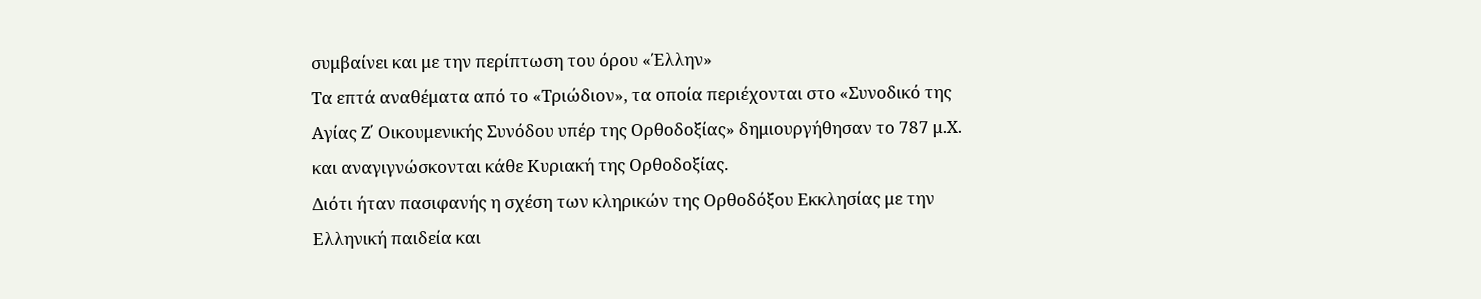συμβαίνει και με την περίπτωση του όρου «Έλλην»
Τα επτά αναθέματα από το «Τριώδιον», τα οποία περιέχονται στο «Συνοδικό της Αγίας Ζ΄ Οικουμενικής Συνόδου υπέρ της Ορθοδοξίας» δημιουργήθησαν το 787 μ.Χ. και αναγιγνώσκονται κάθε Κυριακή της Ορθοδοξίας.
Διότι ήταν πασιφανής η σχέση των κληρικών της Ορθοδόξου Εκκλησίας με την Ελληνική παιδεία και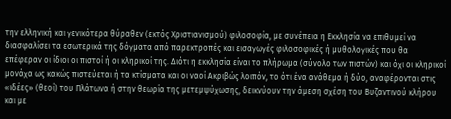την ελληνική και γενικότερα θύραθεν (εκτός Χριστιανισμού) φιλοσοφία, με συνέπεια η Εκκλησία να επιθυμεί να διασφαλίσει τα εσωτερικά της δόγματα από παρεκτροπές και εισαγωγές φιλοσοφικές ή μυθολογικές που θα επέφεραν οι ίδιοι οι πιστοί ή οι κληρικοί της. Διότι η εκκλησία είναι το πλήρωμα (σύνολο των πιστών) και όχι οι κληρικοί μονάχα ως κακώς πιστεύεται ή τα κτίσματα και οι ναοί Ακριβώς λοιπόν, το ότι ένα ανάθεμα ή δύο, αναφέρονται στις «ιδέες» (θεοί) του Πλάτωνα ή στην θεωρία της μετεμψύχωσης, δεικνύουν την άμεση σχέση του Βυζαντινού κλήρου και με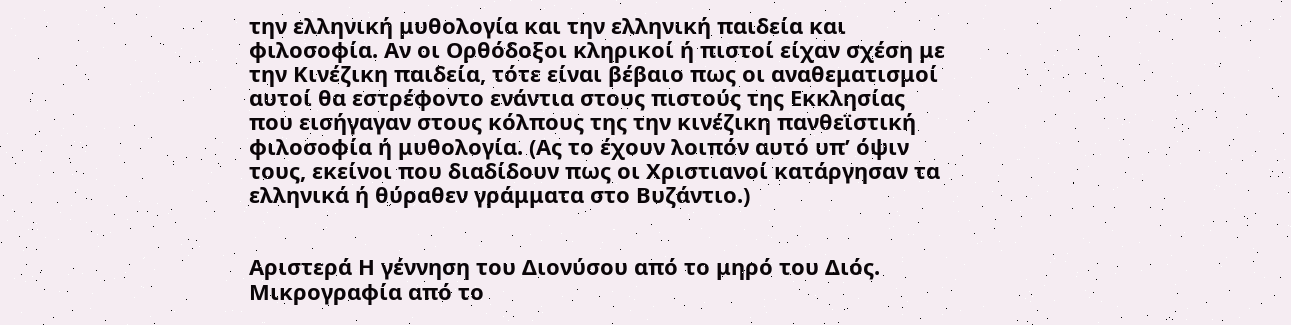την ελληνική μυθολογία και την ελληνική παιδεία και φιλοσοφία. Αν οι Ορθόδοξοι κληρικοί ή πιστοί είχαν σχέση με την Κινέζικη παιδεία, τότε είναι βέβαιο πως οι αναθεματισμοί αυτοί θα εστρέφοντο ενάντια στους πιστούς της Εκκλησίας που εισήγαγαν στους κόλπους της την κινέζικη πανθεϊστική φιλοσοφία ή μυθολογία. (Ας το έχουν λοιπόν αυτό υπ’ όψιν τους, εκείνοι που διαδίδουν πως οι Χριστιανοί κατάργησαν τα ελληνικά ή θύραθεν γράμματα στο Βυζάντιο.)


Αριστερά Η γέννηση του Διονύσου από το μηρό του Διός. Μικρογραφία από το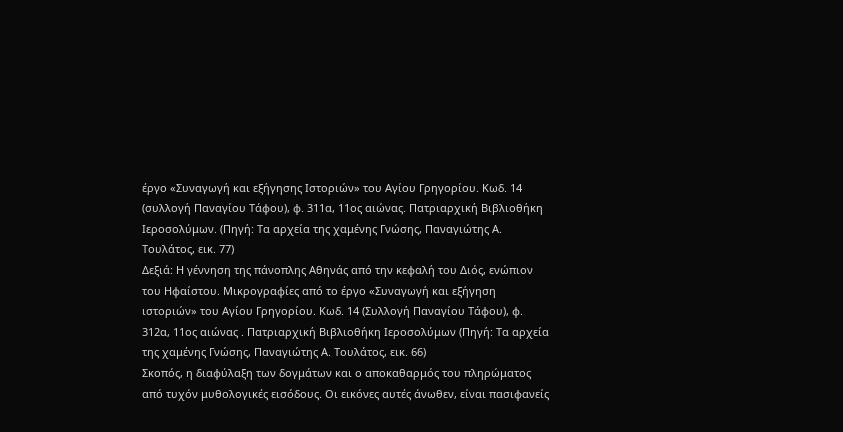έργο «Συναγωγή και εξήγησης Ιστοριών» του Αγίου Γρηγορίου. Κωδ. 14 (συλλογή Παναγίου Τάφου), φ. 311α, 11ος αιώνας. Πατριαρχική Βιβλιοθήκη Ιεροσολύμων. (Πηγή: Τα αρχεία της χαμένης Γνώσης, Παναγιώτης Α. Τουλάτος, εικ. 77)
Δεξιά: Η γέννηση της πάνοπλης Αθηνάς από την κεφαλή του Διός, ενώπιον του Ηφαίστου. Μικρογραφίες από το έργο «Συναγωγή και εξήγηση ιστοριών» του Αγίου Γρηγορίου. Κωδ. 14 (Συλλογή Παναγίου Τάφου), φ. 312α, 11ος αιώνας . Πατριαρχική Βιβλιοθήκη Ιεροσολύμων (Πηγή: Τα αρχεία της χαμένης Γνώσης, Παναγιώτης Α. Τουλάτος, εικ. 66)
Σκοπός, η διαφύλαξη των δογμάτων και ο αποκαθαρμός του πληρώματος από τυχόν μυθολογικές εισόδους. Οι εικόνες αυτές άνωθεν, είναι πασιφανείς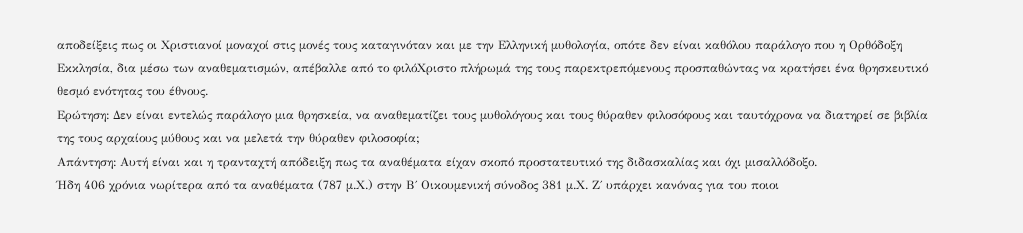αποδείξεις πως οι Χριστιανοί μοναχοί στις μονές τους καταγινόταν και με την Ελληνική μυθολογία, οπότε δεν είναι καθόλου παράλογο που η Ορθόδοξη Εκκλησία, δια μέσω των αναθεματισμών, απέβαλλε από το φιλόΧριστο πλήρωμά της τους παρεκτρεπόμενους προσπαθώντας να κρατήσει ένα θρησκευτικό θεσμό ενότητας του έθνους.
Ερώτηση: Δεν είναι εντελώς παράλογο μια θρησκεία, να αναθεματίζει τους μυθολόγους και τους θύραθεν φιλοσόφους και ταυτόχρονα να διατηρεί σε βιβλία της τους αρχαίους μύθους και να μελετά την θύραθεν φιλοσοφία;
Απάντηση: Αυτή είναι και η τρανταχτή απόδειξη πως τα αναθέματα είχαν σκοπό προστατευτικό της διδασκαλίας και όχι μισαλλόδοξο.
Ήδη 406 χρόνια νωρίτερα από τα αναθέματα (787 μ.Χ.) στην Β΄ Οικουμενική σύνοδος 381 μ.Χ. Ζ΄ υπάρχει κανόνας για του ποιοι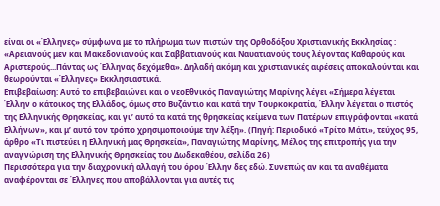είναι οι «Έλληνες» σύμφωνα με το πλήρωμα των πιστών της Ορθοδόξου Χριστιανικής Εκκλησίας : «Αρειανούς μεν και Μακεδονιανούς και Σαββατιανούς και Ναυατιανούς τους λέγοντας Καθαρούς και Αριστερούς...Πάντας ως Έλληνας δεχόμεθα». Δηλαδή ακόμη και χριστιανικές αιρέσεις αποκαλούνται και θεωρούνται «Έλληνες» Εκκλησιαστικά.
Επιβεβαίωση: Αυτό το επιβεβαιώνει και ο νεοΕθνικός Παναγιώτης Μαρίνης λέγει «Σήμερα λέγεται Έλλην ο κάτοικος της Ελλάδος, όμως στο Βυζάντιο και κατά την Τουρκοκρατία, Έλλην λέγεται ο πιστός της Ελληνικής Θρησκείας, και γι’ αυτό τα κατά της θρησκείας κείμενα των Πατέρων επιγράφονται «κατά Ελλήνων», και μ’ αυτό τον τρόπο χρησιμοποιούμε την λέξη». (Πηγή: Περιοδικό «Τρίτο Μάτι», τεύχος 95, άρθρο «Τι πιστεύει η Ελληνική μας Θρησκεία», Παναγιώτης Μαρίνης, Μέλος της επιτροπής για την αναγνώριση της Ελληνικής Θρησκείας του Δωδεκαθέου, σελίδα 26)
Περισσότερα για την διαχρονική αλλαγή του όρου Έλλην δες εδώ. Συνεπώς αν και τα αναθέματα αναφέρονται σε Έλληνες που αποβάλλονται για αυτές τις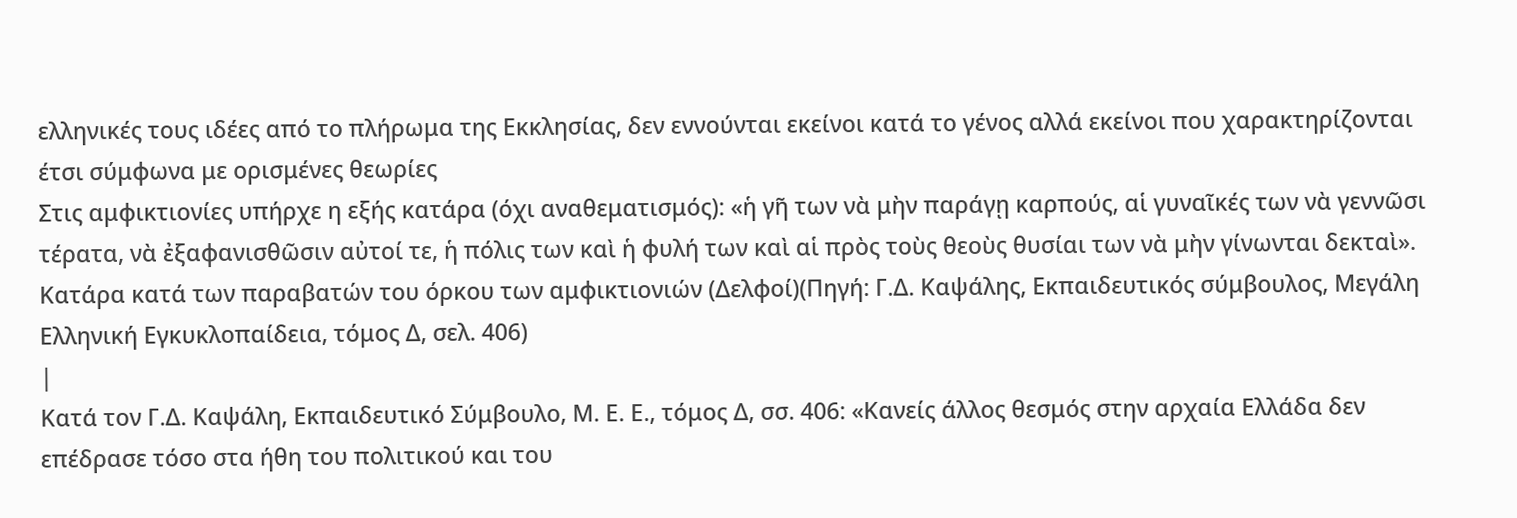ελληνικές τους ιδέες από το πλήρωμα της Εκκλησίας, δεν εννούνται εκείνοι κατά το γένος αλλά εκείνοι που χαρακτηρίζονται έτσι σύμφωνα με ορισμένες θεωρίες
Στις αμφικτιονίες υπήρχε η εξής κατάρα (όχι αναθεματισμός): «ἡ γῆ των νὰ μὴν παράγῃ καρπούς, αἱ γυναῖκές των νὰ γεννῶσι τέρατα, νὰ ἐξαφανισθῶσιν αὐτοί τε, ἡ πόλις των καὶ ἡ φυλή των καὶ αἱ πρὸς τοὺς θεοὺς θυσίαι των νὰ μὴν γίνωνται δεκταὶ». Κατάρα κατά των παραβατών του όρκου των αμφικτιονιών (Δελφοί)(Πηγή: Γ.Δ. Καψάλης, Εκπαιδευτικός σύμβουλος, Μεγάλη Ελληνική Εγκυκλοπαίδεια, τόμος Δ, σελ. 406)
|
Κατά τον Γ.Δ. Καψάλη, Εκπαιδευτικό Σύμβουλο, Μ. Ε. Ε., τόμος Δ, σσ. 406: «Κανείς άλλος θεσμός στην αρχαία Ελλάδα δεν επέδρασε τόσο στα ήθη του πολιτικού και του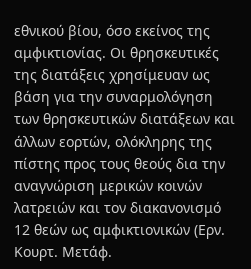εθνικού βίου, όσο εκείνος της αμφικτιονίας. Οι θρησκευτικές της διατάξεις χρησίμευαν ως βάση για την συναρμολόγηση των θρησκευτικών διατάξεων και άλλων εορτών, ολόκληρης της πίστης προς τους θεούς δια την αναγνώριση μερικών κοινών λατρειών και τον διακανονισμό 12 θεών ως αμφικτιονικών (Ερν. Κουρτ. Μετάφ.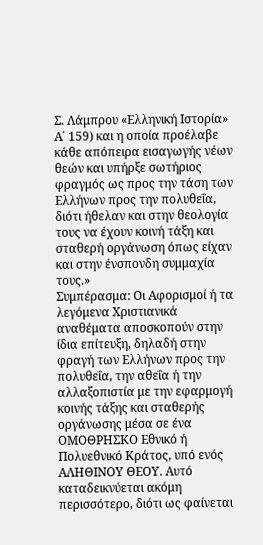Σ. Λάμπρου «Ελληνική Ιστορία» Α΄ 159) και η οποία προέλαβε κάθε απόπειρα εισαγωγής νέων θεών και υπήρξε σωτήριος φραγμός ως προς την τάση των Ελλήνων προς την πολυθεΐα, διότι ήθελαν και στην θεολογία τους να έχουν κοινή τάξη και σταθερή οργάνωση όπως είχαν και στην ένσπονδη συμμαχία τους.»
Συμπέρασμα: Οι Αφορισμοί ή τα λεγόμενα Χριστιανικά αναθέματα αποσκοπούν στην ίδια επίτευξη, δηλαδή στην φραγή των Ελλήνων προς την πολυθεΐα, την αθεΐα ή την αλλαξοπιστία με την εφαρμογή κοινής τάξης και σταθερής οργάνωσης μέσα σε ένα ΟΜΟΘΡΗΣΚΟ Εθνικό ή Πολυεθνικό Κράτος, υπό ενός ΑΛΗΘΙΝΟΥ ΘΕΟΥ. Αυτό καταδεικνύεται ακόμη περισσότερο, διότι ως φαίνεται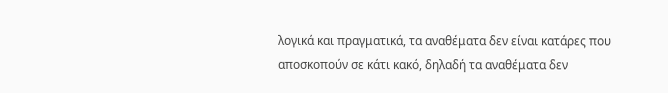λογικά και πραγματικά, τα αναθέματα δεν είναι κατάρες που αποσκοπούν σε κάτι κακό, δηλαδή τα αναθέματα δεν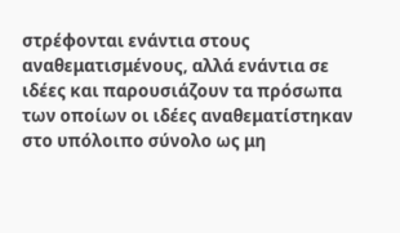στρέφονται ενάντια στους αναθεματισμένους, αλλά ενάντια σε ιδέες και παρουσιάζουν τα πρόσωπα των οποίων οι ιδέες αναθεματίστηκαν στο υπόλοιπο σύνολο ως μη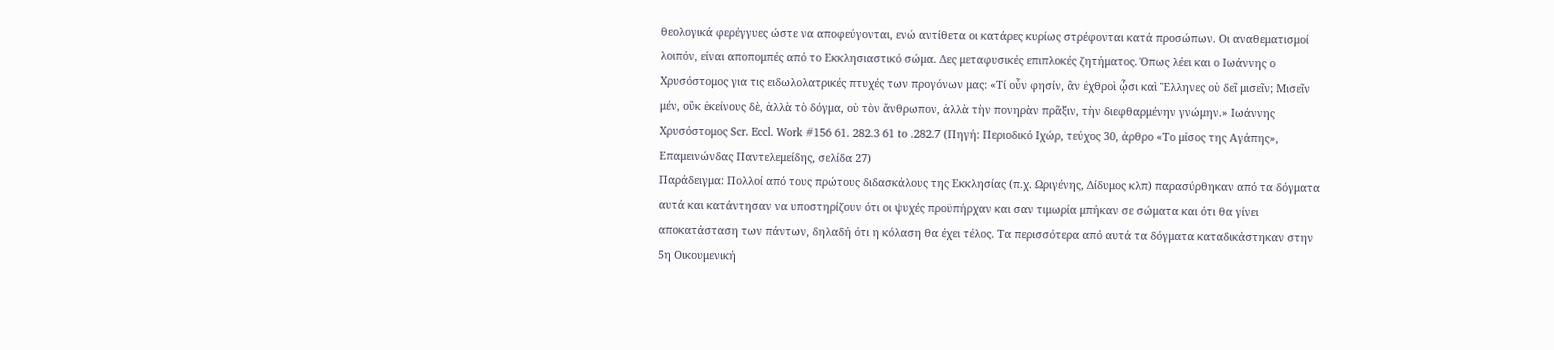θεολογικά φερέγγυες ώστε να αποφεύγονται, ενώ αντίθετα οι κατάρες κυρίως στρέφονται κατά προσώπων. Οι αναθεματισμοί λοιπόν, είναι αποπομπές από το Εκκλησιαστικό σώμα. Δες μεταφυσικές επιπλοκές ζητήματος. Όπως λέει και ο Ιωάννης ο Χρυσόστομος για τις ειδωλολατρικές πτυχές των προγόνων μας: «Τί οὖν φησίν, ἂν ἐχθροὶ ᾧσι καὶ Ἒλληνες οὐ δεῖ μισεῖν; Μισεῖν μέν, οὒκ ἐκείνους δὲ, ἀλλὰ τὸ δόγμα, οὐ τὸν ἄνθρωπον, ἀλλὰ τὴν πονηρὰν πρᾶξιν, τὴν διεφθαρμένην γνώμην.» Ιωάννης Χρυσόστομος Scr. Eccl. Work #156 61. 282.3 61 to .282.7 (Πηγή: Περιοδικό Ιχώρ, τεύχος 30, άρθρο «Το μίσος της Αγάπης», Επαμεινώνδας Παντελεμείδης, σελίδα 27)
Παράδειγμα: Πολλοί από τους πρώτους διδασκάλους της Εκκλησίας (π.χ. Ωριγένης, Δίδυμος κλπ) παρασύρθηκαν από τα δόγματα αυτά και κατάντησαν να υποστηρίζουν ότι οι ψυχές προϋπήρχαν και σαν τιμωρία μπήκαν σε σώματα και ότι θα γίνει αποκατάσταση των πάντων, δηλαδή ότι η κόλαση θα έχει τέλος. Τα περισσότερα από αυτά τα δόγματα καταδικάστηκαν στην 5η Οικουμενική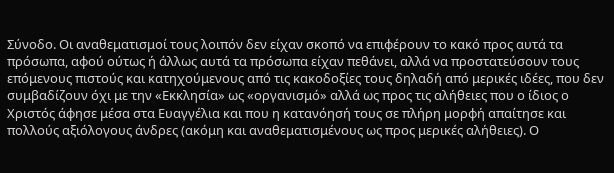Σύνοδο. Οι αναθεματισμοί τους λοιπόν δεν είχαν σκοπό να επιφέρουν το κακό προς αυτά τα πρόσωπα, αφού ούτως ή άλλως αυτά τα πρόσωπα είχαν πεθάνει, αλλά να προστατεύσουν τους επόμενους πιστούς και κατηχούμενους από τις κακοδοξίες τους δηλαδή από μερικές ιδέες, που δεν συμβαδίζουν όχι με την «Εκκλησία» ως «οργανισμό» αλλά ως προς τις αλήθειες που ο ίδιος ο Χριστός άφησε μέσα στα Ευαγγέλια και που η κατανόησή τους σε πλήρη μορφή απαίτησε και πολλούς αξιόλογους άνδρες (ακόμη και αναθεματισμένους ως προς μερικές αλήθειες). Ο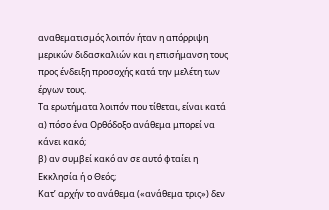αναθεματισμός λοιπόν ήταν η απόρριψη μερικών διδασκαλιών και η επισήμανση τους προς ένδειξη προσοχής κατά την μελέτη των έργων τους.
Τα ερωτήματα λοιπόν που τίθεται, είναι κατά
α) πόσο ένα Ορθόδοξο ανάθεμα μπορεί να κάνει κακό;
β) αν συμβεί κακό αν σε αυτό φταίει η Εκκλησία ή ο Θεός;
Κατ’ αρχήν το ανάθεμα («ανάθεμα τρις») δεν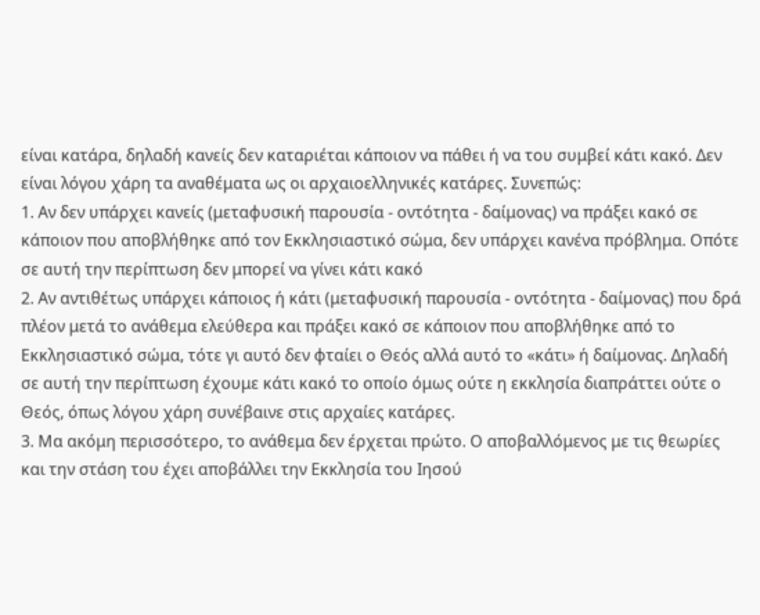είναι κατάρα, δηλαδή κανείς δεν καταριέται κάποιον να πάθει ή να του συμβεί κάτι κακό. Δεν είναι λόγου χάρη τα αναθέματα ως οι αρχαιοελληνικές κατάρες. Συνεπώς:
1. Αν δεν υπάρχει κανείς (μεταφυσική παρουσία - οντότητα - δαίμονας) να πράξει κακό σε κάποιον που αποβλήθηκε από τον Εκκλησιαστικό σώμα, δεν υπάρχει κανένα πρόβλημα. Οπότε σε αυτή την περίπτωση δεν μπορεί να γίνει κάτι κακό
2. Αν αντιθέτως υπάρχει κάποιος ή κάτι (μεταφυσική παρουσία - οντότητα - δαίμονας) που δρά πλέον μετά το ανάθεμα ελεύθερα και πράξει κακό σε κάποιον που αποβλήθηκε από το Εκκλησιαστικό σώμα, τότε γι αυτό δεν φταίει ο Θεός αλλά αυτό το «κάτι» ή δαίμονας. Δηλαδή σε αυτή την περίπτωση έχουμε κάτι κακό το οποίο όμως ούτε η εκκλησία διαπράττει ούτε ο Θεός, όπως λόγου χάρη συνέβαινε στις αρχαίες κατάρες.
3. Μα ακόμη περισσότερο, το ανάθεμα δεν έρχεται πρώτο. Ο αποβαλλόμενος με τις θεωρίες και την στάση του έχει αποβάλλει την Εκκλησία του Ιησού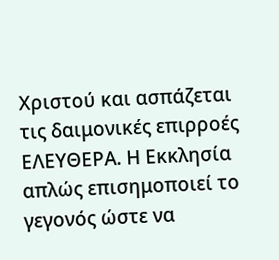Χριστού και ασπάζεται τις δαιμονικές επιρροές ΕΛΕΥΘΕΡΑ. Η Εκκλησία απλώς επισημοποιεί το γεγονός ώστε να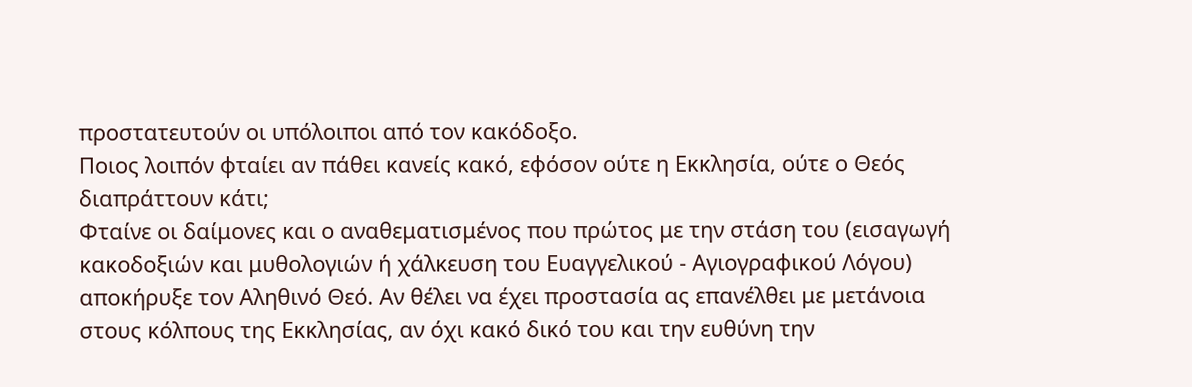προστατευτούν οι υπόλοιποι από τον κακόδοξο.
Ποιος λοιπόν φταίει αν πάθει κανείς κακό, εφόσον ούτε η Εκκλησία, ούτε ο Θεός διαπράττουν κάτι;
Φταίνε οι δαίμονες και ο αναθεματισμένος που πρώτος με την στάση του (εισαγωγή κακοδοξιών και μυθολογιών ή χάλκευση του Ευαγγελικού - Αγιογραφικού Λόγου) αποκήρυξε τον Αληθινό Θεό. Αν θέλει να έχει προστασία ας επανέλθει με μετάνοια στους κόλπους της Εκκλησίας, αν όχι κακό δικό του και την ευθύνη την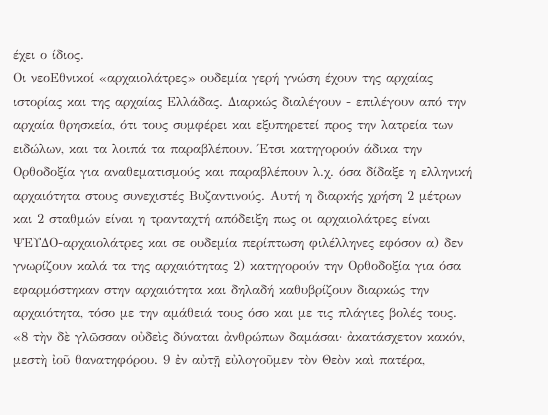έχει ο ίδιος.
Οι νεοΕθνικοί «αρχαιολάτρες» ουδεμία γερή γνώση έχουν της αρχαίας ιστορίας και της αρχαίας Ελλάδας. Διαρκώς διαλέγουν - επιλέγουν από την αρχαία θρησκεία, ότι τους συμφέρει και εξυπηρετεί προς την λατρεία των ειδώλων, και τα λοιπά τα παραβλέπουν. Έτσι κατηγορούν άδικα την Ορθοδοξία για αναθεματισμούς και παραβλέπουν λ.χ. όσα δίδαξε η ελληνική αρχαιότητα στους συνεχιστές Βυζαντινούς. Αυτή η διαρκής χρήση 2 μέτρων και 2 σταθμών είναι η τρανταχτή απόδειξη πως οι αρχαιολάτρες είναι ΨΕΥΔΟ-αρχαιολάτρες και σε ουδεμία περίπτωση φιλέλληνες εφόσον α) δεν γνωρίζουν καλά τα της αρχαιότητας 2) κατηγορούν την Ορθοδοξία για όσα εφαρμόστηκαν στην αρχαιότητα και δηλαδή καθυβρίζουν διαρκώς την αρχαιότητα, τόσο με την αμάθειά τους όσο και με τις πλάγιες βολές τους.
«8 τὴν δὲ γλῶσσαν οὐδεὶς δύναται ἀνθρώπων δαμάσαι· ἀκατάσχετον κακόν, μεστὴ ἰοῦ θανατηφόρου. 9 ἐν αὐτῇ εὐλογοῦμεν τὸν Θεὸν καὶ πατέρα,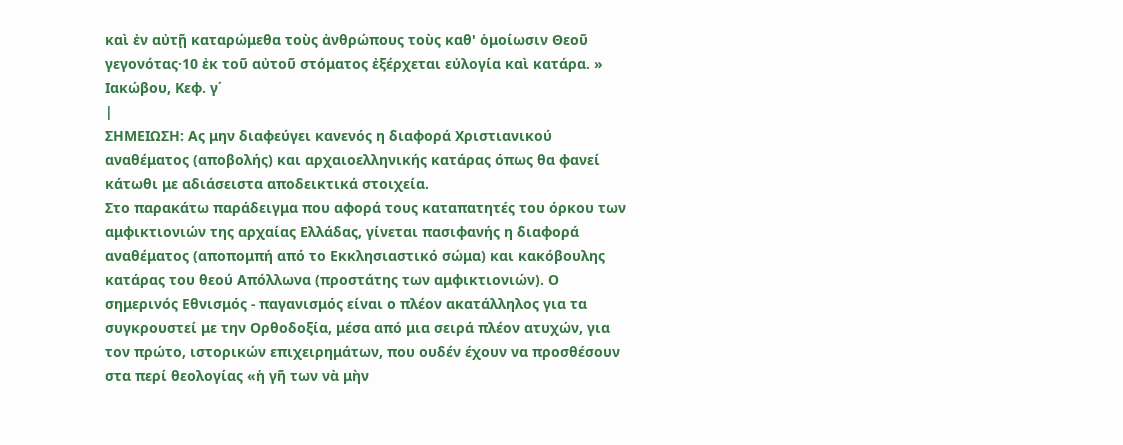καὶ ἐν αὐτῇ καταρώμεθα τοὺς ἀνθρώπους τοὺς καθ' ὁμοίωσιν Θεοῦ γεγονότας·10 ἐκ τοῦ αὐτοῦ στόματος ἐξέρχεται εὐλογία καὶ κατάρα. »
Ιακώβου, Κεφ. γ΄
|
ΣΗΜΕΙΩΣΗ: Ας μην διαφεύγει κανενός η διαφορά Χριστιανικού αναθέματος (αποβολής) και αρχαιοελληνικής κατάρας όπως θα φανεί κάτωθι με αδιάσειστα αποδεικτικά στοιχεία.
Στο παρακάτω παράδειγμα που αφορά τους καταπατητές του όρκου των αμφικτιονιών της αρχαίας Ελλάδας, γίνεται πασιφανής η διαφορά αναθέματος (αποπομπή από το Εκκλησιαστικό σώμα) και κακόβουλης κατάρας του θεού Απόλλωνα (προστάτης των αμφικτιονιών). Ο σημερινός Εθνισμός - παγανισμός είναι ο πλέον ακατάλληλος για τα συγκρουστεί με την Ορθοδοξία, μέσα από μια σειρά πλέον ατυχών, για τον πρώτο, ιστορικών επιχειρημάτων, που ουδέν έχουν να προσθέσουν στα περί θεολογίας «ἡ γῆ των νὰ μὴν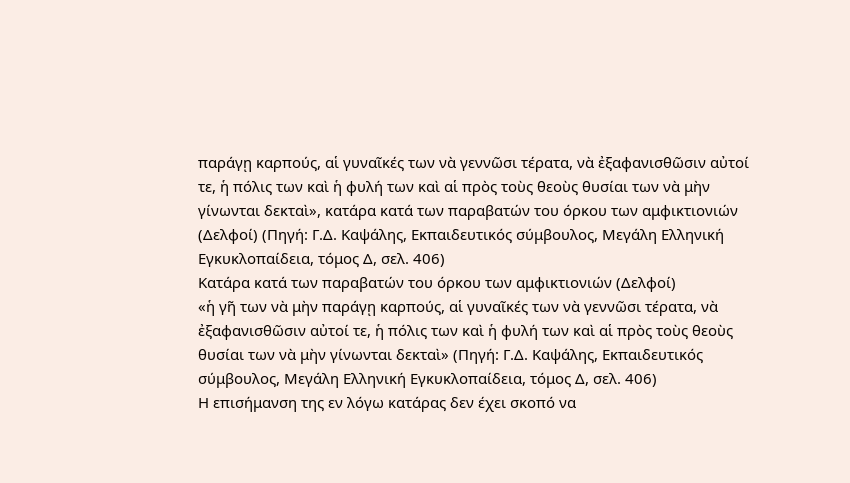παράγῃ καρπούς, αἱ γυναῖκές των νὰ γεννῶσι τέρατα, νὰ ἐξαφανισθῶσιν αὐτοί τε, ἡ πόλις των καὶ ἡ φυλή των καὶ αἱ πρὸς τοὺς θεοὺς θυσίαι των νὰ μὴν γίνωνται δεκταὶ», κατάρα κατά των παραβατών του όρκου των αμφικτιονιών (Δελφοί) (Πηγή: Γ.Δ. Καψάλης, Εκπαιδευτικός σύμβουλος, Μεγάλη Ελληνική Εγκυκλοπαίδεια, τόμος Δ, σελ. 406)
Κατάρα κατά των παραβατών του όρκου των αμφικτιονιών (Δελφοί)
«ἡ γῆ των νὰ μὴν παράγῃ καρπούς, αἱ γυναῖκές των νὰ γεννῶσι τέρατα, νὰ ἐξαφανισθῶσιν αὐτοί τε, ἡ πόλις των καὶ ἡ φυλή των καὶ αἱ πρὸς τοὺς θεοὺς θυσίαι των νὰ μὴν γίνωνται δεκταὶ» (Πηγή: Γ.Δ. Καψάλης, Εκπαιδευτικός σύμβουλος, Μεγάλη Ελληνική Εγκυκλοπαίδεια, τόμος Δ, σελ. 406)
Η επισήμανση της εν λόγω κατάρας δεν έχει σκοπό να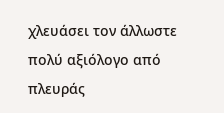χλευάσει τον άλλωστε πολύ αξιόλογο από πλευράς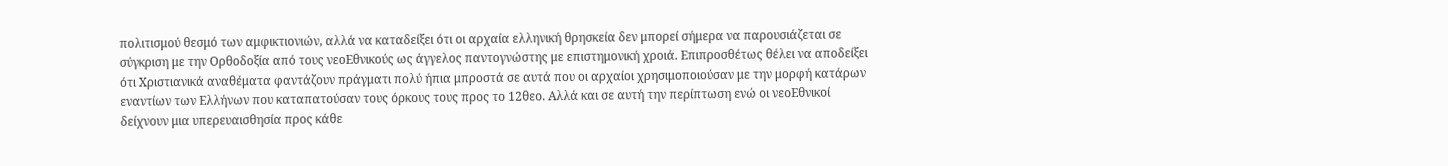πολιτισμού θεσμό των αμφικτιονιών, αλλά να καταδείξει ότι οι αρχαία ελληνική θρησκεία δεν μπορεί σήμερα να παρουσιάζεται σε σύγκριση με την Ορθοδοξία από τους νεοΕθνικούς ως άγγελος παντογνώστης με επιστημονική χροιά. Επιπροσθέτως θέλει να αποδείξει ότι Χριστιανικά αναθέματα φαντάζουν πράγματι πολύ ήπια μπροστά σε αυτά που οι αρχαίοι χρησιμοποιούσαν με την μορφή κατάρων εναντίων των Ελλήνων που καταπατούσαν τους όρκους τους προς το 12θεο. Αλλά και σε αυτή την περίπτωση ενώ οι νεοΕθνικοί δείχνουν μια υπερευαισθησία προς κάθε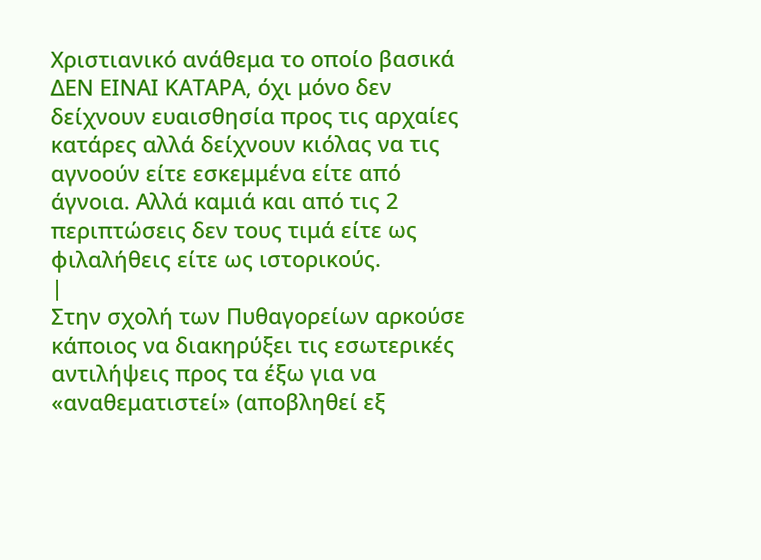Χριστιανικό ανάθεμα το οποίο βασικά ΔΕΝ ΕΙΝΑΙ ΚΑΤΑΡΑ, όχι μόνο δεν δείχνουν ευαισθησία προς τις αρχαίες κατάρες αλλά δείχνουν κιόλας να τις αγνοούν είτε εσκεμμένα είτε από άγνοια. Αλλά καμιά και από τις 2 περιπτώσεις δεν τους τιμά είτε ως φιλαλήθεις είτε ως ιστορικούς.
|
Στην σχολή των Πυθαγορείων αρκούσε κάποιος να διακηρύξει τις εσωτερικές αντιλήψεις προς τα έξω για να «αναθεματιστεί» (αποβληθεί εξ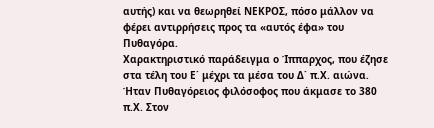αυτής) και να θεωρηθεί ΝΕΚΡΟΣ, πόσο μάλλον να φέρει αντιρρήσεις προς τα «αυτός έφα» του Πυθαγόρα.
Χαρακτηριστικό παράδειγμα ο Ίππαρχος, που έζησε στα τέλη του Ε΄ μέχρι τα μέσα του Δ΄ π.Χ. αιώνα. Ήταν Πυθαγόρειος φιλόσοφος που άκμασε το 380 π.Χ. Στον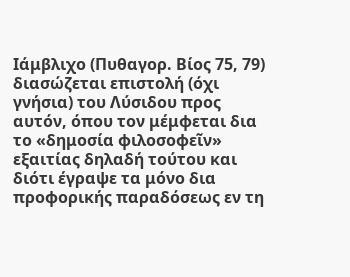Ιάμβλιχο (Πυθαγορ. Βίος 75, 79) διασώζεται επιστολή (όχι γνήσια) του Λύσιδου προς αυτόν, όπου τον μέμφεται δια το «δημοσία φιλοσοφεῖν» εξαιτίας δηλαδή τούτου και διότι έγραψε τα μόνο δια προφορικής παραδόσεως εν τη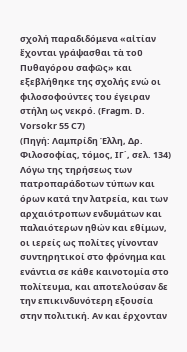σχολή παραδιδόμενα «αἰτίαν ἔχονται γράψασθαι τὰ τοῦ Πυθαγόρου σαφῶς» και εξεβλήθηκε της σχολής ενώ οι φιλοσοφούντες του έγειραν στήλη ως νεκρό. (Fragm. D. Vorsokr 55 C7)
(Πηγή: Λαμπρίδη Έλλη, Δρ. Φιλοσοφίας, τόμος, ΙΓ΄, σελ. 134)
Λόγω της τηρήσεως των πατροπαράδοτων τύπων και όρων κατά την λατρεία, και των αρχαιότροπων ενδυμάτων και παλαιότερων ηθών και εθίμων, οι ιερείς ως πολίτες γίνονταν συντηρητικοί στο φρόνημα και ενάντια σε κάθε καινοτομία στο πολίτευμα, και αποτελούσαν δε την επικινδυνότερη εξουσία στην πολιτική. Αν και έρχονταν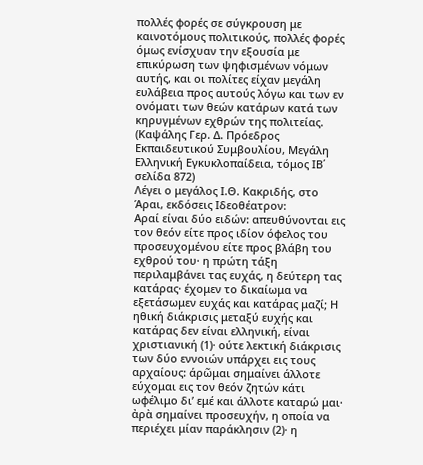πολλές φορές σε σύγκρουση με καινοτόμους πολιτικούς, πολλές φορές όμως ενίσχυαν την εξουσία με επικύρωση των ψηφισμένων νόμων αυτής, και οι πολίτες είχαν μεγάλη ευλάβεια προς αυτούς λόγω και των εν ονόματι των θεών κατάρων κατά των κηρυγμένων εχθρών της πολιτείας.
(Καψάλης Γερ. Δ. Πρόεδρος Εκπαιδευτικού Συμβουλίου, Μεγάλη Ελληνική Εγκυκλοπαίδεια, τόμος ΙΒ΄ σελίδα 872)
Λέγει ο μεγάλος Ι.Θ. Κακριδής, στο Άραι, εκδόσεις Ιδεοθέατρον:
Αραί είναι δύο ειδών: απευθύνονται εις τον θεόν είτε προς ιδίον όφελος του προσευχομένου είτε προς βλάβη του εχθρού του· η πρώτη τάξη περιλαμβάνει τας ευχάς, η δεύτερη τας κατάρας· έχομεν το δικαίωμα να εξετάσωμεν ευχάς και κατάρας μαζί; Η ηθική διάκρισις μεταξύ ευχής και κατάρας δεν είναι ελληνική, είναι χριστιανική (1)· ούτε λεκτική διάκρισις των δύο εννοιών υπάρχει εις τους αρχαίους: άρῶμαι σημαίνει άλλοτε εύχομαι εις τον θεόν ζητών κάτι ωφέλιμο δι’ εμέ και άλλοτε καταρώ μαι· ἀρὰ σημαίνει προσευχήν, η οποία να περιέχει μίαν παράκλησιν (2)· η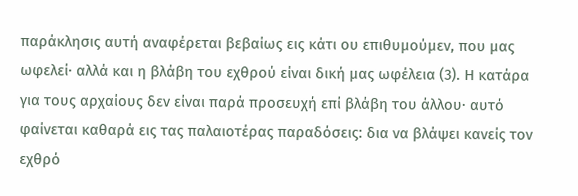παράκλησις αυτή αναφέρεται βεβαίως εις κάτι ου επιθυμούμεν, που μας ωφελεί· αλλά και η βλάβη του εχθρού είναι δική μας ωφέλεια (3). Η κατάρα για τους αρχαίους δεν είναι παρά προσευχή επί βλάβη του άλλου· αυτό φαίνεται καθαρά εις τας παλαιοτέρας παραδόσεις: δια να βλάψει κανείς τον εχθρό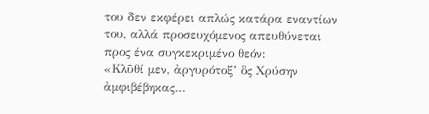του δεν εκφέρει απλώς κατάρα εναντίων του, αλλά προσευχόμενος απευθύνεται προς ένα συγκεκριμένο θεόν:
«Κλῦθί μεν, ἀργυρότοξ’ ὃς Χρύσην ἀμφιβέβηκας…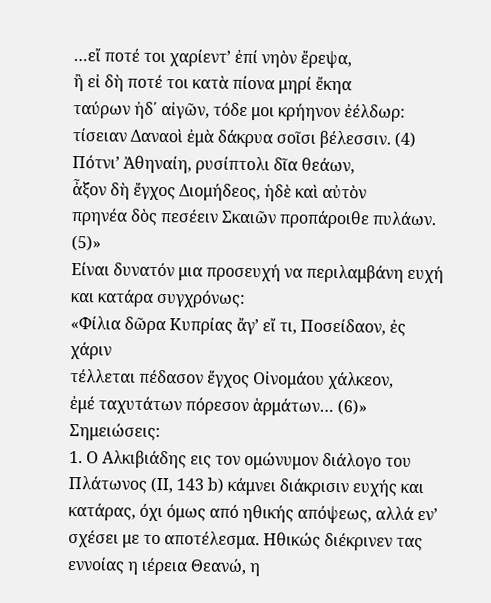…εἴ ποτέ τοι χαρίεντ’ ἐπί νηὸν ἔρεψα,
ἢ εἰ δὴ ποτέ τοι κατὰ πίονα μηρί ἔκηα
ταύρων ἠδ΄ αἰγῶν, τόδε μοι κρήηνον ἐέλδωρ:
τίσειαν Δαναοὶ ἐμὰ δάκρυα σοῖσι βέλεσσιν. (4)
Πότνι’ Ἀθηναίη, ρυσίπτολι δῖα θεάων,
ἆξον δὴ ἔγχος Διομήδεος, ἡδὲ καὶ αὐτὸν
πρηνέα δὸς πεσέειν Σκαιῶν προπάροιθε πυλάων. (5)»
Είναι δυνατόν μια προσευχή να περιλαμβάνη ευχή και κατάρα συγχρόνως:
«Φίλια δῶρα Κυπρίας ἄγ’ εἴ τι, Ποσείδαον, ἐς χάριν
τέλλεται πέδασον ἔγχος Οἰνομάου χάλκεον,
ἐμέ ταχυτάτων πόρεσον ἁρμάτων… (6)»
Σημειώσεις:
1. Ο Αλκιβιάδης εις τον ομώνυμον διάλογο του Πλάτωνος (ΙΙ, 143 b) κάμνει διάκρισιν ευχής και κατάρας, όχι όμως από ηθικής απόψεως, αλλά εν’ σχέσει με το αποτέλεσμα. Ηθικώς διέκρινεν τας εννοίας η ιέρεια Θεανώ, η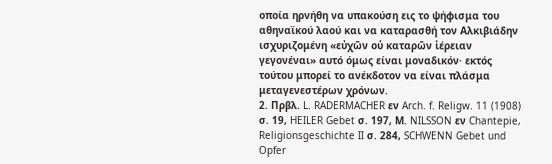οποία ηρνήθη να υπακούση εις το ψήφισμα του αθηναϊκού λαού και να καταρασθή τον Αλκιβιάδην ισχυριζομένη «εὐχῶν οὐ καταρῶν ἱέρειαν γεγονέναι» αυτό όμως είναι μοναδικόν· εκτός τούτου μπορεί το ανέκδοτον να είναι πλάσμα μεταγενεστέρων χρόνων.
2. Πρβλ. L. RADERMACHER εν Arch. f. Religw. 11 (1908) σ. 19, HEILER Gebet σ. 197, Μ. NILSSON εν Chantepie, Religionsgeschichte II σ. 284, SCHWENN Gebet und Opfer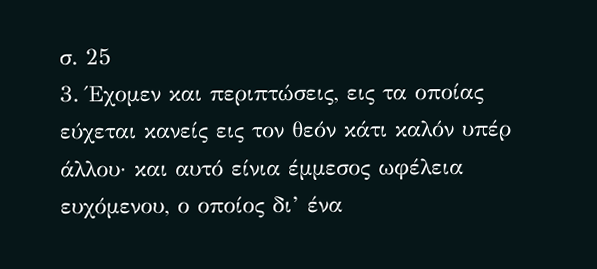σ. 25
3. Έχομεν και περιπτώσεις, εις τα οποίας εύχεται κανείς εις τον θεόν κάτι καλόν υπέρ άλλου· και αυτό είνια έμμεσος ωφέλεια ευχόμενου, ο οποίος δι’ ένα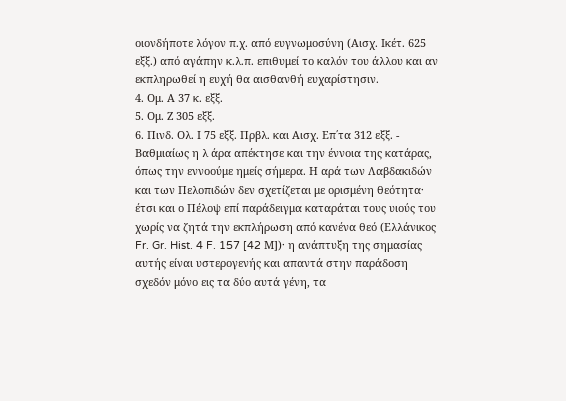οιονδήποτε λόγον π.χ. από ευγνωμοσύνη (Αισχ. Ικέτ. 625 εξξ.) από αγάπην κ.λ.π. επιθυμεί το καλόν του άλλου και αν εκπληρωθεί η ευχή θα αισθανθή ευχαρίστησιν.
4. Ομ. Α 37 κ. εξξ.
5. Ομ. Ζ 305 εξξ.
6. Πινδ. Ολ. Ι 75 εξξ. Πρβλ. και Αισχ. Επ΄τα 312 εξξ. - Βαθμιαίως η λ άρα απέκτησε και την έννοια της κατάρας, όπως την εννοούμε ημείς σήμερα. Η αρά των Λαβδακιδών και των Πελοπιδών δεν σχετίζεται με ορισμένη θεότητα· έτσι και ο Πέλοψ επί παράδειγμα καταράται τους υιούς του χωρίς να ζητά την εκπλήρωση από κανένα θεό (Ελλάνικος Fr. Gr. Hist. 4 F. 157 [42 Μ])· η ανάπτυξη της σημασίας αυτής είναι υστερογενής και απαντά στην παράδοση σχεδόν μόνο εις τα δύο αυτά γένη, τα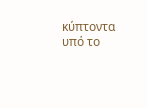κύπτοντα υπό το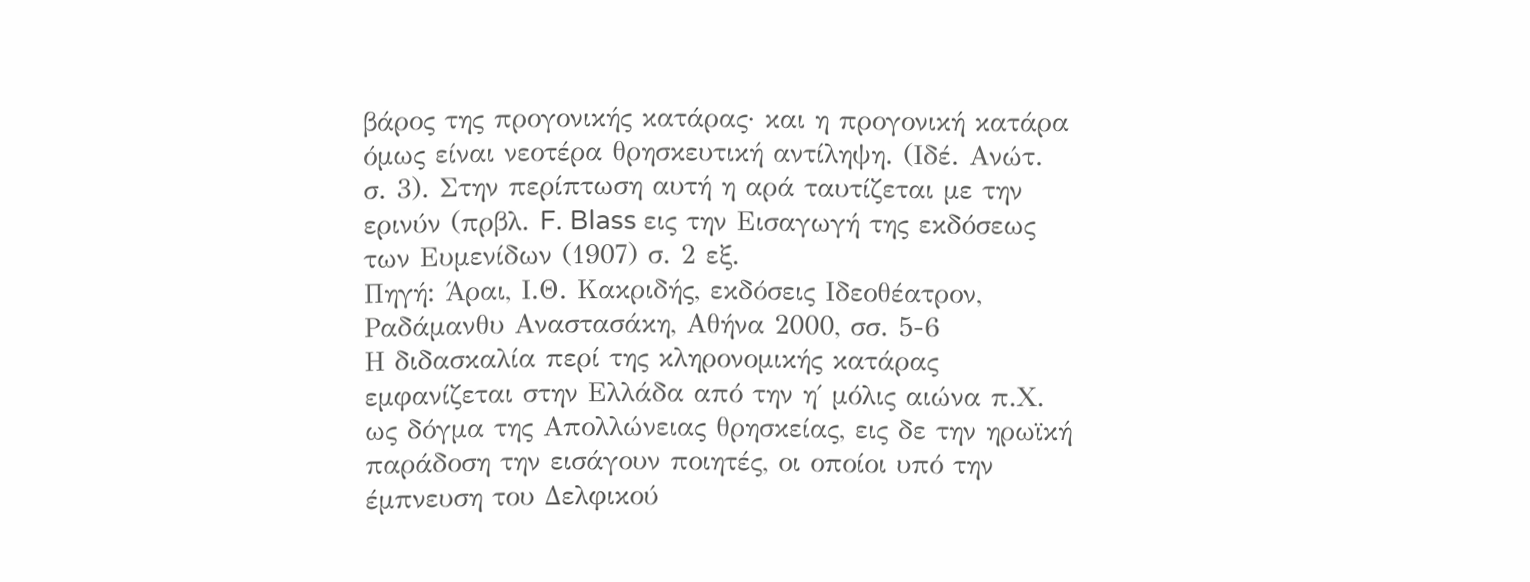βάρος της προγονικής κατάρας· και η προγονική κατάρα όμως είναι νεοτέρα θρησκευτική αντίληψη. (Ιδέ. Ανώτ. σ. 3). Στην περίπτωση αυτή η αρά ταυτίζεται με την ερινύν (πρβλ. F. Blass εις την Εισαγωγή της εκδόσεως των Ευμενίδων (1907) σ. 2 εξ.
Πηγή: Άραι, Ι.Θ. Κακριδής, εκδόσεις Ιδεοθέατρον, Ραδάμανθυ Αναστασάκη, Αθήνα 2000, σσ. 5-6
Η διδασκαλία περί της κληρονομικής κατάρας εμφανίζεται στην Ελλάδα από την η΄ μόλις αιώνα π.Χ. ως δόγμα της Απολλώνειας θρησκείας, εις δε την ηρωϊκή παράδοση την εισάγουν ποιητές, οι οποίοι υπό την έμπνευση του Δελφικού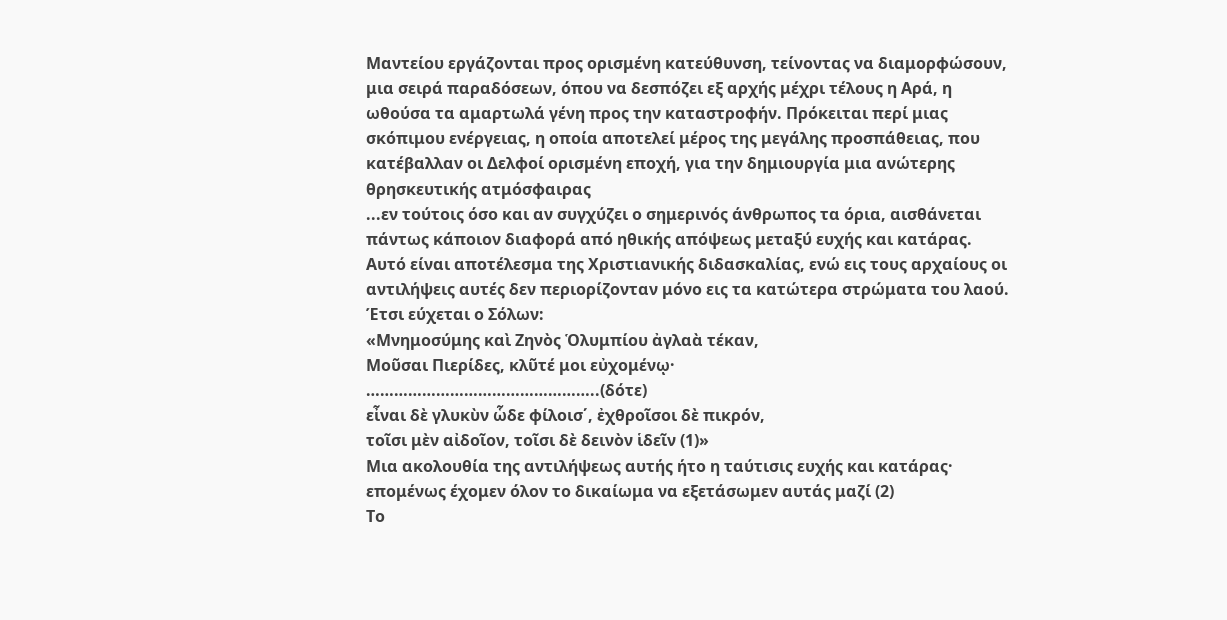Μαντείου εργάζονται προς ορισμένη κατεύθυνση, τείνοντας να διαμορφώσουν, μια σειρά παραδόσεων, όπου να δεσπόζει εξ αρχής μέχρι τέλους η Αρά, η ωθούσα τα αμαρτωλά γένη προς την καταστροφήν. Πρόκειται περί μιας σκόπιμου ενέργειας, η οποία αποτελεί μέρος της μεγάλης προσπάθειας, που κατέβαλλαν οι Δελφοί ορισμένη εποχή, για την δημιουργία μια ανώτερης θρησκευτικής ατμόσφαιρας
...εν τούτοις όσο και αν συγχύζει ο σημερινός άνθρωπος τα όρια, αισθάνεται πάντως κάποιον διαφορά από ηθικής απόψεως μεταξύ ευχής και κατάρας. Αυτό είναι αποτέλεσμα της Χριστιανικής διδασκαλίας, ενώ εις τους αρχαίους οι αντιλήψεις αυτές δεν περιορίζονταν μόνο εις τα κατώτερα στρώματα του λαού. Έτσι εύχεται ο Σόλων:
«Μνημοσύμης καὶ Ζηνὸς Ὁλυμπίου ἀγλαὰ τέκαν,
Μοῦσαι Πιερίδες, κλῦτέ μοι εὐχομένῳ·
…………………………………………..(δότε)
εἶναι δὲ γλυκὺν ὧδε φίλοισ΄, ἐχθροῖσοι δὲ πικρόν,
τοῖσι μὲν αἰδοῖον, τοῖσι δὲ δεινὸν ἱδεῖν (1)»
Μια ακολουθία της αντιλήψεως αυτής ήτο η ταύτισις ευχής και κατάρας· επομένως έχομεν όλον το δικαίωμα να εξετάσωμεν αυτάς μαζί (2)
Το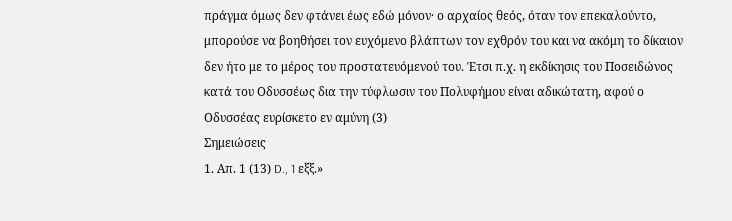πράγμα όμως δεν φτάνει έως εδώ μόνον· ο αρχαίος θεός, όταν τον επεκαλούντο, μπορούσε να βοηθήσει τον ευχόμενο βλάπτων τον εχθρόν του και να ακόμη το δίκαιον δεν ήτο με το μέρος του προστατευόμενού του. Έτσι π.χ. η εκδίκησις του Ποσειδώνος κατά του Οδυσσέως δια την τύφλωσιν του Πολυφήμου είναι αδικώτατη, αφού ο Οδυσσέας ευρίσκετο εν αμύνη (3)
Σημειώσεις
1. Απ. 1 (13) D., 1 εξξ.»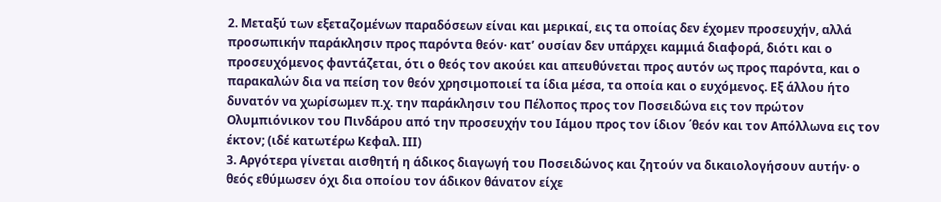2. Μεταξύ των εξεταζομένων παραδόσεων είναι και μερικαί, εις τα οποίας δεν έχομεν προσευχήν, αλλά προσωπικήν παράκλησιν προς παρόντα θεόν· κατ’ ουσίαν δεν υπάρχει καμμιά διαφορά, διότι και ο προσευχόμενος φαντάζεται, ότι ο θεός τον ακούει και απευθύνεται προς αυτόν ως προς παρόντα, και ο παρακαλών δια να πείση τον θεόν χρησιμοποιεί τα ίδια μέσα, τα οποία και ο ευχόμενος. Εξ άλλου ήτο δυνατόν να χωρίσωμεν π.χ. την παράκλησιν του Πέλοπος προς τον Ποσειδώνα εις τον πρώτον Ολυμπιόνικον του Πινδάρου από την προσευχήν του Ιάμου προς τον ίδιον ΄θεόν και τον Απόλλωνα εις τον έκτον; (ιδέ κατωτέρω Κεφαλ. ΙΙΙ)
3. Αργότερα γίνεται αισθητή η άδικος διαγωγή του Ποσειδώνος και ζητούν να δικαιολογήσουν αυτήν· ο θεός εθύμωσεν όχι δια οποίου τον άδικον θάνατον είχε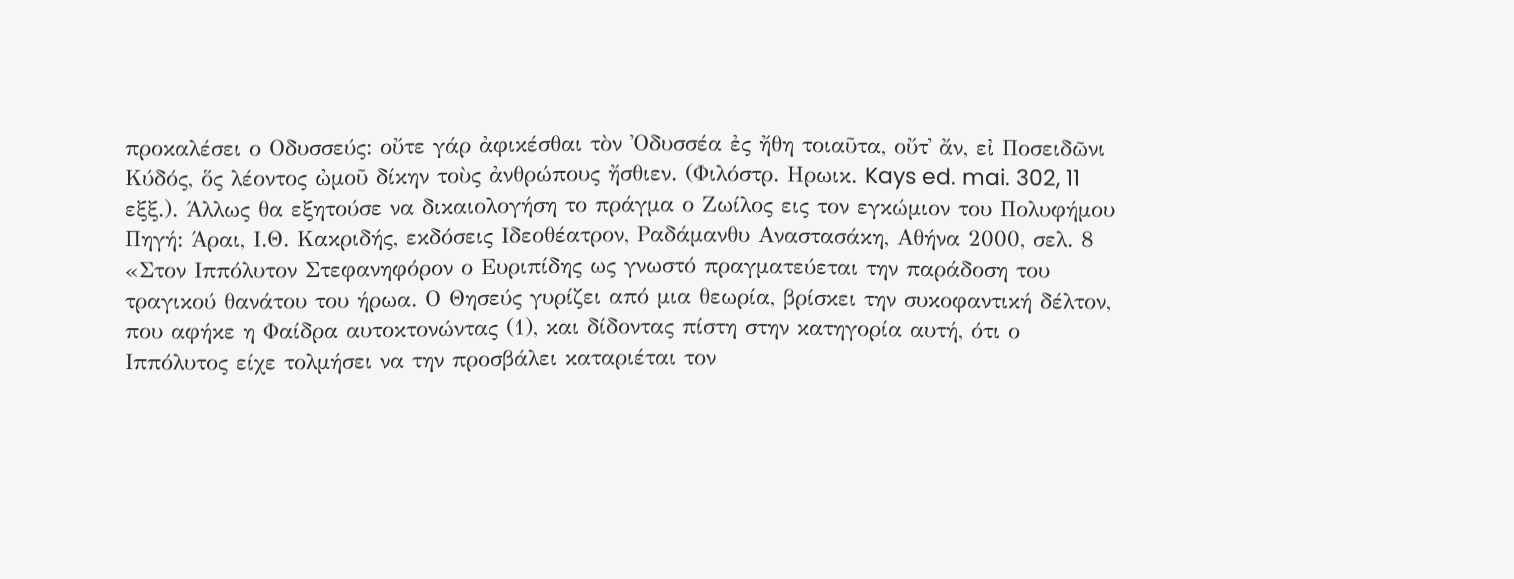προκαλέσει ο Οδυσσεύς: οὔτε γάρ ἀφικέσθαι τὸν Ὀδυσσέα ἐς ἤθη τοιαῦτα, οὔτ᾽ ἄν, εἰ Ποσειδῶνι Κύδός, ὅς λέοντος ὠμοῦ δίκην τοὺς ἀνθρώπους ἤσθιεν. (Φιλόστρ. Ηρωικ. Kays ed. mai. 302, 11 εξξ.). Άλλως θα εξητούσε να δικαιολογήση το πράγμα ο Ζωίλος εις τον εγκώμιον του Πολυφήμου
Πηγή: Άραι, Ι.Θ. Κακριδής, εκδόσεις Ιδεοθέατρον, Ραδάμανθυ Αναστασάκη, Αθήνα 2000, σελ. 8
«Στον Ιππόλυτον Στεφανηφόρον ο Ευριπίδης ως γνωστό πραγματεύεται την παράδοση του τραγικού θανάτου του ήρωα. Ο Θησεύς γυρίζει από μια θεωρία, βρίσκει την συκοφαντική δέλτον, που αφήκε η Φαίδρα αυτοκτονώντας (1), και δίδοντας πίστη στην κατηγορία αυτή, ότι ο Ιππόλυτος είχε τολμήσει να την προσβάλει καταριέται τον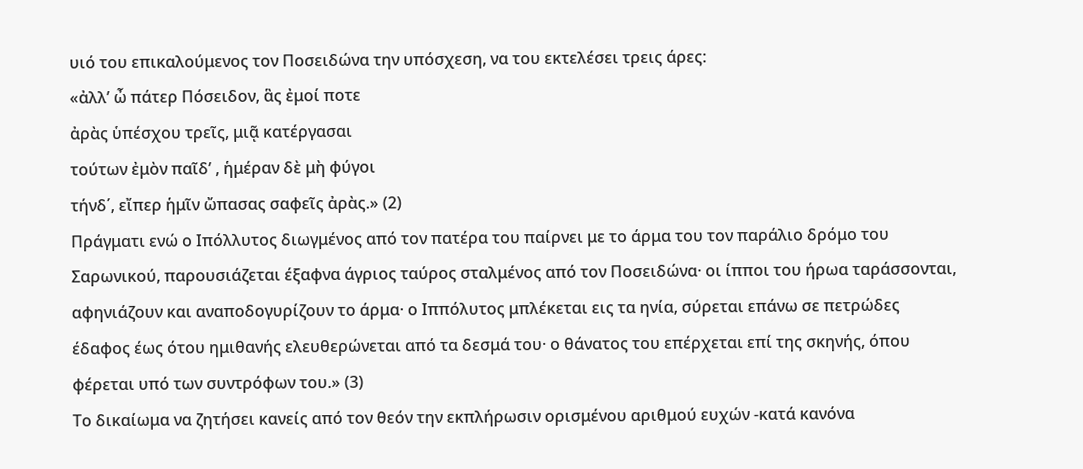υιό του επικαλούμενος τον Ποσειδώνα την υπόσχεση, να του εκτελέσει τρεις άρες:
«ἀλλ’ ὦ πάτερ Πόσειδον, ἃς ἐμοί ποτε
ἀρὰς ὑπέσχου τρεῖς, μιᾷ κατέργασαι
τούτων ἐμὸν παῖδ’ , ἡμέραν δὲ μὴ φύγοι
τήνδ΄, εἴπερ ἡμῖν ὤπασας σαφεῖς ἀρὰς.» (2)
Πράγματι ενώ ο Ιπόλλυτος διωγμένος από τον πατέρα του παίρνει με το άρμα του τον παράλιο δρόμο του Σαρωνικού, παρουσιάζεται έξαφνα άγριος ταύρος σταλμένος από τον Ποσειδώνα· οι ίπποι του ήρωα ταράσσονται, αφηνιάζουν και αναποδογυρίζουν το άρμα· ο Ιππόλυτος μπλέκεται εις τα ηνία, σύρεται επάνω σε πετρώδες έδαφος έως ότου ημιθανής ελευθερώνεται από τα δεσμά του· ο θάνατος του επέρχεται επί της σκηνής, όπου φέρεται υπό των συντρόφων του.» (3)
Το δικαίωμα να ζητήσει κανείς από τον θεόν την εκπλήρωσιν ορισμένου αριθμού ευχών -κατά κανόνα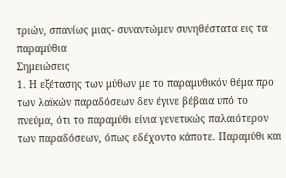τριών, σπανίως μιας- συναντώμεν συνηθέστατα εις τα παραμύθια
Σημειώσεις
1. Η εξέτασης των μύθων με το παραμυθικόν θέμα προ των λαϊκών παραδόσεων δεν έγινε βέβαια υπό το πνεύμα, ότι το παραμύθι είνια γενετικώς παλαιότερον των παραδόσεων, όπως εδέχοντο κάποτε. Παραμύθι και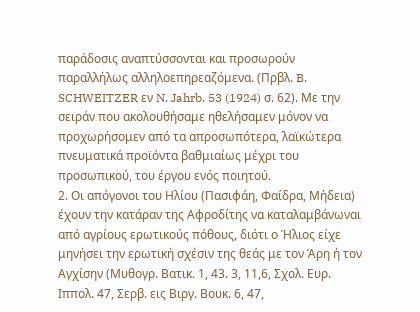παράδοσις αναπτύσσονται και προσωρούν παραλλήλως αλληλοεπηρεαζόμενα. (Πρβλ. B. SCHWEITZER εν N. Jahrb. 53 (1924) σ. 62). Με την σειράν που ακολουθήσαμε ηθελήσαμεν μόνον να προχωρήσομεν από τα απροσωπότερα, λαϊκώτερα πνευματικά προϊόντα βαθμιαίως μέχρι του προσωπικού, του έργου ενός ποιητού.
2. Οι απόγονοι του Ηλίου (Πασιφάη, Φαίδρα, Μήδεια) έχουν την κατάραν της Αφροδίτης να καταλαμβάνωναι από αγρίους ερωτικούς πόθους, διότι ο Ήλιος είχε μηνήσει την ερωτική σχέσιν της θεάς με τον Άρη ή τον Αγχίσην (Μυθογρ. Βατικ. 1, 43. 3, 11,6, Σχολ. Ευρ. Ιππολ. 47, Σερβ. εις Βιργ. Βουκ. 6, 47,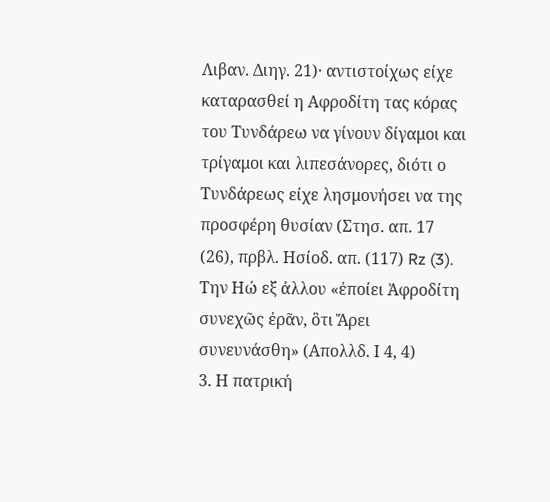Λιβαν. Διηγ. 21)· αντιστοίχως είχε καταρασθεί η Αφροδίτη τας κόρας του Τυνδάρεω να γίνουν δίγαμοι και τρίγαμοι και λιπεσάνορες, διότι ο Τυνδάρεως είχε λησμονήσει να της προσφέρη θυσίαν (Στησ. απ. 17 (26), πρβλ. Ησίοδ. απ. (117) Rz (3). Την Ηώ εξ άλλου «ἐποίει Ἀφροδίτη συνεχῶς ἐρᾶν, ὃτι Ἄρει συνευνάσθη» (Απολλδ. Ι 4, 4)
3. Η πατρική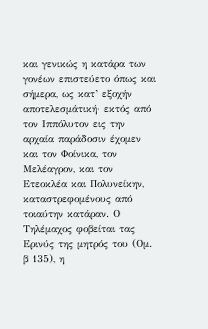και γενικώς η κατάρα των γονέων επιστεύετο όπως και σήμερα, ως κατ’ εξοχήν αποτελεσμάτική· εκτός από τον Ιππόλυτον εις την αρχαία παράδοσιν έχομεν και τον Φοίνικα, τον Μελέαγρον, και τον Ετεοκλέα και Πολυνείκην, καταστρεφομένους από τοιαύτην κατάραν. Ο Τηλέμαχος φοβείται τας Ερινύς της μητρός του (Ομ. β 135), η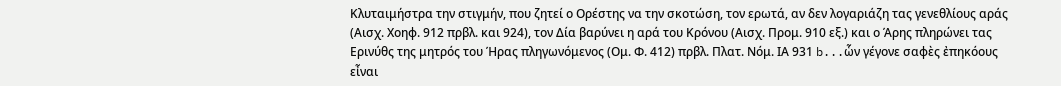Κλυταιμήστρα την στιγμήν, που ζητεί ο Ορέστης να την σκοτώση, τον ερωτά, αν δεν λογαριάζη τας γενεθλίους αράς (Αισχ. Χοηφ. 912 πρβλ. και 924), τον Δία βαρύνει η αρά του Κρόνου (Αισχ. Προμ. 910 εξ.) και ο Άρης πληρώνει τας Ερινύθς της μητρός του Ήρας πληγωνόμενος (Ομ. Φ. 412) πρβλ. Πλατ. Νόμ. ΙΑ 931 b...ὧν γέγονε σαφὲς ἐπηκόους εἶναι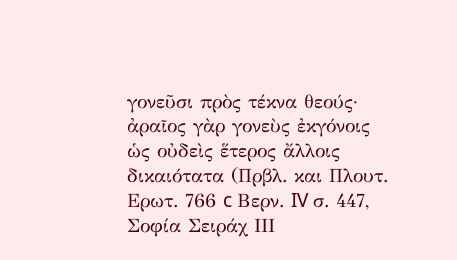γονεῦσι πρὸς τέκνα θεούς· ἀραῖος γὰρ γονεὺς ἐκγόνοις ὡς οὐδεὶς ἕτερος ἄλλοις δικαιότατα (Πρβλ. και Πλουτ. Ερωτ. 766 c Βερν. IV σ. 447, Σοφία Σειράχ ΙΙΙ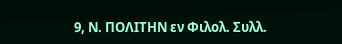9, Ν. ΠΟΛΙΤΗΝ εν Φιλολ. Συλλ.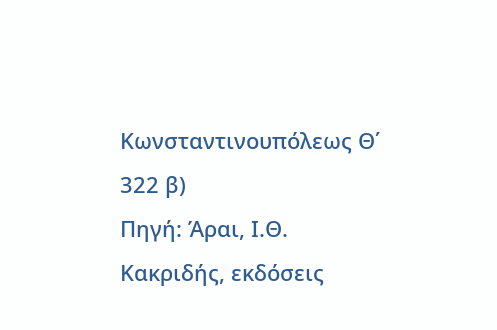Κωνσταντινουπόλεως Θ΄ 322 β)
Πηγή: Άραι, Ι.Θ. Κακριδής, εκδόσεις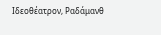Ιδεοθέατρον, Ραδάμανθ